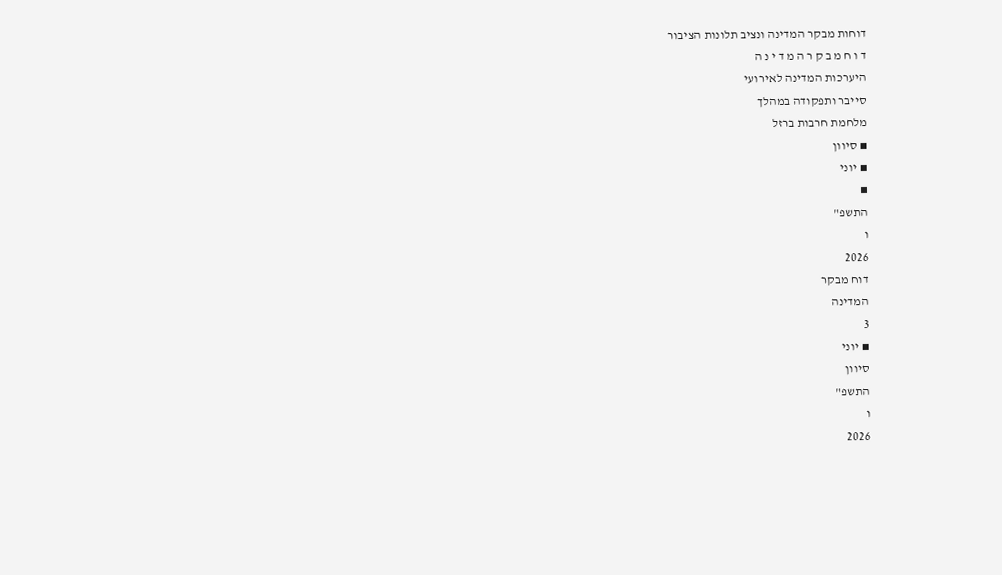דוחות מבקר המדינה ונציב תלונות הציבור
ד ו ח מ ב ק ר ה מ ד י נ ה
היערכות המדינה לאירועי
סייבר ותפקודה במהלך
מלחמת חרבות ברזל
▪ סיוון
▪ יוני
▪
התשפ"
ו
2026
דוח מבקר
המדינה
3
▪ יוני
סיוון
התשפ"
ו
2026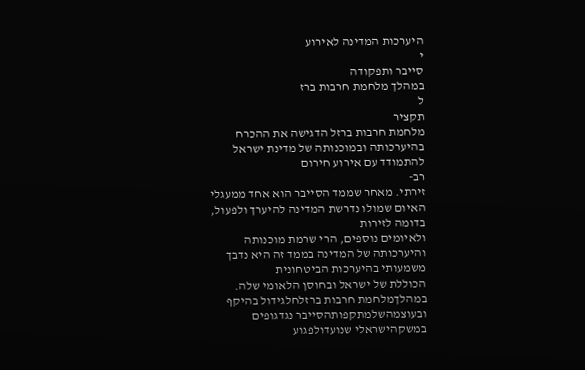היערכות המדינה לאירוע
י
סייבר ותפקודה
במהלך מלחמת חרבות ברז
ל
תקציר
מלחמת חרבות ברזל הדגישה את ההכרח בהיערכותה ובמוכנותה של מדינת ישראל להתמודד עם אירוע חירום
רב-
זירתי. מאחר שממד הסייבר הוא אחד ממעגלי האיום שמולו נדרשת המדינה להיערך ולפעול, בדומה לזירות
ולאיומים נוספים, הרי שרמת מוכנותה והיערכותה של המדינה בממד זה היא נדבך משמעותי בהיערכות הביטחונית
הכוללת של ישראל ובחוסן הלאומי שלה.
במהלךמלחמת חרבות ברזלחלגידול בהיקף ובעוצמהשלמתקפותהסייבר נגדגופים במשקהישראלי שנועדולפגוע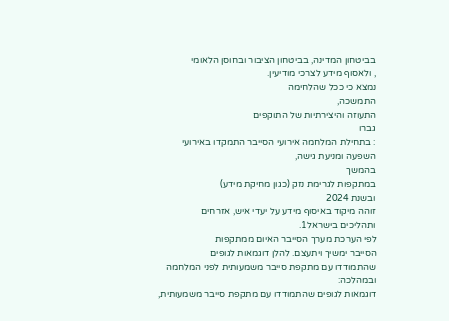בביטחון המדינה, בביטחון הציבור ובחוסן הלאומי
, ולאסוף מידע לצרכי מודיעין.
נמצא כי ככל שהלחימה
התמשכה,
התעוזה והיצירתיות של התוקפים
גברו
: בתחילת המלחמה אירועי הסייבר התמקדו באירועי השפעה ומניעת גישה,
בהמשך
במתקפות לגרימת נזק (כגון מחיקת מידע)
ובשנת 2024
זוהה מיקוד באיסוף מידע על יעדי איש, אזרחים
ותהליכים בישראל1.
לפי הערכת מערך הסייבר האיום ממתקפות
הסייבר ימשיך ויתעצם. להלן דוגמאות לגופים
שהתמודדו עם מתקפת סייבר משמעותית לפני המלחמה ובמהלכה:
דוגמאות לגופים שהתמודדו עם מתקפת סייבר משמעותית,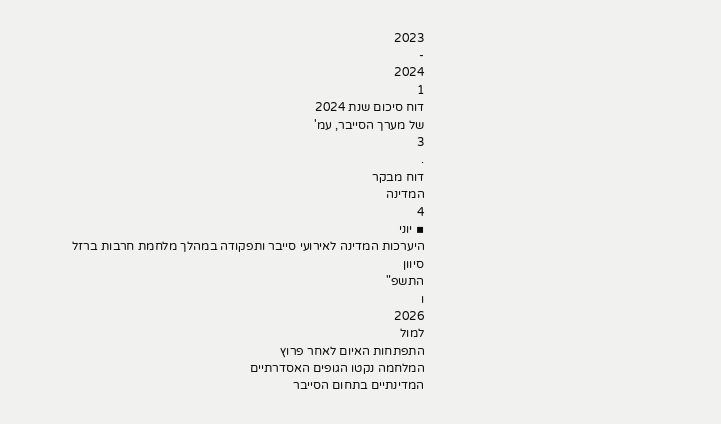2023
-
2024
1
דוח סיכום שנת 2024
של מערך הסייבר, עמ'
3
.
דוח מבקר
המדינה
4
▪ יוני
היערכות המדינה לאירועי סייבר ותפקודה במהלך מלחמת חרבות ברזל
סיוון
התשפ"
ו
2026
למול
התפתחות האיום לאחר פרוץ
המלחמה נקטו הגופים האסדרתיים
המדינתיים בתחום הסייבר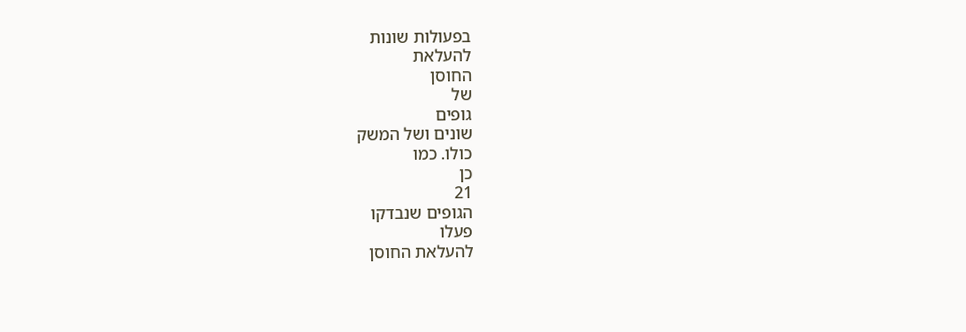בפעולות שונות
להעלאת
החוסן
של
גופים
שונים ושל המשק
כולו. כמו
כן
21
הגופים שנבדקו
פעלו
להעלאת החוסן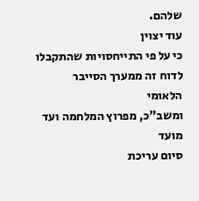שלהם.
עוד יצוין
כי על פי התייחסויות שהתקבלו לדוח זה ממערך הסייבר
הלאומי
ומשב"כ, מפרוץ המלחמה ועד
מועד
סיום עריכת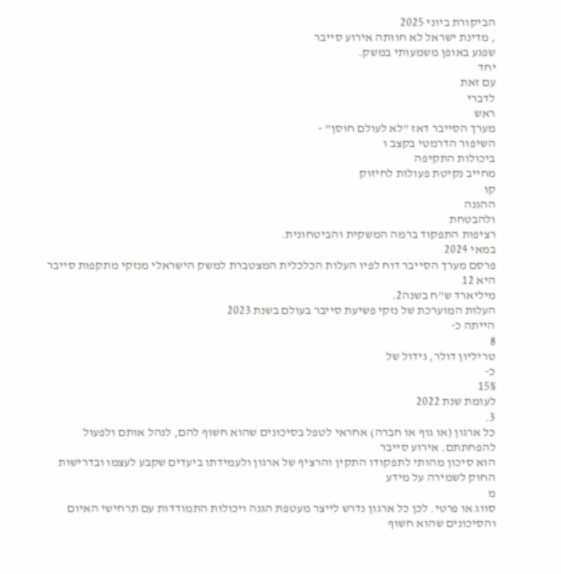הביקורת ביוני 2025
, מדינת ישראל לא חוותה אירוע סייבר
שפגע באופן משמעותי במשק.
יחד
עם זאת
לדברי
ראש
מערך הסייבר דאז "לא לעולם חוסן" -
השיפור הדרמטי בקצב ו
ביכולות התקיפה
מחייב נקיטת פעולות לחיזוק
קו
ההגנה
ולהבטחת
רציפות התפקוד ברמה המשקית והביטחונית.
במאי 2024
פרסם מערך הסייבר דוח לפיו העלות הכלכלית המצטברת למשק הישראלי מנזקי מתקפות סייבר היא 12
מיליארד ש"ח בשנה2.
העלות המוערכת של נזקי פשיעת סייבר בעולם בשנת 2023
הייתה כ-
8
טריליון דולר, גידול של
כ-
15%
לעומת שנת 2022
3.
כל ארגון (או גוף או חברה) אחראי לטפל בסיכונים שהוא חשוף להם, לנהל אותם ולפעול להפחתתם. אירוע סייבר
הוא סיכון מהותי לתפקודו התקין והרציף של ארגון ולעמידתו ביעדים שקבע לעצמו ובדרישות החוק לשמירה על מידע
מ
סווג או פרטי. לכן כל ארגון נדרש לייצר מעטפת הגנה ויכולות התמודדות עם תרחישי האיום והסיכונים שהוא חשוף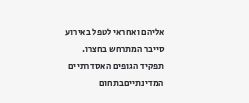אליהם ואחראי לטפל באירוע סייבר המתרחש בחצרו.
תפקיד הגופים האסדרתיים המדינתייםבתחום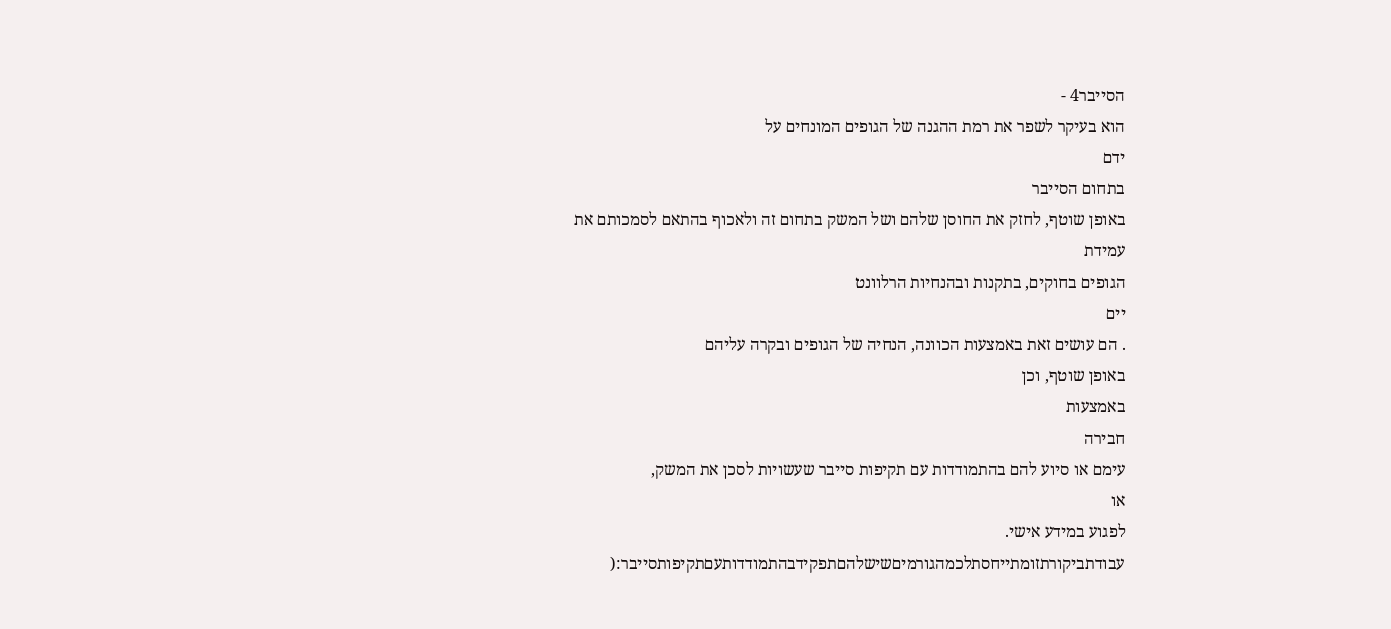הסייבר4 -
הוא בעיקר לשפר את רמת ההגנה של הגופים המונחים על
ידם
בתחום הסייבר
באופן שוטף, לחזק את החוסן שלהם ושל המשק בתחום זה ולאכוף בהתאם לסמכותם את עמידת
הגופים בחוקים, בתקנות ובהנחיות הרלוונט
יים
. הם עושים זאת באמצעות הכוונה, הנחיה של הגופים ובקרה עליהם
באופן שוטף, וכן
באמצעות
חבירה
עימם או סיוע להם בהתמודדות עם תקיפות סייבר שעשויות לסכן את המשק,
או
לפגוע במידע אישי.
עבודתביקורתזומתייחסתלכמהגורמיםשישלהםתפקידבהתמודדותעםתקיפותסייבר:(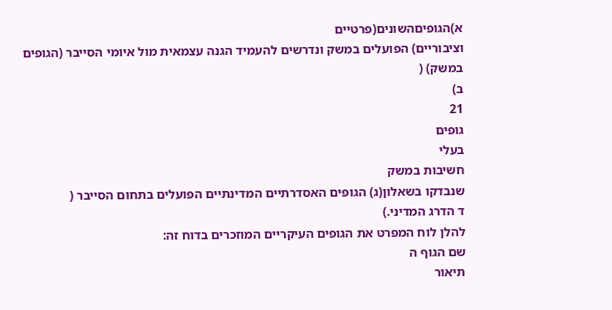א)הגופיםהשונים(פרטיים
וציבוריים) הפועלים במשק ונדרשים להעמיד הגנה עצמאית מול איומי הסייבר (הגופים במשק) (
ב)
21
גופים
בעלי
חשיבות במשק
שנבדקו בשאלון(ג) הגופים האסדרתיים המדינתיים הפועלים בתחום הסייבר (
ד הדרג המדיני.)
להלן לוח המפרט את הגופים העיקריים המוזכרים בדוח זה:
שם הגוף ה
תיאור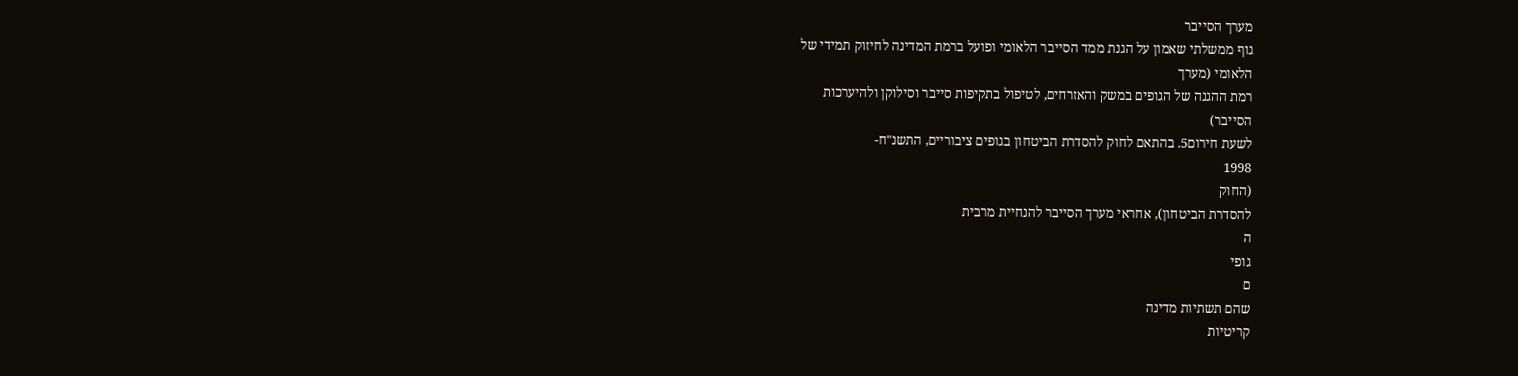מערך הסייבר
גוף ממשלתי שאמון על הגנת ממד הסייבר הלאומי ופועל ברמת המדינה לחיזוק תמידי של
הלאומי (מערך
רמת ההגנה של הגופים במשק והאזרחים, לטיפול בתקיפות סייבר וסילוקן ולהיערכות
הסייבר)
לשעת חירום5. בהתאם לחוק להסדרת הביטחון בגופים ציבוריים, התשנ"ח-
1998
(החוק
להסדרת הביטחון), אחראי מערך הסייבר להנחיית מרבית
ה
גופי
ם
שהם תשתיות מדינה
קריטיות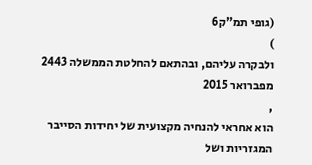(גופי תמ"ק6
)
ולבקרה עליהם, ובהתאם להחלטת הממשלה 2443
מפברואר 2015
,
הוא אחראי להנחיה מקצועית של יחידות הסייבר המגזריות ושל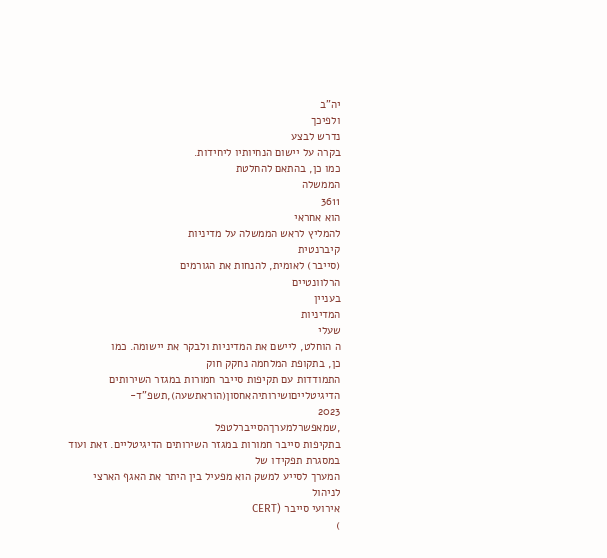יה"ב
ולפיכך
נדרש לבצע
בקרה על יישום הנחיותיו ליחידות.
כמו כן, בהתאם להחלטת
הממשלה
3611
הוא אחראי
להמליץ לראש הממשלה על מדיניות
קיברנטית
(סייבר) לאומית, להנחות את הגורמים
הרלוונטיים
בעניין
המדיניות
שעלי
ה הוחלט, ליישם את המדיניות ולבקר את יישומה. כמו
כן, בתקופת המלחמה נחקק חוק
התמודדות עם תקיפות סייבר חמורות במגזר השירותים
הדיגיטלייםושירותיהאחסון(הוראתשעה),תשפ"ד-
2023
,שמאפשרלמערךהסייברלטפל
בתקיפות סייבר חמורות במגזר השירותים הדיגיטליים. זאת ועוד
במסגרת תפקידו של
המערך לסייע למשק הוא מפעיל בין היתר את האגף הארצי
לניהול
אירועי סייבר (CERT
)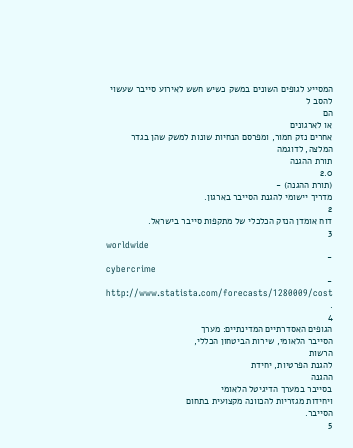המסייע לגופים השונים במשק כשיש חשש לאירוע סייבר שעשוי להסב ל
הם
או לארגונים
אחרים נזק חמור, ומפרסם הנחיות שונות למשק שהן בגדר המלצה, לדוגמה
תורת ההגנה
2.0
(תורת ההגנה) -
מדריך יישומי להגנת הסייבר בארגון.
2
דוח אומדן הנזק הכלכלי של מתקפות סייבר בישראל.
3
worldwide
-
cybercrime
-
http://www.statista.com/forecasts/1280009/cost
.
4
הגופים האסדרתיים המדינתיים: מערך
הסייבר הלאומי, שירות הביטחון הכללי,
הרשות
להגנת הפרטיות, יחידת
ההגנה
בסייבר במערך הדיגיטל הלאומי
ויחידות מגזריות להכוונה מקצועית בתחום
הסייבר.
5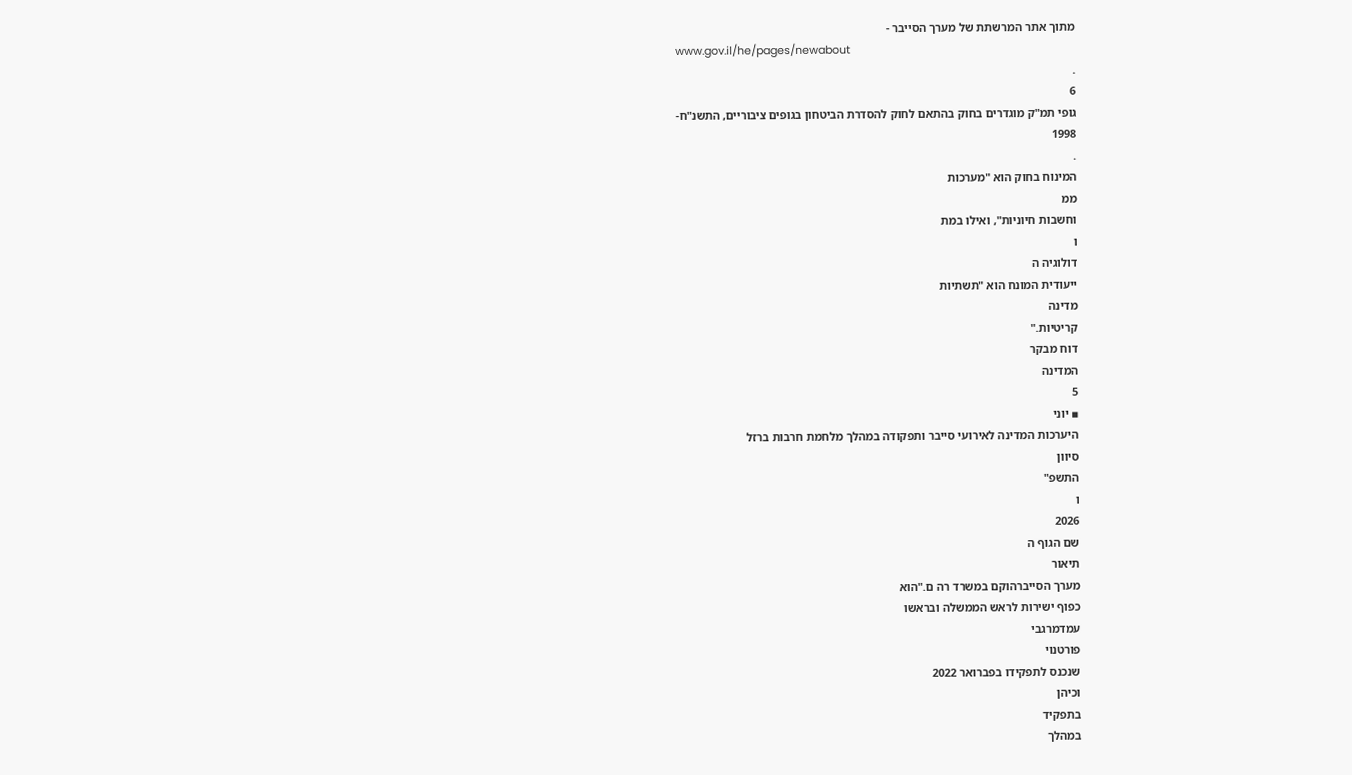מתוך אתר המרשתת של מערך הסייבר -
www.gov.il/he/pages/newabout
.
6
גופי תמ"ק מוגדרים בחוק בהתאם לחוק להסדרת הביטחון בגופים ציבוריים, התשנ"ח-
1998
.
המינוח בחוק הוא "מערכות
ממ
וחשבות חיוניות", ואילו במת
ו
דולוגיה ה
ייעודית המונח הוא "תשתיות
מדינה
קריטיות."
דוח מבקר
המדינה
5
▪ יוני
היערכות המדינה לאירועי סייבר ותפקודה במהלך מלחמת חרבות ברזל
סיוון
התשפ"
ו
2026
שם הגוף ה
תיאור
מערך הסייברהוקם במשרד רה ם."הוא
כפוף ישירות לראש הממשלה ובראשו
עמדמרגבי
פורטנוי
שנכנס לתפקידו בפברואר 2022
וכיהן
בתפקיד
במהלך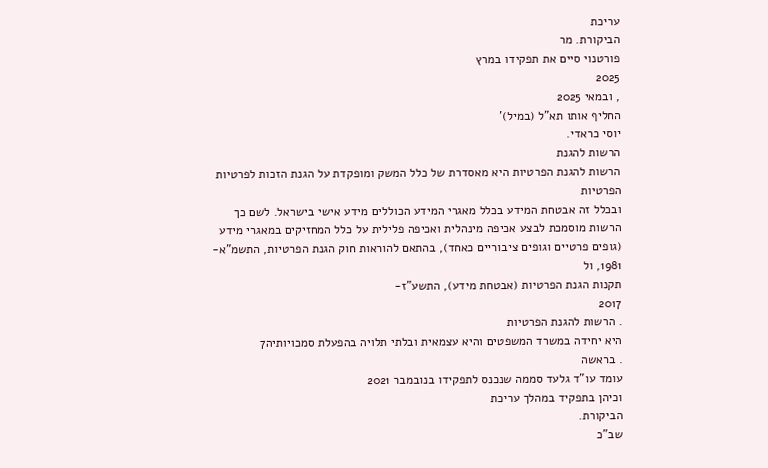עריכת
הביקורת. מר
פורטנוי סיים את תפקידו במרץ
2025
, ובמאי 2025
החליף אותו תא"ל (במיל)'
יוסי כראדי.
הרשות להגנת
הרשות להגנת הפרטיות היא מאסדרת של כלל המשק ומופקדת על הגנת הזכות לפרטיות
הפרטיות
ובכלל זה אבטחת המידע בכלל מאגרי המידע הכוללים מידע אישי בישראל. לשם כך
הרשות מוסמכת לבצע אכיפה מינהלית ואכיפה פלילית על כלל המחזיקים במאגרי מידע
(גופים פרטיים וגופים ציבוריים כאחד), בהתאם להוראות חוק הגנת הפרטיות, התשמ"א-
1981, ול
תקנות הגנת הפרטיות (אבטחת מידע), התשע"ז-
2017
. הרשות להגנת הפרטיות
היא יחידה במשרד המשפטים והיא עצמאית ובלתי תלויה בהפעלת סמכויותיה7
. בראשה
עומד עו"ד גלעד סממה שנכנס לתפקידו בנובמבר 2021
וכיהן בתפקיד במהלך עריכת
הביקורת.
שב"כ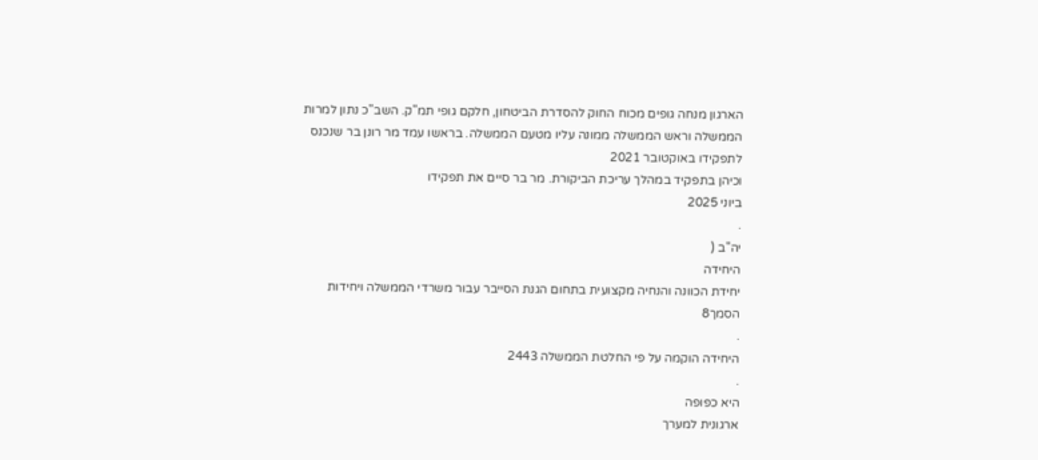הארגון מנחה גופים מכוח החוק להסדרת הביטחון, חלקם גופי תמ"ק. השב"כ נתון למרות
הממשלה וראש הממשלה ממונה עליו מטעם הממשלה. בראשו עמד מר רונן בר שנכנס
לתפקידו באוקטובר 2021
וכיהן בתפקיד במהלך עריכת הביקורת. מר בר סיים את תפקידו
ביוני 2025
.
יה"ב (
היחידה
יחידת הכוונה והנחיה מקצועית בתחום הגנת הסייבר עבור משרדי הממשלה ויחידות
הסמך8
.
היחידה הוקמה על פי החלטת הממשלה 2443
.
היא כפופה
ארגונית למערך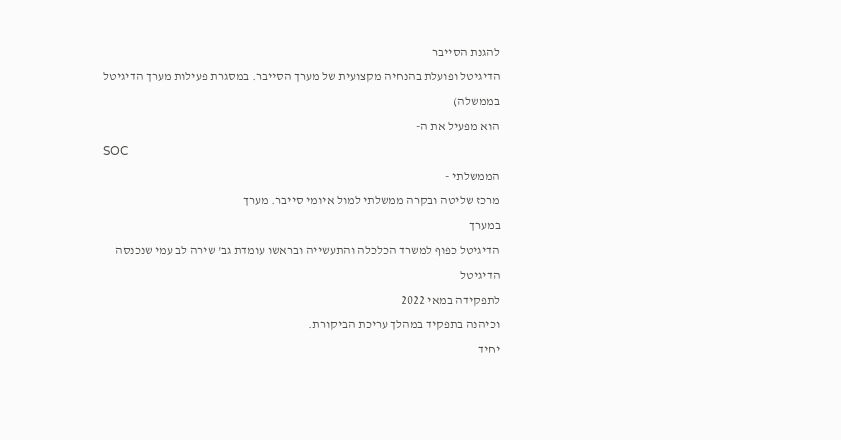להגנת הסייבר
הדיגיטל ופועלת בהנחיה מקצועית של מערך הסייבר. במסגרת פעילות מערך הדיגיטל
בממשלה)
הוא מפעיל את ה-
SOC
הממשלתי -
מרכז שליטה ובקרה ממשלתי למול איומי סייבר. מערך
במערך
הדיגיטל כפוף למשרד הכלכלה והתעשייה ובראשו עומדת גב' שירה לב עמי שנכנסה
הדיגיטל
לתפקידה במאי 2022
וכיהנה בתפקיד במהלך עריכת הביקורת.
יחיד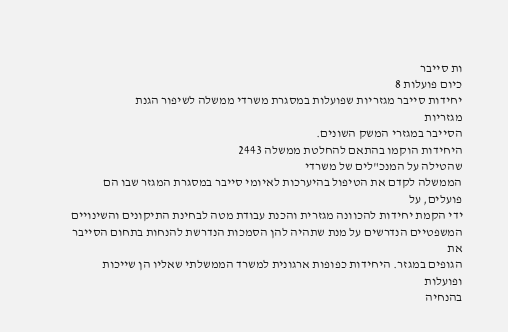ות סייבר
כיום פועלות 8
יחידות סייבר מגזריות שפועלות במסגרת משרדי ממשלה לשיפור הגנת
מגזריות
הסייבר במגזרי המשק השונים.
היחידות הוקמו בהתאם להחלטת ממשלה 2443
שהטילה על המנכ"לים של משרדי
הממשלה לקדם את הטיפול בהיערכות לאיומי סייבר במסגרת המגזר שבו הם פועלים, על
ידי הקמת יחידות להכוונה מגזרית והכנת עבודת מטה לבחינת התיקונים והשינויים
המשפטיים הנדרשים על מנת שתהיה להן הסמכות הנדרשת להנחות בתחום הסייבר את
הגופים במגזר. היחידות כפופות ארגונית למשרד הממשלתי שאליו הן שייכות ופועלות
בהנחיה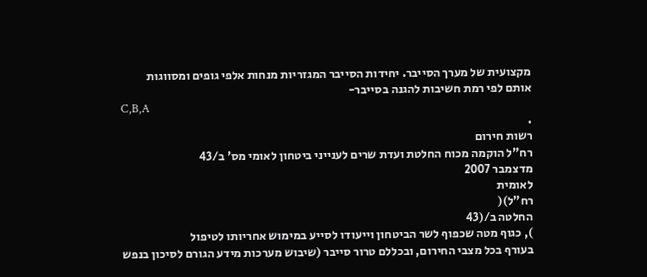מקצועית של מערך הסייבר. יחידות הסייבר המגזריות מנחות אלפי גופים ומסווגות
אותם לפי רמת חשיבות להגנה בסייבר-
C,B,A
.
רשות חירום
רח"ל הוקמה מכוח החלטת ועדת שרים לענייני ביטחון לאומי מס' ב/43
מדצמבר 2007
לאומית
רח"ל)(
החלטה ב/(43
), כגוף מטה שכפוף לשר הביטחון וייעודו לסייע במימוש אחריותו לטיפול
בעורף בכל מצבי החירום, ובכללם טרור סייבר (שיבוש מערכות מידע הגורם לסיכון בנפש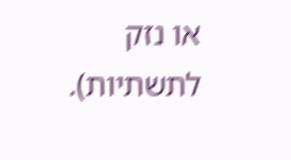או נזק לתשתיות).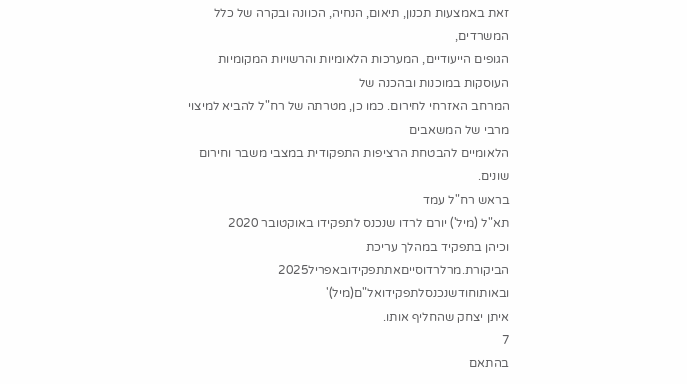זאת באמצעות תכנון, תיאום, הנחיה, הכוונה ובקרה של כלל המשרדים,
הגופים הייעודיים, המערכות הלאומיות והרשויות המקומיות העוסקות במוכנות ובהכנה של
המרחב האזרחי לחירום. כמו כן, מטרתה של רח"ל להביא למיצוי מרבי של המשאבים
הלאומיים להבטחת הרציפות התפקודית במצבי משבר וחירום שונים.
בראש רח"ל עמד
תא"ל (מיל') יורם לרדו שנכנס לתפקידו באוקטובר 2020
וכיהן בתפקיד במהלך עריכת
הביקורת.מרלרדוסייםאתתפקידובאפריל2025
ובאותוחודשנכנסלתפקידואל"ם(מיל)'
איתן יצחק שהחליף אותו.
7
בהתאם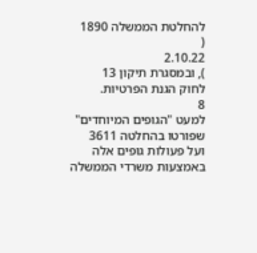להחלטת הממשלה 1890
(
2.10.22
), ובמסגרת תיקון 13
לחוק הגנת הפרטיות.
8
למעט "הגופים המיוחדים" שפורטו בהחלטה 3611
ועל פעולות גופים אלה באמצעות משרדי הממשלה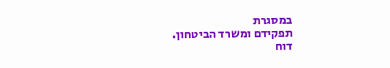במסגרת
תפקידם ומשרד הביטחון.
דוח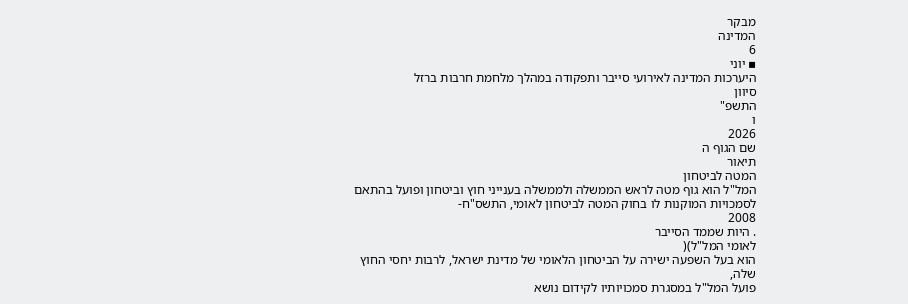מבקר
המדינה
6
▪ יוני
היערכות המדינה לאירועי סייבר ותפקודה במהלך מלחמת חרבות ברזל
סיוון
התשפ"
ו
2026
שם הגוף ה
תיאור
המטה לביטחון
המל"ל הוא גוף מטה לראש הממשלה ולממשלה בענייני חוץ וביטחון ופועל בהתאם
לסמכויות המוקנות לו בחוק המטה לביטחון לאומי, התשס"ח-
2008
. היות שממד הסייבר
לאומי המל"ל)(
הוא בעל השפעה ישירה על הביטחון הלאומי של מדינת ישראל, לרבות יחסי החוץ שלה,
פועל המל"ל במסגרת סמכויותיו לקידום נושא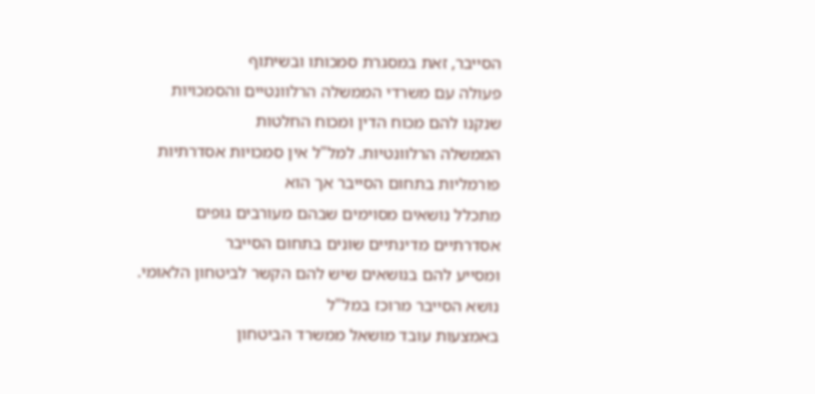הסייבר, זאת במסגרת סמכותו ובשיתוף
פעולה עם משרדי הממשלה הרלוונטיים והסמכויות שנקנו להם מכוח הדין ומכוח החלטות
הממשלה הרלוונטיות. למל"ל אין סמכויות אסדרתיות פורמליות בתחום הסייבר אך הוא
מתכלל נושאים מסוימים שבהם מעורבים גופים אסדרתיים מדינתיים שונים בתחום הסייבר
ומסייע להם בנושאים שיש להם הקשר לביטחון הלאומי. נושא הסייבר מרוכז במל"ל
באמצעות עובד מושאל ממשרד הביטחון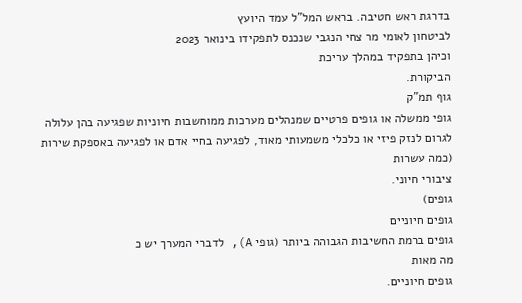בדרגת ראש חטיבה. בראש המל"ל עמד היועץ
לביטחון לאומי מר צחי הנגבי שנכנס לתפקידו בינואר 2023
וכיהן בתפקיד במהלך עריכת
הביקורת.
גוף תמ"ק
גופי ממשלה או גופים פרטיים שמנהלים מערכות ממוחשבות חיוניות שפגיעה בהן עלולה
לגרום לנזק פיזי או כלכלי משמעותי מאוד, לפגיעה בחיי אדם או לפגיעה באספקת שירות
(כמה עשרות
ציבורי חיוני.
גופים)
גופים חיוניים
גופים ברמת החשיבות הגבוהה ביותר (גופי A), לדברי המערך יש כ
מה מאות
גופים חיוניים.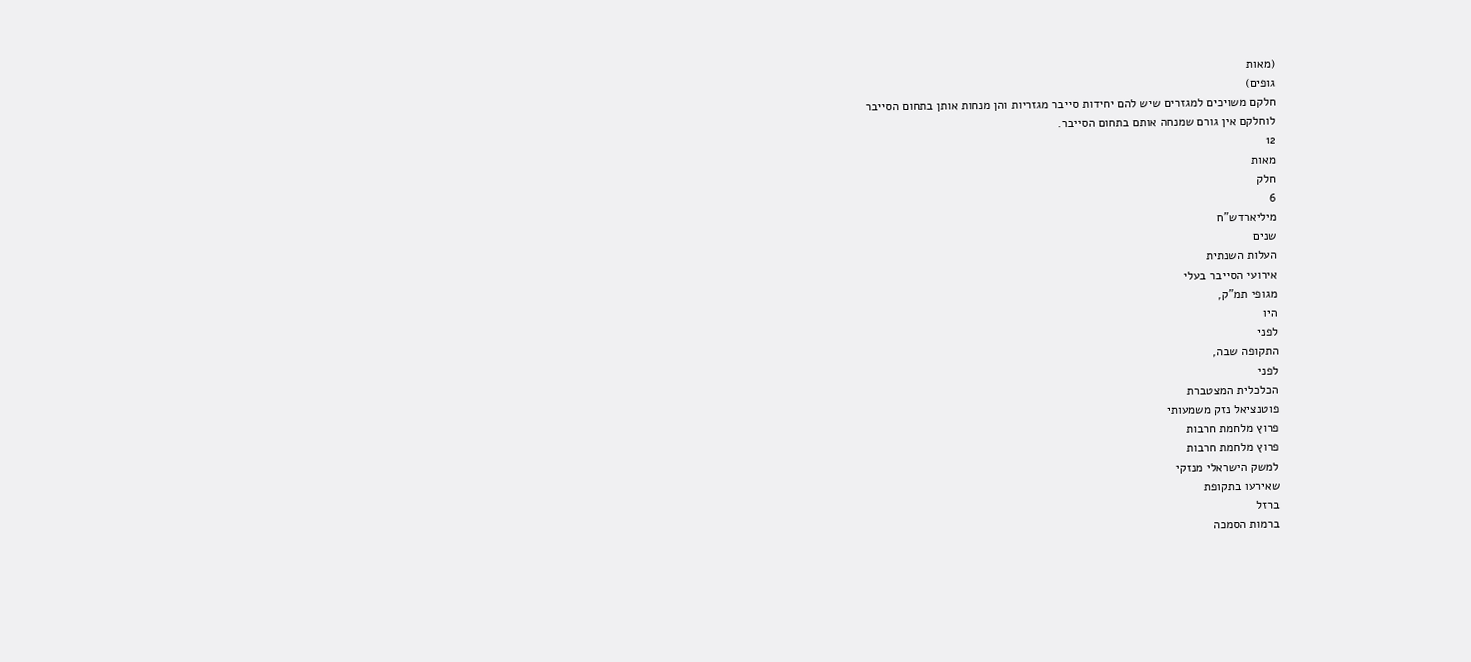(מאות
גופים)
חלקם משויכים למגזרים שיש להם יחידות סייבר מגזריות והן מנחות אותן בתחום הסייבר
לוחלקם אין גורם שמנחה אותם בתחום הסייבר.
12
מאות
חלק
6
מיליארדש"ח
שנים
העלות השנתית
אירועי הסייבר בעלי
מגופי תמ"ק,
היו
לפני
התקופה שבה,
לפני
הכלכלית המצטברת
פוטנציאל נזק משמעותי
פרוץ מלחמת חרבות
פרוץ מלחמת חרבות
למשק הישראלי מנזקי
שאירעו בתקופת
ברזל
ברמות הסמכה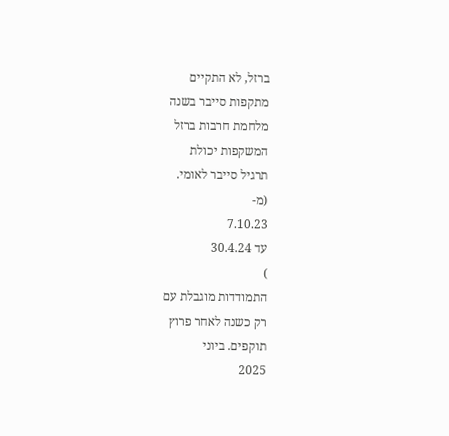ברזל, לא התקיים
מתקפות סייבר בשנה
מלחמת חרבות ברזל
המשקפות יכולת
תרגיל סייבר לאומי.
(מ-
7.10.23
עד 30.4.24
)
התמודדות מוגבלת עם
רק כשנה לאחר פרוץ
תוקפים. ביוני
2025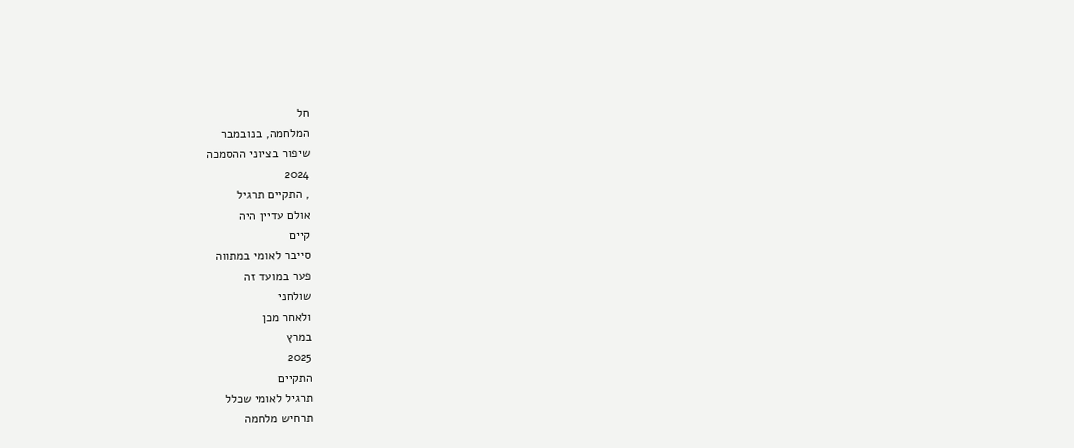חל
המלחמה, בנובמבר
שיפור בציוני ההסמכה
2024
, התקיים תרגיל
אולם עדיין היה
קיים
סייבר לאומי במתווה
פער במועד זה
שולחני
ולאחר מכן
במרץ
2025
התקיים
תרגיל לאומי שכלל
תרחיש מלחמה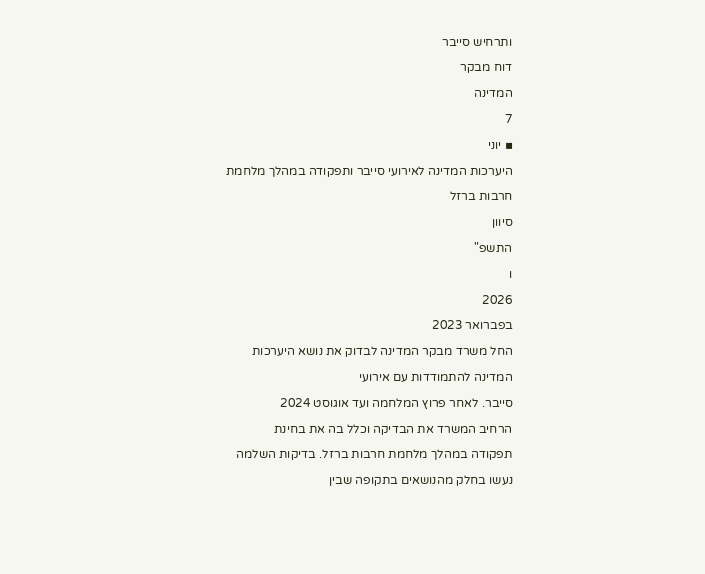ותרחיש סייבר
דוח מבקר
המדינה
7
▪ יוני
היערכות המדינה לאירועי סייבר ותפקודה במהלך מלחמת חרבות ברזל
סיוון
התשפ"
ו
2026
בפברואר 2023
החל משרד מבקר המדינה לבדוק את נושא היערכות המדינה להתמודדות עם אירועי
סייבר. לאחר פרוץ המלחמה ועד אוגוסט 2024
הרחיב המשרד את הבדיקה וכלל בה את בחינת
תפקודה במהלך מלחמת חרבות ברזל. בדיקות השלמה נעשו בחלק מהנושאים בתקופה שבין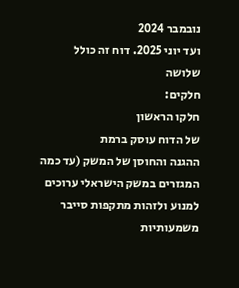נובמבר 2024
ועד יוני 2025. דוח זה כולל
שלושה
חלקים:
חלקו הראשון
של הדוח עוסק ברמת
ההגנה והחוסן של המשק (עד כמה המגזרים במשק הישראלי ערוכים למנוע ולזהות מתקפות סייבר
משמעותיות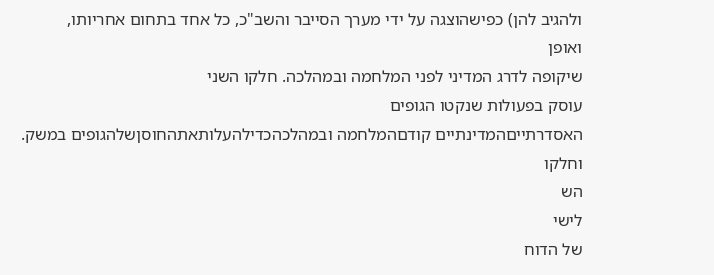ולהגיב להן) כפישהוצגה על ידי מערך הסייבר והשב"כ, כל אחד בתחום אחריותו,
ואופן
שיקופה לדרג המדיני לפני המלחמה ובמהלכה. חלקו השני
עוסק בפעולות שנקטו הגופים
האסדרתייםהמדינתיים קודםהמלחמה ובמהלכהכדילהעלותאתהחוסןשלהגופים במשק.
וחלקו
הש
לישי
של הדוח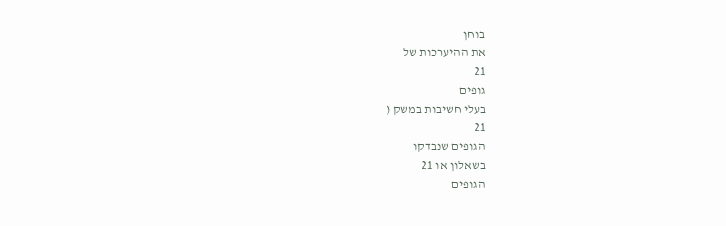בוחן
את ההיערכות של
21
גופים
בעלי חשיבות במשק (
21
הגופים שנבדקו
בשאלון או 21
הגופים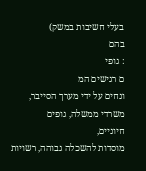בעלי חשיבות במשק)
בהם
: גופי
ם רגישים המ
ונחים על ידי מערך הסייבר,
משרדי ממשלה, גופים
חיוניים,
מוסדות להשכלה גבוהה, רשויות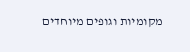מקומיות וגופים מיוחדים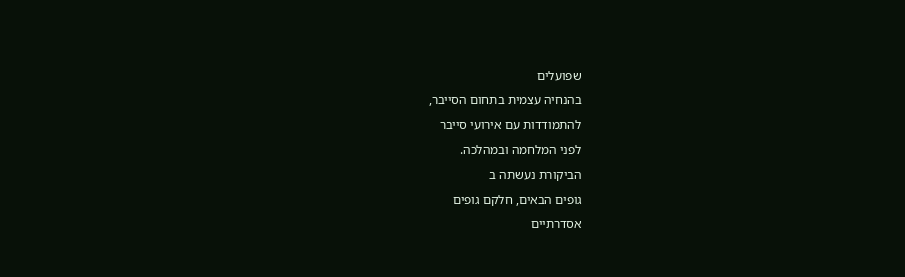שפועלים
בהנחיה עצמית בתחום הסייבר,
להתמודדות עם אירועי סייבר
לפני המלחמה ובמהלכה.
הביקורת נעשתה ב
גופים הבאים, חלקם גופים
אסדרתיים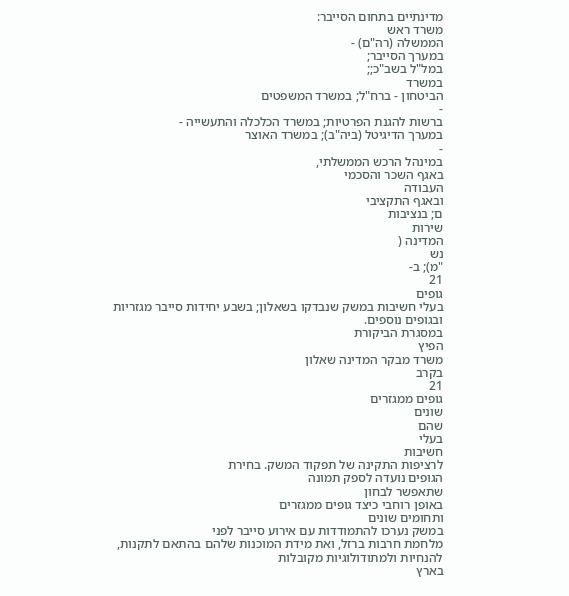מדינתיים בתחום הסייבר:
משרד ראש
הממשלה (רה"ם) -
במערך הסייבר;
במל"ל בשב"כ;;
במשרד
הביטחון - ברח"ל; במשרד המשפטים
-
ברשות להגנת הפרטיות; במשרד הכלכלה והתעשייה -
במערך הדיגיטל (ביה"ב); במשרד האוצר
-
במינהל הרכש הממשלתי,
באגף השכר והסכמי
העבודה
ובאגף התקציבי
ם; בנציבות
שירות
המדינה (
נש
"מ); ב-
21
גופים
בעלי חשיבות במשק שנבדקו בשאלון; בשבע יחידות סייבר מגזריות
ובגופים נוספים.
במסגרת הביקורת
הפיץ
משרד מבקר המדינה שאלון
בקרב
21
גופים ממגזרים
שונים
שהם
בעלי
חשיבות
לרציפות התקינה של תפקוד המשק. בחירת
הגופים נועדה לספק תמונה
שתאפשר לבחון
באופן רוחבי כיצד גופים ממגזרים
ותחומים שונים
במשק נערכו להתמודדות עם אירוע סייבר לפני
מלחמת חרבות ברזל, ואת מידת המוכנות שלהם בהתאם לתקנות, להנחיות ולמתודולוגיות מקובלות
בארץ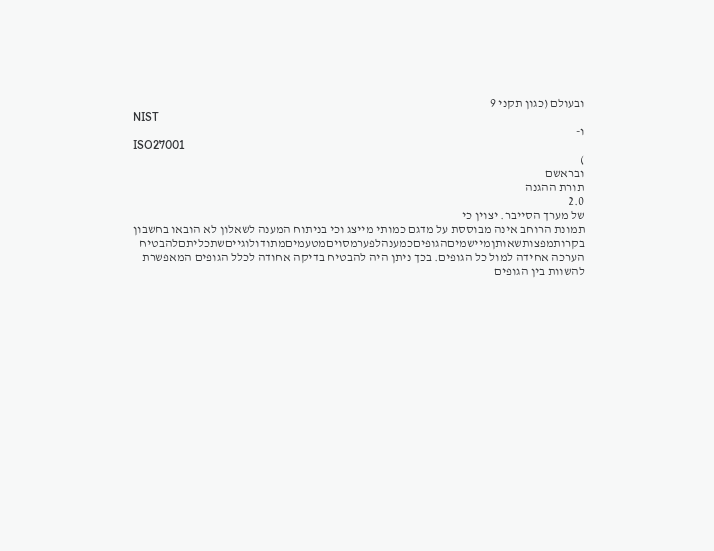ובעולם (כגון תקני 9
NIST
ו-
ISO27001
)
ובראשם
תורת ההגנה
2.0
של מערך הסייבר. יצוין כי
תמונת הרוחב אינה מבוססת על מדגם כמותי מייצג וכי בניתוח המענה לשאלון לא הובאו בחשבון
בקרותמפצותשאותןמיישמיםהגופיםכמענהלפערמסויםמטעמיםמתודולוגייםשתכליתםלהבטיח
הערכה אחידה למול כל הגופים. בכך ניתן היה להבטיח בדיקה אחודה לכלל הגופים המאפשרת
להשוות בין הגופים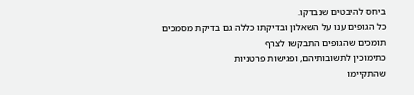ביחס להיבטים שנבדקו.
כל הגופים ענו על השאלון ובדיקתו כללה גם בדיקת מסמכים תומכים שהגופים התבקשו לצרף
כתימוכין לתשובותיהם, ופגישות פרטניות
שהתקיימו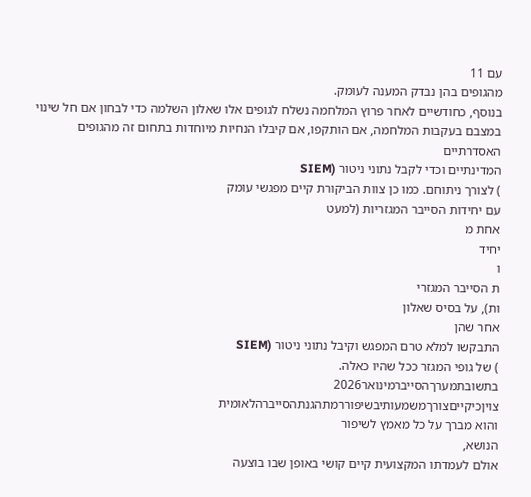עם 11
מהגופים בהן נבדק המענה לעומק.
בנוסף, כחודשיים לאחר פרוץ המלחמה נשלח לגופים אלו שאלון השלמה כדי לבחון אם חל שינוי
במצבם בעקבות המלחמה, אם הותקפו, אם קיבלו הנחיות מיוחדות בתחום זה מהגופים האסדרתיים
המדינתיים וכדי לקבל נתוני ניטור (SIEM
) לצורך ניתוחם. כמו כן צוות הביקורת קיים מפגשי עומק
עם יחידות הסייבר המגזריות (למעט
אחת מ
יחיד
ו
ת הסייבר המגזרי
ות), על בסיס שאלון
אחר שהן
התבקשו למלא טרם המפגש וקיבל נתוני ניטור (SIEM
) של גופי המגזר ככל שהיו כאלה.
בתשובתמערךהסייברמינואר2026
צויןכיקייםצורךמשמעותיבשיפוררמתהגנתהסייברהלאומית
והוא מברך על כל מאמץ לשיפור
הנושא,
אולם לעמדתו המקצועית קיים קושי באופן שבו בוצעה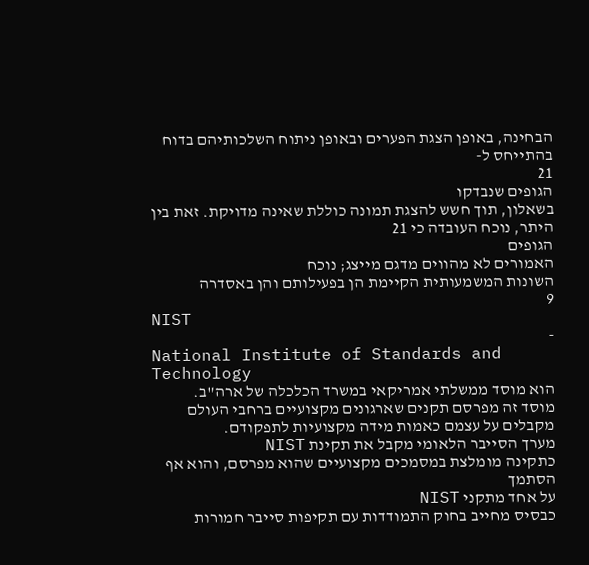הבחינה, באופן הצגת הפערים ובאופן ניתוח השלכותיהם בדוח בהתייחס ל-
21
הגופים שנבדקו
בשאלון, תוך חשש להצגת תמונה כוללת שאינה מדויקת. זאת בין היתר, נוכח העובדה כי 21
הגופים
האמורים לא מהווים מדגם מייצג; נוכח
השונות המשמעותית הקיימת הן בפעילותם והן באסדרה
9
NIST
-
National Institute of Standards and Technology
הוא מוסד ממשלתי אמריקאי במשרד הכלכלה של ארה"ב.
מוסד זה מפרסם תקנים שארגונים מקצועיים ברחבי העולם מקבלים על עצמם כאמות מידה מקצועיות לתפקודם.
מערך הסייבר הלאומי מקבל את תקינת NIST
כתקינה מומלצת במסמכים מקצועיים שהוא מפרסם, והוא אף הסתמך
על אחד מתקני NIST
כבסיס מחייב בחוק התמודדות עם תקיפות סייבר חמורות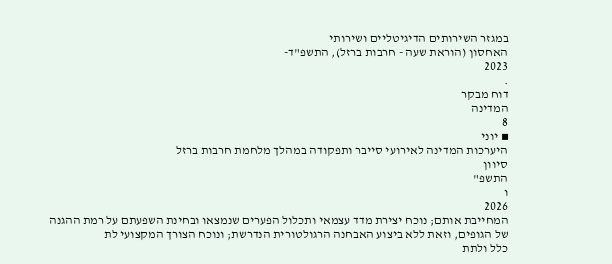במגזר השירותים הדיגיטליים ושירותי
האחסון (הוראת שעה - חרבות ברזל), התשפ"ד-
2023
.
דוח מבקר
המדינה
8
▪ יוני
היערכות המדינה לאירועי סייבר ותפקודה במהלך מלחמת חרבות ברזל
סיוון
התשפ"
ו
2026
המחייבת אותם; נוכח יצירת מדד עצמאי ותכלול הפערים שנמצאו ובחינת השפעתם על רמת ההגנה
של הגופים, וזאת ללא ביצוע האבחנה הרגולטורית הנדרשת; ונוכח הצורך המקצועי לת
כלל ולתת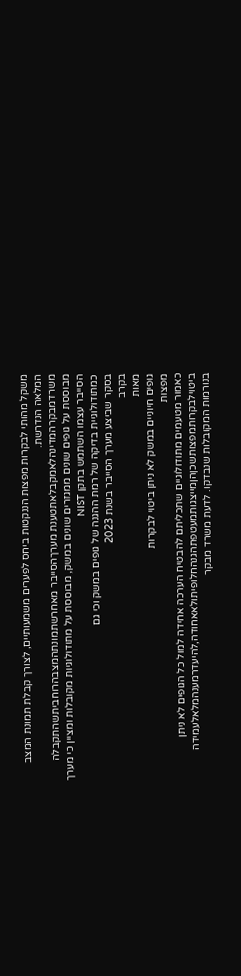משקל מהותי לבקרות מפצות הננקטות ביחס לפערים משמעותיים, לצורך קבלת תמונת המצב
המלאה הנדרשת.
משרדמבקרהמדינהלאמקבלאתטענת מערךהסייבר מאחרשתמונתהמצבהרוחביתשהתקבלה
מבוססת על גופים שונים ממגזרים שונים במשק, מבוססת על מתודולוגיות מקובלות ומציין כי מערך
הסייבר עצמו השתמש בתקן NIST
כמתודולוגיית בדיקה של רמת ההגנה של גופים במשק וכי גם
בסקר שביצע מערך הסייבר בשנת 2023
בקרב
מאות
גופים חיוניים במשק לא ניתן ביטוי לבקרות
מפצות
כאמור מטעמים מתודולוגיים שתכליתם להבטיח הערכה אחידה למול כל הגופים לא ניתן
ביטוילבקרותמפצותשכןהןמייצגותמעטפתהגנהחלופיתולאאחודה,להיעדרמענהמלאלעמידה
בנורמות המקובלות שנבדקו. לדעת משרד מבקר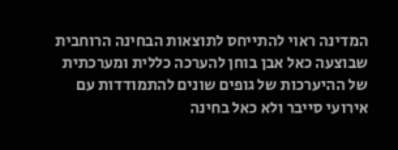המדינה ראוי להתייחס לתוצאות הבחינה הרוחבית
שבוצעה כאל אבן בוחן להערכה כללית ומערכתית של ההיערכות של גופים שונים להתמודדות עם
אירועי סייבר ולא כאל בחינה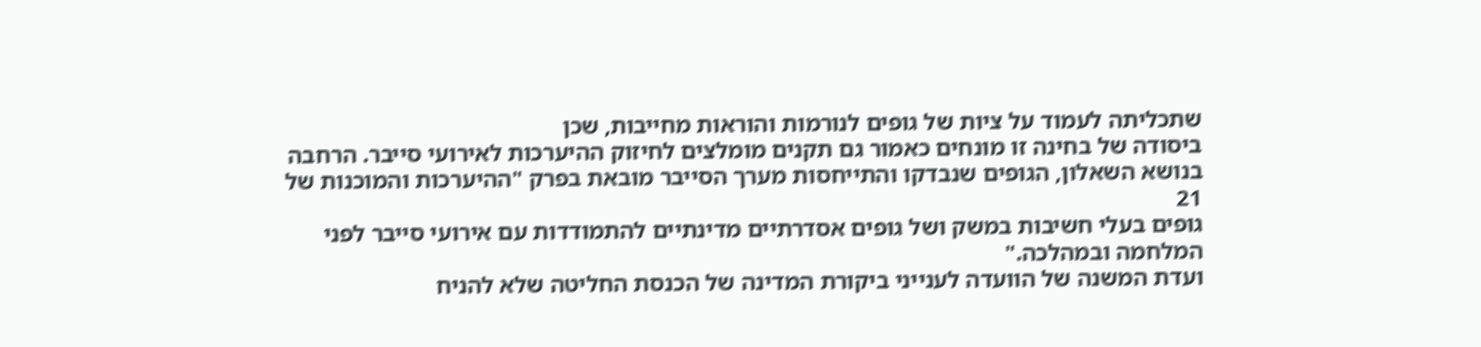שתכליתה לעמוד על ציות של גופים לנורמות והוראות מחייבות, שכן
ביסודה של בחינה זו מונחים כאמור גם תקנים מומלצים לחיזוק ההיערכות לאירועי סייבר. הרחבה
בנושא השאלון, הגופים שנבדקו והתייחסות מערך הסייבר מובאת בפרק "ההיערכות והמוכנות של
21
גופים בעלי חשיבות במשק ושל גופים אסדרתיים מדינתיים להתמודדות עם אירועי סייבר לפני
המלחמה ובמהלכה."
ועדת המשנה של הוועדה לענייני ביקורת המדינה של הכנסת החליטה שלא להניח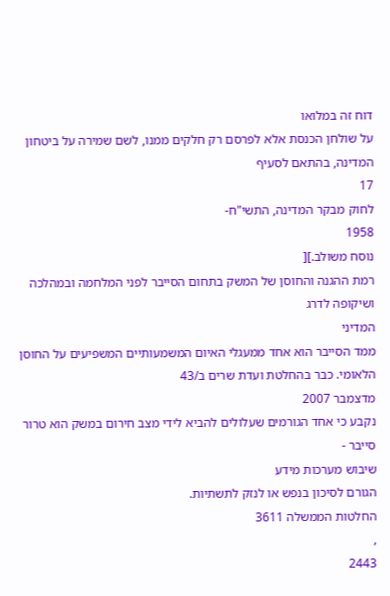דוח זה במלואו
על שולחן הכנסת אלא לפרסם רק חלקים ממנו, לשם שמירה על ביטחון המדינה, בהתאם לסעיף
17
לחוק מבקר המדינה, התשי"ח-
1958
נוסח משולב.][
רמת ההגנה והחוסן של המשק בתחום הסייבר לפני המלחמה ובמהלכה ושיקופה לדרג
המדיני
ממד הסייבר הוא אחד ממעגלי האיום המשמעותיים המשפיעים על החוסן הלאומי. כבר בהחלטת ועדת שרים ב/43
מדצמבר 2007
נקבע כי אחד הגורמים שעלולים להביא לידי מצב חירום במשק הוא טרור
סייבר -
שיבוש מערכות מידע
הגורם לסיכון בנפש או לנזק לתשתיות.
החלטות הממשלה 3611
,
2443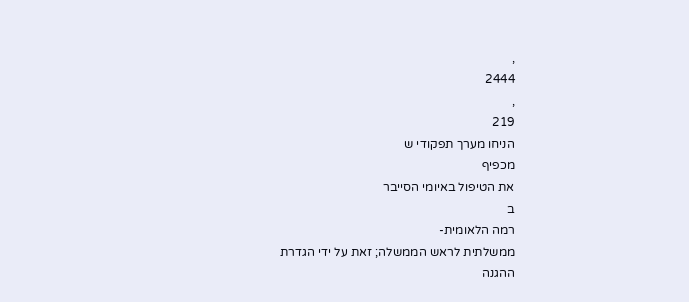,
2444
,
219
הניחו מערך תפקודי ש
מכפיף
את הטיפול באיומי הסייבר
ב
רמה הלאומית-
ממשלתית לראש הממשלה; זאת על ידי הגדרת
ההגנה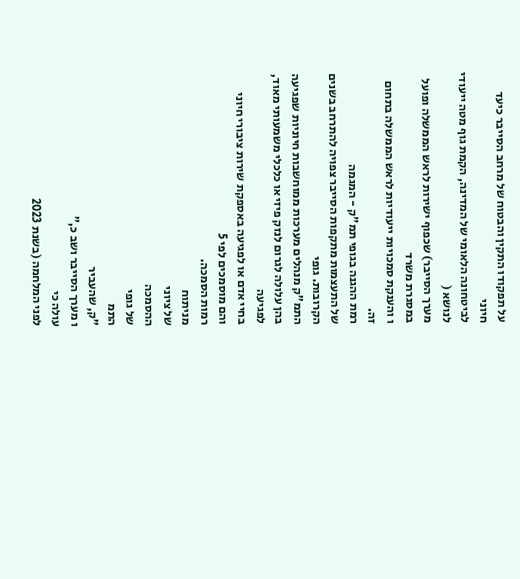על תפקודו התקין והבטוח של מרחב הסייבר כיעד חיוני
לביטחונה הלאומי של המדינה, הקמת גוף מטה ייעודי לנושא (
מערך הסייבר) שכפוף ישירות לראש הממשלה ופועל
במסגרת משרד
ו והענקת סמכויות ייעודיות לראש הממשלה בתחום זה.
רמת ההגנה בגופי תמ"ק - המגמה
של התעצמות מתקפות הסייבר צפויה להתרחב בשנים הקרובות. גופי
התמ"ק מנהלים מערכות ממוחשבות חיוניות שפגיעה בהן עלולה לגרום לנזק פיזי או כלכלי משמעותי מאוד,
לפגיעה
בחיי אדם או לפגיעה באספקת שירות ציבורי חיוני והם מוסמכים לפי 5
רמות הסמכה.
מניתוח
של ציוני
ההסמכה
של גופי
התמ
"ק, שהעביר
ו מערך הסייבר ושב כ,"
עולה כי
לפני המלחמה (בשנת 2023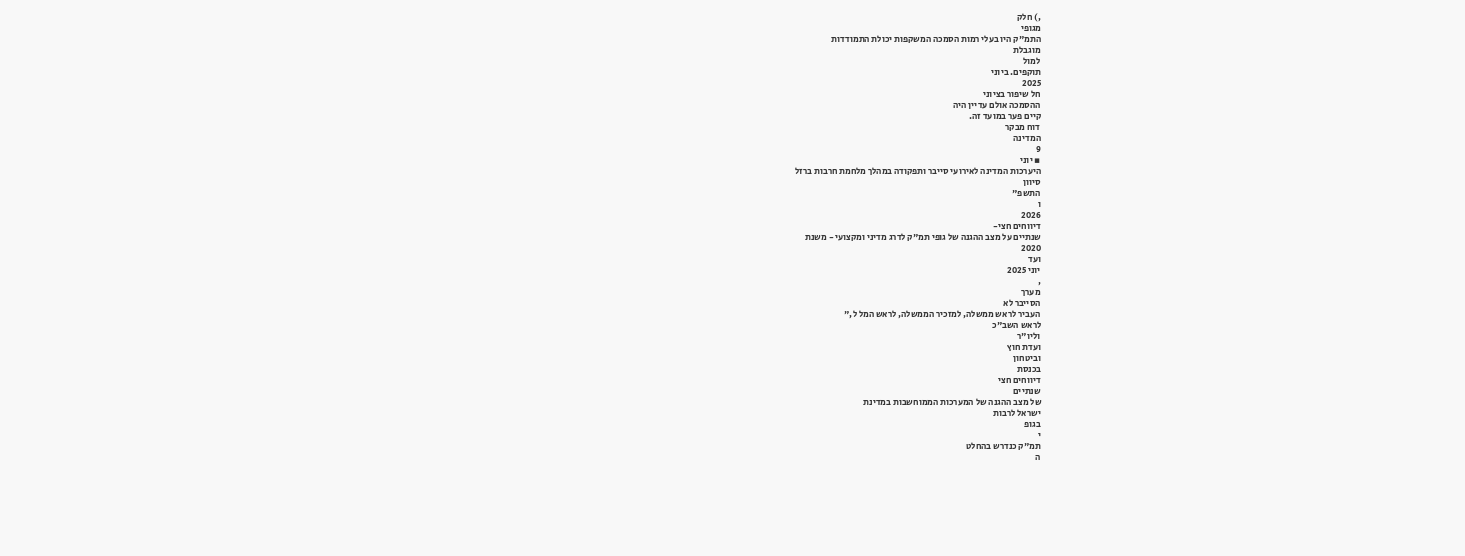,) חלק
מגופי
התמ"ק היו בעלי רמות הסמכה המשקפות יכולת התמודדות
מוגבלת
למול
תוקפים. ביוני
2025
חל שיפור בציוני
ההסמכה אולם עדיין היה
קיים פער במועד זה.
דוח מבקר
המדינה
9
▪ יוני
היערכות המדינה לאירועי סייבר ותפקודה במהלך מלחמת חרבות ברזל
סיוון
התשפ"
ו
2026
דיווחים חצי-
שנתיים על מצב ההגנה של גופי תמ"ק לדרג מדיני ומקצועי - משנת
2020
ועד
יוני 2025
,
מערך
הסייבר לא
העביר לראש ממשלה, למזכיר הממשלה, לראש המל ל,"
לראש השב"כ
וליו"ר
ועדת חוץ
וביטחון
בכנסת
דיווחים חצי
שנתיים
של מצב ההגנה של המערכות הממוחשבות במדינת
ישראל לרבות
בגופ
י
תמ"ק כנדרש בהחלט
ה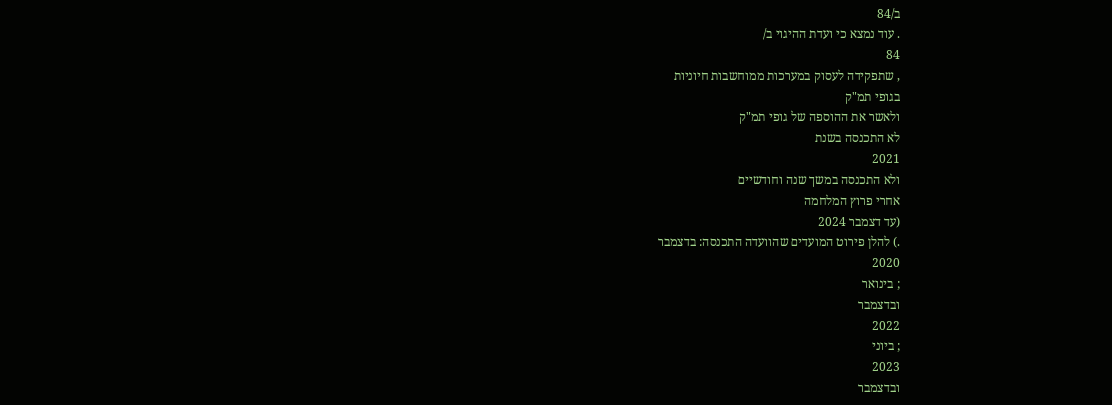ב/84
. עוד נמצא כי ועדת ההיגוי ב/
84
, שתפקידה לעסוק במערכות ממוחשבות חיוניות
בגופי תמ"ק
ולאשר את ההוספה של גופי תמ"ק
לא התכנסה בשנת
2021
ולא התכנסה במשך שנה וחודשיים
אחרי פרוץ המלחמה
(עד דצמבר 2024
.) להלן פירוט המועדים שהוועדה התכנסה: בדצמבר
2020
; בינואר
ובדצמבר
2022
; ביוני
2023
ובדצמבר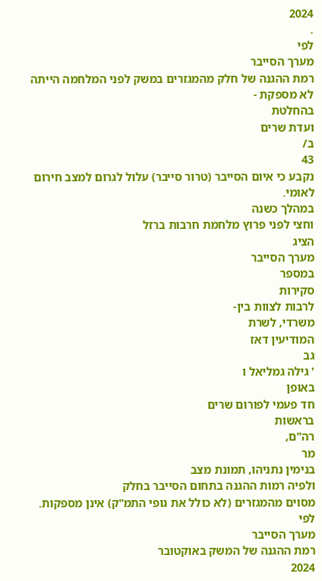2024
.
לפי
מערך הסייבר
רמת ההגנה של חלק מהמגזרים במשק לפני המלחמה הייתה לא מספקת -
בהחלטת
ועדת שרים
ב/
43
נקבע כי איום הסייבר (טרור סייבר) עלול לגרום למצב חירום לאומי.
במהלך כשנה
וחצי לפני פרוץ מלחמת חרבות ברזל
הציג
מערך הסייבר
במספר
סקירות
לרבות לצוות בין-
משרדי, לשרת
המודיעין דאז
גב
' גילה גמליאל ו
באופן
חד פעמי לפורום שרים
בראשות
רה"ם,
מר
בנימין נתניהו, תמונת מצב
ולפיה רמות ההגנה בתחום הסייבר בחלק
מסוים מהמגזרים (לא כולל את גופי התמ"ק) אינן מספקות.
לפי
מערך הסייבר
רמת ההגנה של המשק באוקטובר
2024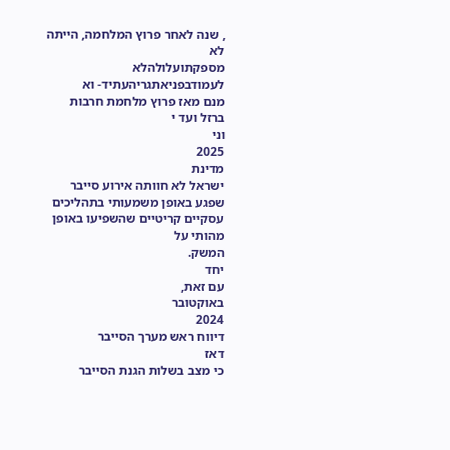, שנה לאחר פרוץ המלחמה, הייתה לא
מספקתועלולהלא לעמודבפניאתגריהעתיד- וא
מנם מאז פרוץ מלחמת חרבות ברזל ועד י
וני
2025
מדינת
ישראל לא חוותה אירוע סייבר שפגע באופן משמעותי בתהליכים עסקיים קריטיים שהשפיעו באופן מהותי על
המשק.
יחד
עם זאת,
באוקטובר
2024
דיווח ראש מערך הסייבר
דאז
כי מצב בשלות הגנת הסייבר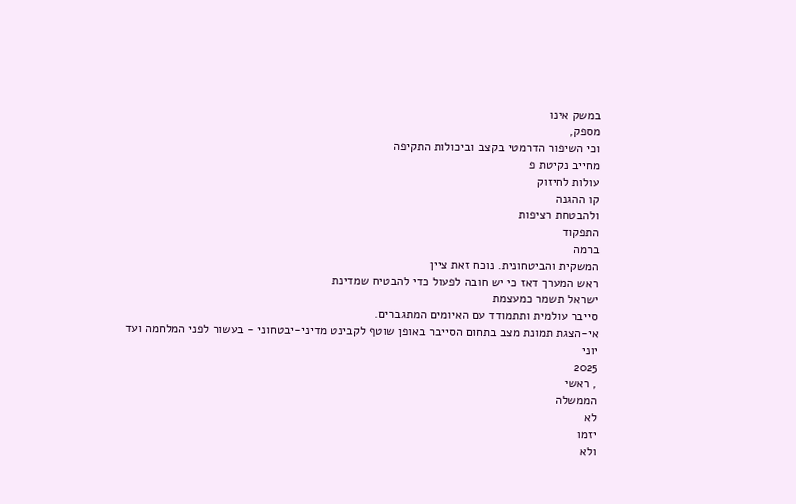במשק אינו
מספק,
וכי השיפור הדרמטי בקצב וביכולות התקיפה
מחייב נקיטת פ
עולות לחיזוק
קו ההגנה
ולהבטחת רציפות
התפקוד
ברמה
המשקית והביטחונית. נוכח זאת ציין
ראש המערך דאז כי יש חובה לפעול כדי להבטיח שמדינת
ישראל תשמר כמעצמת
סייבר עולמית ותתמודד עם האיומים המתגברים.
אי-הצגת תמונת מצב בתחום הסייבר באופן שוטף לקבינט מדיני-יבטחוני - בעשור לפני המלחמה ועד
יוני
2025
, ראשי
הממשלה
לא
יזמו
ולא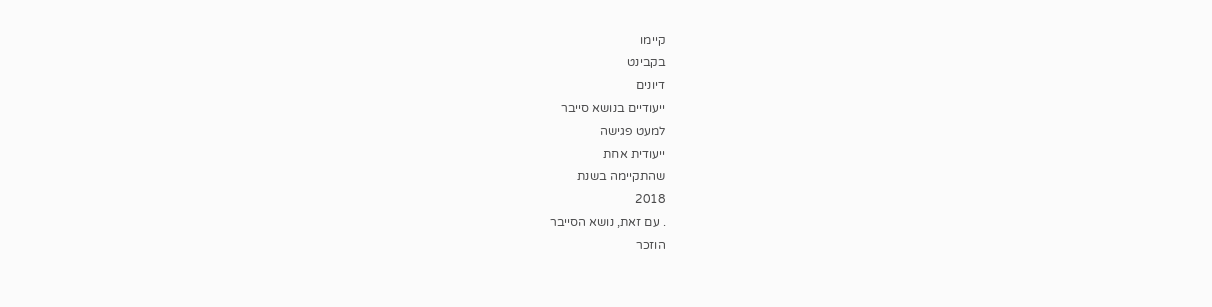קיימו
בקבינט
דיונים
ייעודיים בנושא סייבר
למעט פגישה
ייעודית אחת
שהתקיימה בשנת
2018
. עם זאת, נושא הסייבר
הוזכר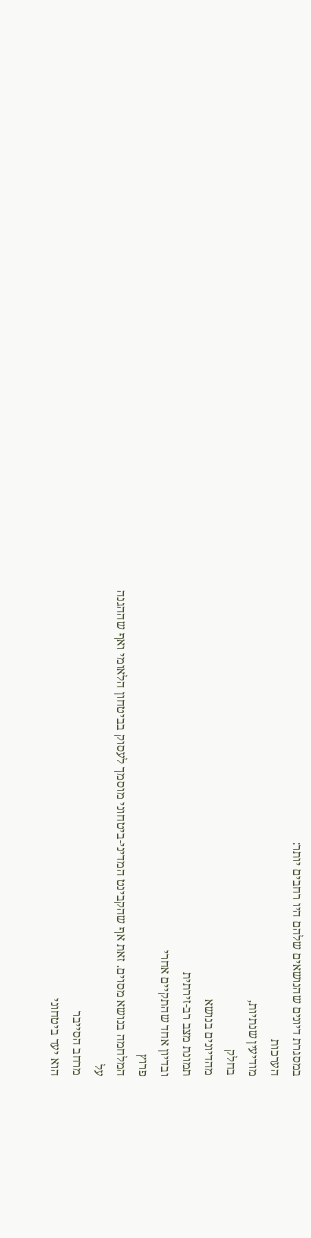במסגרת דיונים שהנושאים שלהם היו רחבים יותר:
הערכות
מודיעין שנתיות,
בחלק
מהדיונים בנושא
תמונת מצב רב-זירתית
ובדיון אחד שהתקיים אחרי
פרוץ
המלחמה בנושא מסוים. זאת אף שהקבינט המדיני-ביטחוני מוסמך לעסוק בביטחון הלאומי ואף שההגנה
על
מרחב הסייבר
הוא יעד ביטחוני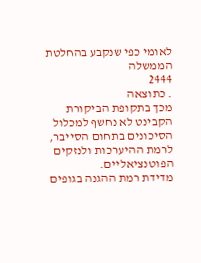לאומי כפי שנקבע בהחלטת
הממשלה
2444
. כתוצאה
מכך בתקופת הביקורת
הקבינט לא נחשף למכלול הסיכונים בתחום הסייבר, לרמת ההיערכות ולנזקים הפוטנציאליים.
מדידת רמת ההגנה בגופים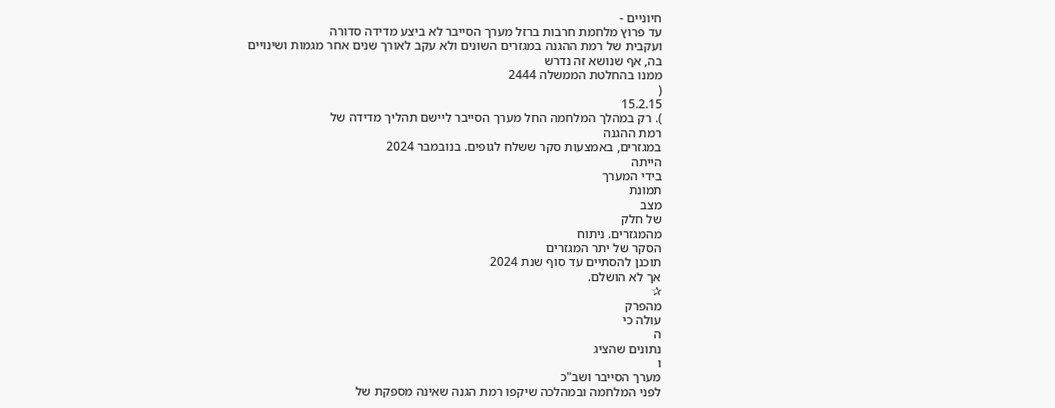חיוניים -
עד פרוץ מלחמת חרבות ברזל מערך הסייבר לא ביצע מדידה סדורה
ועקבית של רמת ההגנה במגזרים השונים ולא עקב לאורך שנים אחר מגמות ושינויים
בה, אף שנושא זה נדרש
ממנו בהחלטת הממשלה 2444
(
15.2.15
). רק במהלך המלחמה החל מערך הסייבר ליישם תהליך מדידה של
רמת ההגנה
במגזרים, באמצעות סקר ששלח לגופים. בנובמבר 2024
הייתה
בידי המערך
תמונת
מצב
של חלק
מהמגזרים. ניתוח
הסקר של יתר המגזרים
תוכנן להסתיים עד סוף שנת 2024
אך לא הושלם.
✰
מהפרק
עולה כי
ה
נתונים שהציג
ו
מערך הסייבר ושב"כ
לפני המלחמה ובמהלכה שיקפו רמת הגנה שאינה מספקת של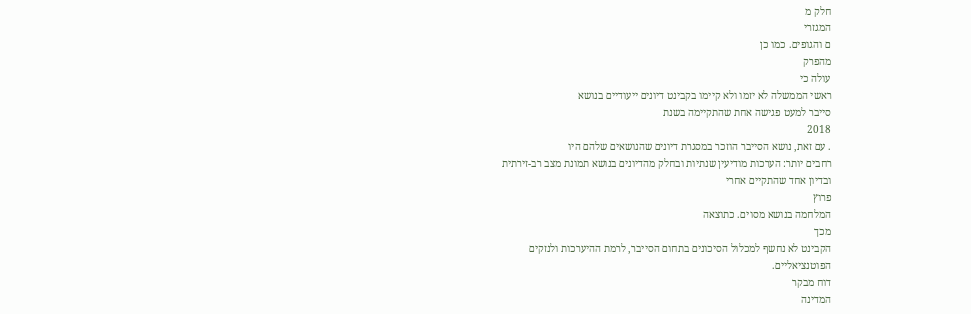חלק מ
המגזרי
ם והגופים. כמו כן
מהפרק
עולה כי
ראשי הממשלה לא יזמו ולא קיימו בקבינט דיונים ייעודיים בנושא
סייבר למעט פגישה אחת שהתקיימה בשנת
2018
. עם זאת, נושא הסייבר הוזכר במסגרת דיונים שהנושאים שלהם היו
רחבים יותר: הערכות מודיעין שנתיות ובחלק מהדיונים בנושא תמונת מצב רב-זירתית
ובדיון אחד שהתקיים אחרי
פרוץ
המלחמה בנושא מסוים. כתוצאה
מכך
הקבינט לא נחשף למכלול הסיכונים בתחום הסייבר, לרמת ההיערכות ולנזקים
הפוטנציאליים.
דוח מבקר
המדינה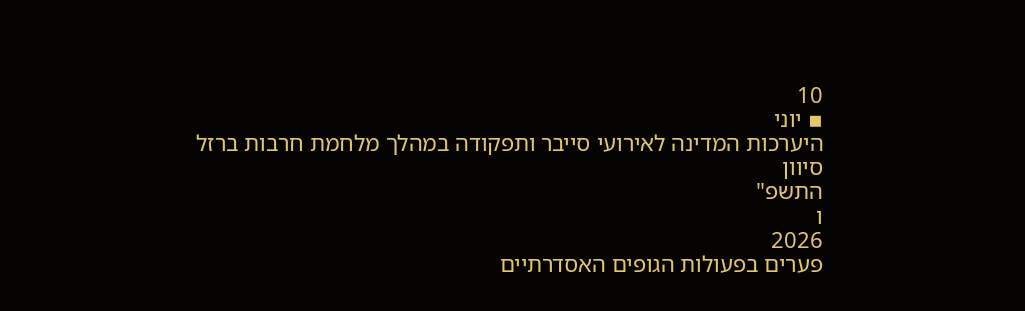10
▪ יוני
היערכות המדינה לאירועי סייבר ותפקודה במהלך מלחמת חרבות ברזל
סיוון
התשפ"
ו
2026
פערים בפעולות הגופים האסדרתיים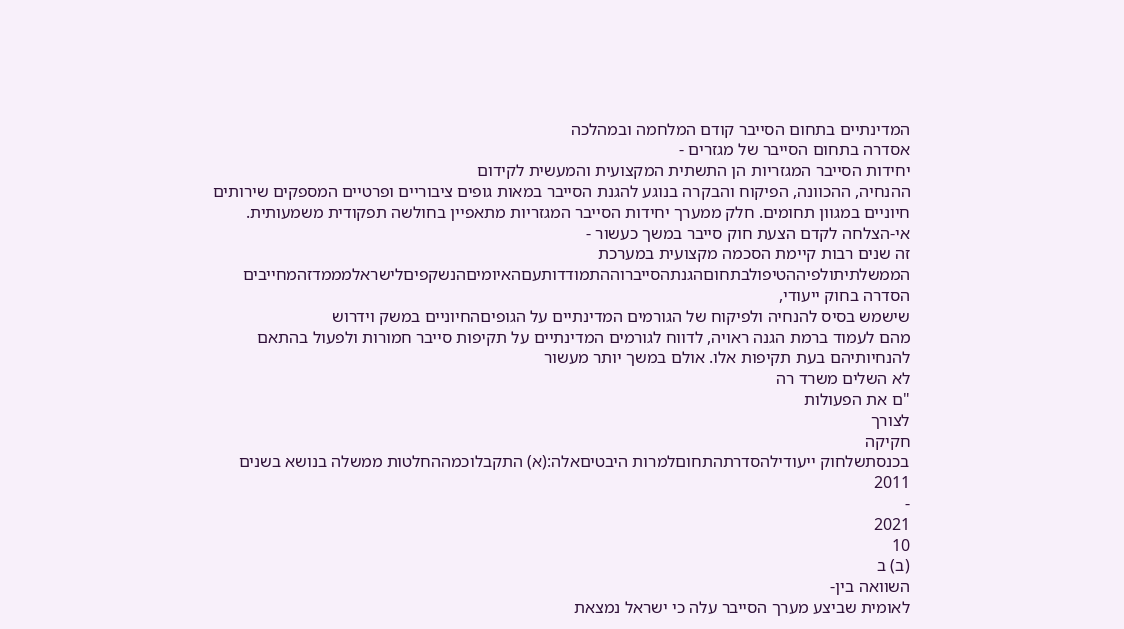המדינתיים בתחום הסייבר קודם המלחמה ובמהלכה
אסדרה בתחום הסייבר של מגזרים -
יחידות הסייבר המגזריות הן התשתית המקצועית והמעשית לקידום
ההנחיה, ההכוונה, הפיקוח והבקרה בנוגע להגנת הסייבר במאות גופים ציבוריים ופרטיים המספקים שירותים
חיוניים במגוון תחומים. חלק ממערך יחידות הסייבר המגזריות מתאפיין בחולשה תפקודית משמעותית.
אי-הצלחה לקדם הצעת חוק סייבר במשך כעשור -
זה שנים רבות קיימת הסכמה מקצועית במערכת
הממשלתיתולפיההטיפולבתחוםהגנתהסייברוההתמודדותעםהאיומיםהנשקפיםלישראלמממדזהמחייבים
הסדרה בחוק ייעודי,
שישמש בסיס להנחיה ולפיקוח של הגורמים המדינתיים על הגופיםהחיוניים במשק וידרוש
מהם לעמוד ברמת הגנה ראויה, לדווח לגורמים המדינתיים על תקיפות סייבר חמורות ולפעול בהתאם
להנחיותיהם בעת תקיפות אלו. אולם במשך יותר מעשור
לא השלים משרד רה
"ם את הפעולות
לצורך
חקיקה
בכנסתשלחוק ייעודילהסדרתהתחוםלמרות היבטיםאלה:(א) התקבלוכמההחלטות ממשלה בנושא בשנים
2011
-
2021
10
(ב) ב
השוואה בין-
לאומית שביצע מערך הסייבר עלה כי ישראל נמצאת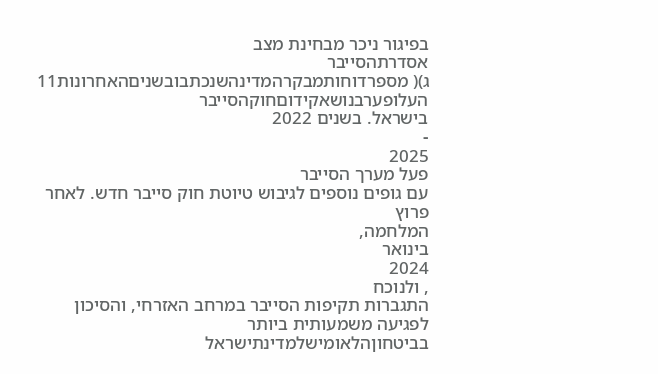בפיגור ניכר מבחינת מצב
אסדרתהסייבר
ג)( מספרדוחותמבקרהמדינהשנכתבובשניםהאחרונות11
העלופערבנושאקידוםחוקהסייבר
בישראל. בשנים 2022
-
2025
פעל מערך הסייבר
עם גופים נוספים לגיבוש טיוטת חוק סייבר חדש. לאחר פרוץ
המלחמה,
בינואר
2024
, ולנוכח
התגברות תקיפות הסייבר במרחב האזרחי, והסיכון לפגיעה משמעותית ביותר
בביטחוןהלאומישלמדינתישראל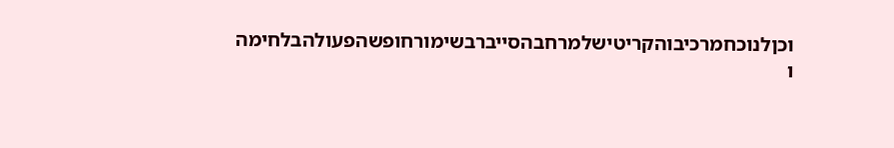וכןלנוכחמרכיבוהקריטישלמרחבהסייברבשימורחופשהפעולהבלחימה
ו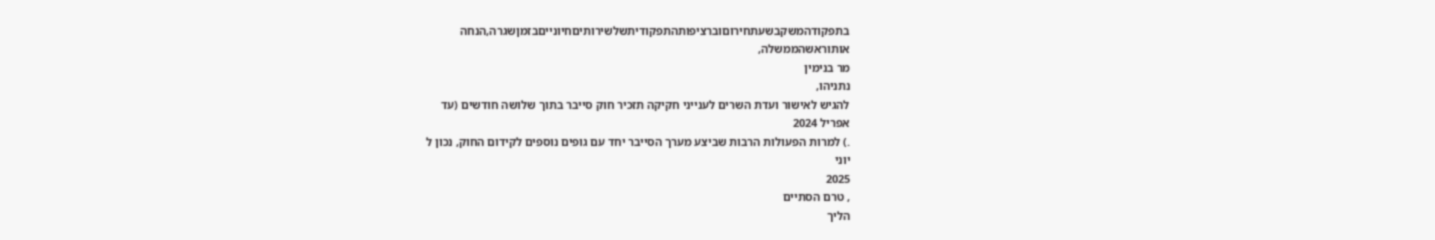בתפקודהמשקבשעתחירוםוברציפותהתפקודיתשלשירותיםחיונייםבזמןשגרה,הנחה
אותוראשהממשלה,
מר בנימין
נתניהו,
להגיש לאישור ועדת השרים לענייני חקיקה תזכיר חוק סייבר בתוך שלושה חודשים (עד
אפריל 2024
.) למרות הפעולות הרבות שביצע מערך הסייבר יחד עם גופים נוספים לקידום החוק, נכון ל
יוני
2025
, טרם הסתיים
הליך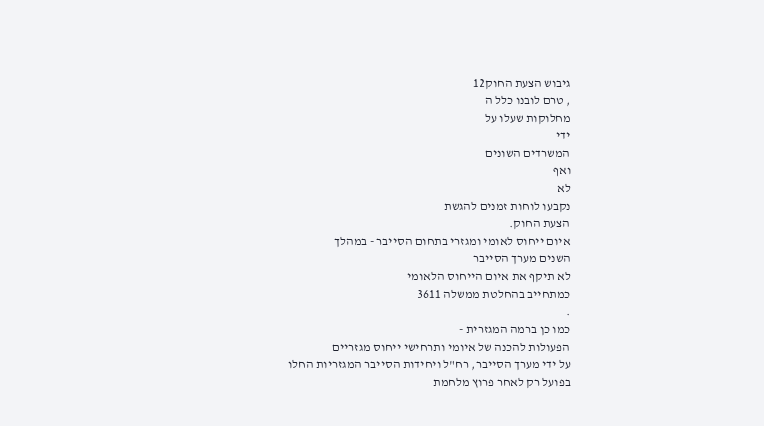גיבוש הצעת החוק12
, טרם לובנו כלל ה
מחלוקות שעלו על
ידי
המשרדים השונים
ואף
לא
נקבעו לוחות זמנים להגשת
הצעת החוק.
איום ייחוס לאומי ומגזרי בתחום הסייבר - במהלך
השנים מערך הסייבר
לא תיקף את איום הייחוס הלאומי
כמתחייב בהחלטת ממשלה 3611
.
כמו כן ברמה המגזרית -
הפעולות להכנה של איומי ותרחישי ייחוס מגזריים
על ידי מערך הסייבר, רח"ל ויחידות הסייבר המגזריות החלו
בפועל רק לאחר פרוץ מלחמת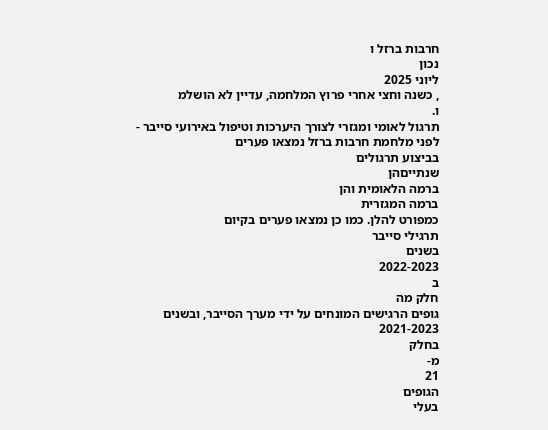חרבות ברזל ו
נכון
ליוני 2025
, כשנה וחצי אחרי פרוץ המלחמה, עדיין לא הושלמ
ו.
תרגול לאומי ומגזרי לצורך היערכות וטיפול באירועי סייבר -
לפני מלחמת חרבות ברזל נמצאו פערים
בביצוע תרגולים
שנתייםהן
ברמה הלאומית והן
ברמה המגזרית
כמפורט להלן. כמו כן נמצאו פערים בקיום
תרגילי סייבר
בשנים
2022-2023
ב
חלק מה
גופים הרגישים המונחים על ידי מערך הסייבר, ובשנים
2021-2023
בחלק
מ-
21
הגופים
בעלי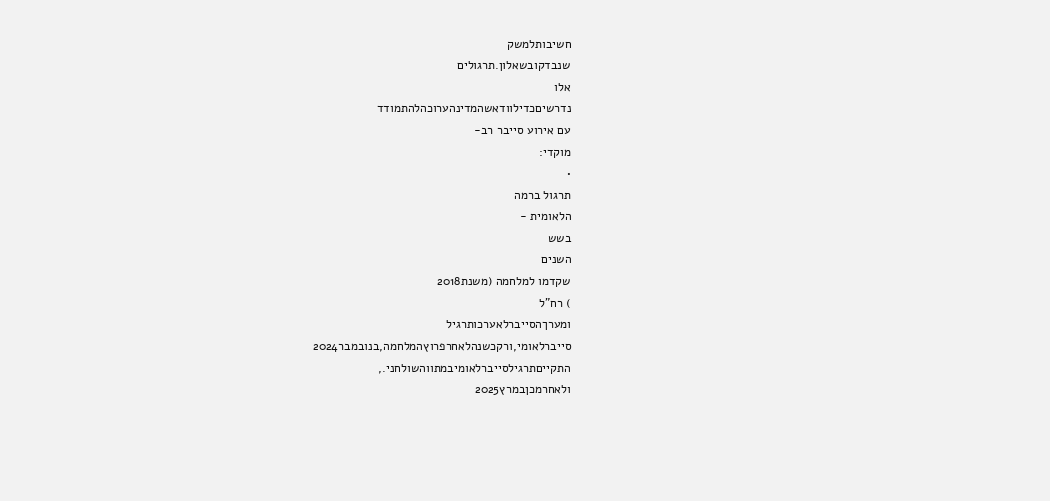חשיבותלמשק
שנבדקובשאלון.תרגולים
אלו
נדרשיםכדילוודאשהמדינהערוכהלהתמודד
עם אירוע סייבר רב-
מוקדי:
•
תרגול ברמה
הלאומית -
בשש
השנים
שקדמו למלחמה (משנת2018
) רח"ל
ומערךהסייברלאערכותרגיל
סייברלאומי,ורקכשנהלאחרפרוץהמלחמה,בנובמבר2024
התקייםתרגילסייברלאומיבמתווהשולחני.,
ולאחרמכןבמרץ2025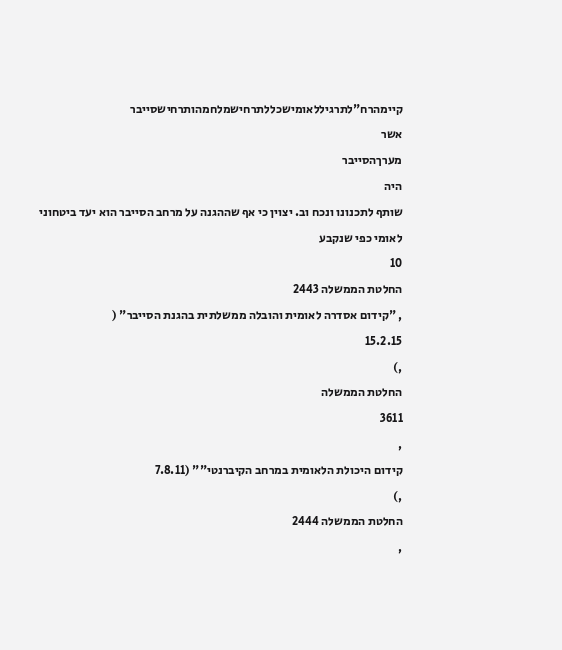קיימהרח"לתרגיללאומישכללתרחישמלחמהותרחישסייבר
אשר
מערךהסייבר
היה
שותף לתכנונו ונכח וב. יצוין כי אף שההגנה על מרחב הסייבר הוא יעד ביטחוני
לאומי כפי שנקבע
10
החלטת הממשלה 2443
, "קידום אסדרה לאומית והובלה ממשלתית בהגנת הסייבר" (
15.2.15
,)
החלטת הממשלה
3611
,
קידום היכולת הלאומית במרחב הקיברנטי"" (7.8.11
,)
החלטת הממשלה 2444
,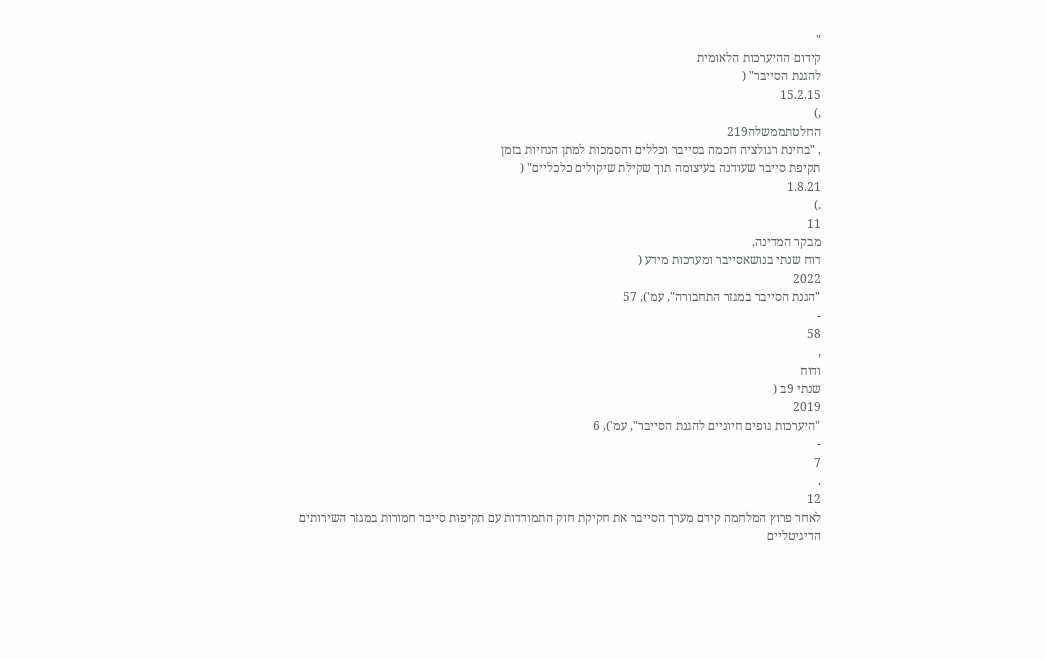"
קידום ההיערכות הלאומית
להגנת הסייבר" (
15.2.15
,)
החלטתממשלה219
, "בחינת רגולציה חכמה בסייבר וכללים והסמכות למתן הנחיות בזמן
תקיפת סייבר שעודנה בעיצומה תוך שקילת שיקולים כלכליים" (
1.8.21
.)
11
מבקר המדינה,
דוח שנתי בנושאסייבר ומערכות מידע (
2022
"הגנת הסייבר במגזר התחבורה", עמ'), 57
-
58
,
ודוח
שנתי 9ב (
2019
"היערכות גופים חיוניים להגנת הסייבר", עמ'), 6
-
7
.
12
לאחר פרוץ המלחמה קידם מערך הסייבר את חקיקת חוק התמודדות עם תקיפות סייבר חמורות במגזר השירותים
הדיגיטליים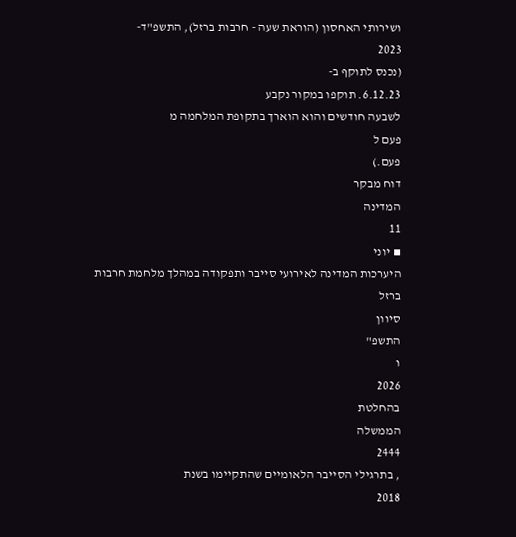ושירותי האחסון (הוראת שעה - חרבות ברזל), התשפ"ד-
2023
(נכנס לתוקף ב-
6.12.23. תוקפו במקור נקבע
לשבעה חודשים והוא הוארך בתקופת המלחמה מ
פעם ל
פעם.)
דוח מבקר
המדינה
11
▪ יוני
היערכות המדינה לאירועי סייבר ותפקודה במהלך מלחמת חרבות ברזל
סיוון
התשפ"
ו
2026
בהחלטת
הממשלה
2444
, בתרגילי הסייבר הלאומיים שהתקיימו בשנת
2018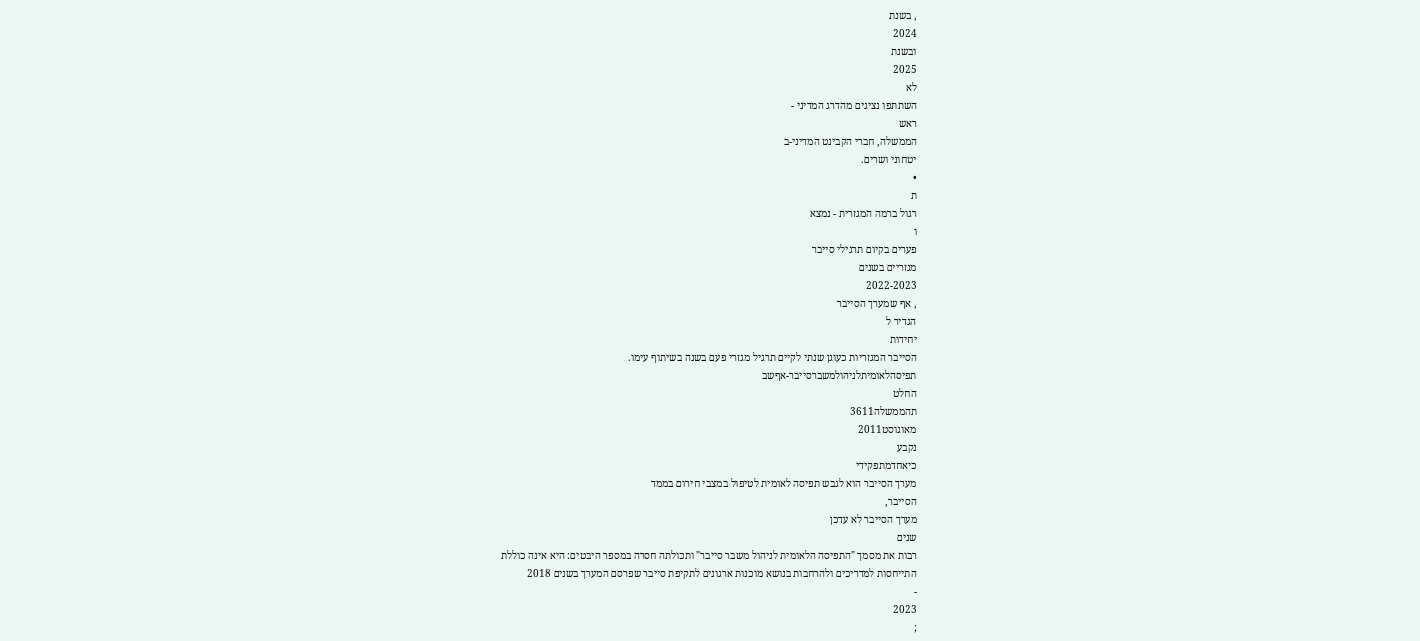, בשנת
2024
ובשנת
2025
לא
השתתפו נציגים מהדרג המדיני -
ראש
הממשלה, חברי הקבינט המדיני-ב
יטחוני ושרים.
•
ת
רגול ברמה המגזרית - נמצא
ו
פערים בקיום תרגילי סייבר
מגזריים בשנים
2022-2023
, אף שמערך הסייבר
הגדיר ל
יחידות
הסייבר המגזריות כעוגן שנתי לקיים תרגיל מגזרי פעם בשנה בשיתוף עימו.
תפיסהלאומיתלניהולמשברסייבר-אףשב
החלט
תהממשלה3611
מאוגוסט2011
נקבע
כיאחדמתפקידי
מערך הסייבר הוא לגבש תפיסה לאומית לטיפול במצבי חירום בממד
הסייבר,
מערך הסייבר לא עדכן
שנים
רבות את מסמך "התפיסה הלאומית לניהול משבר סייבר" ותכולתה חסרה במספר היבטים: היא אינה כוללת
התייחסות למדריכים ולהרחבות בנושא מוכנות ארגונים לתקיפת סייבר שפרסם המערך בשנים 2018
-
2023
;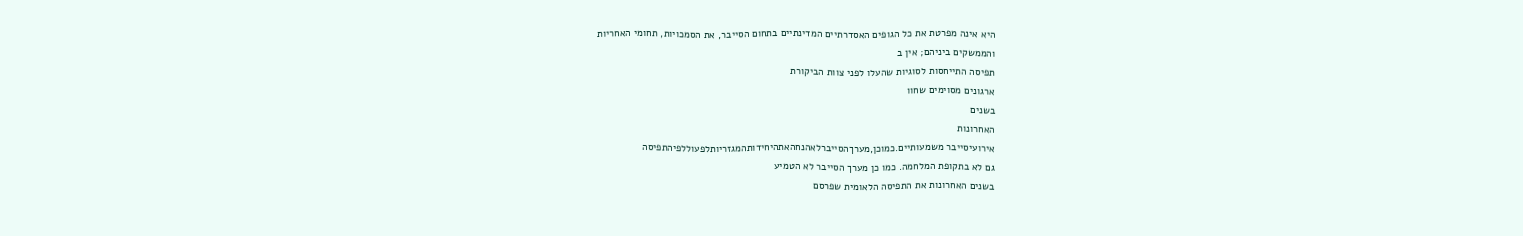היא אינה מפרטת את כל הגופים האסדרתיים המדינתיים בתחום הסייבר, את הסמכויות, תחומי האחריות
והממשקים ביניהם; אין ב
תפיסה התייחסות לסוגיות שהעלו לפני צוות הביקורת
ארגונים מסוימים שחוו
בשנים
האחרונות
אירועיסייבר משמעותיים.כמוכן,מערךהסייברלאהנחהאתהיחידותהמגזריותלפעוללפיהתפיסה
גם לא בתקופת המלחמה. כמו כן מערך הסייבר לא הטמיע
בשנים האחרונות את התפיסה הלאומית שפרסם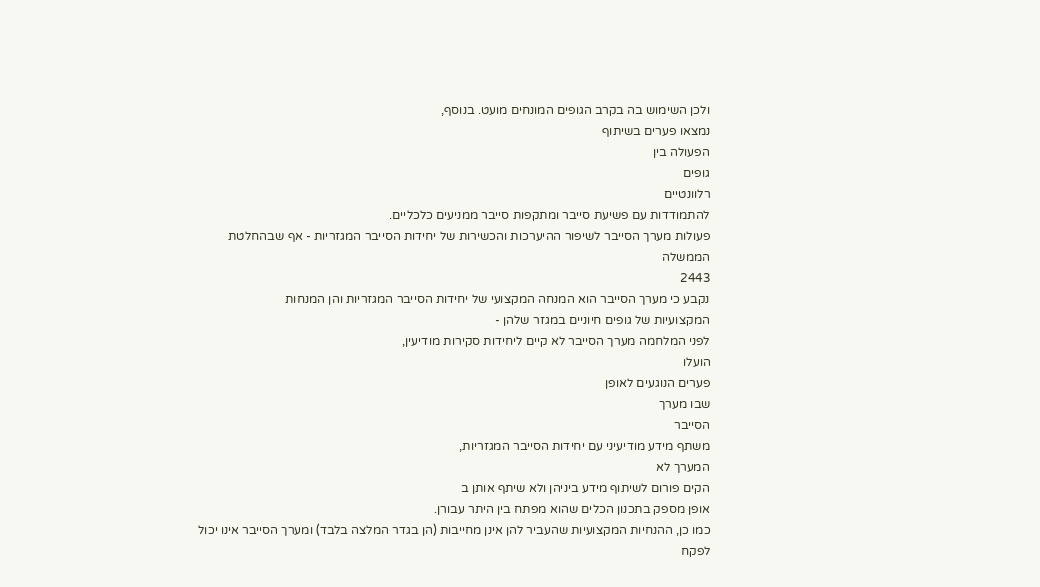ולכן השימוש בה בקרב הגופים המונחים מועט. בנוסף,
נמצאו פערים בשיתוף
הפעולה בין
גופים
רלוונטיים
להתמודדות עם פשיעת סייבר ומתקפות סייבר ממניעים כלכליים.
פעולות מערך הסייבר לשיפור ההיערכות והכשירות של יחידות הסייבר המגזריות - אף שבהחלטת
הממשלה
2443
נקבע כי מערך הסייבר הוא המנחה המקצועי של יחידות הסייבר המגזריות והן המנחות
המקצועיות של גופים חיוניים במגזר שלהן -
לפני המלחמה מערך הסייבר לא קיים ליחידות סקירות מודיעין,
הועלו
פערים הנוגעים לאופן
שבו מערך
הסייבר
משתף מידע מודיעיני עם יחידות הסייבר המגזריות,
המערך לא
הקים פורום לשיתוף מידע ביניהן ולא שיתף אותן ב
אופן מספק בתכנון הכלים שהוא מפתח בין היתר עבורן.
כמו כן, ההנחיות המקצועיות שהעביר להן אינן מחייבות (הן בגדר המלצה בלבד) ומערך הסייבר אינו יכול
לפקח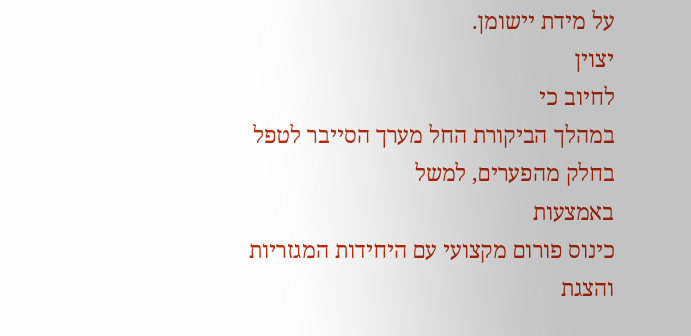על מידת יישומן.
יצוין
לחיוב כי
במהלך הביקורת החל מערך הסייבר לטפל בחלק מהפערים, למשל
באמצעות
כינוס פורום מקצועי עם היחידות המגזריות והצגת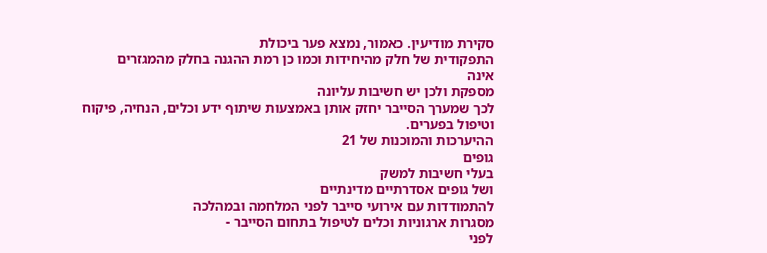סקירת מודיעין. כאמור, נמצא פער ביכולת
התפקודית של חלק מהיחידות וכמו כן רמת ההגנה בחלק מהמגזרים
אינה
מספקת ולכן יש חשיבות עליונה
לכך שמערך הסייבר יחזק אותן באמצעות שיתוף ידע וכלים, הנחיה, פיקוח וטיפול בפערים.
ההיערכות והמוכנות של 21
גופים
בעלי חשיבות למשק
ושל גופים אסדרתיים מדינתיים
להתמודדות עם אירועי סייבר לפני המלחמה ובמהלכה
מסגרות ארגוניות וכלים לטיפול בתחום הסייבר -
לפני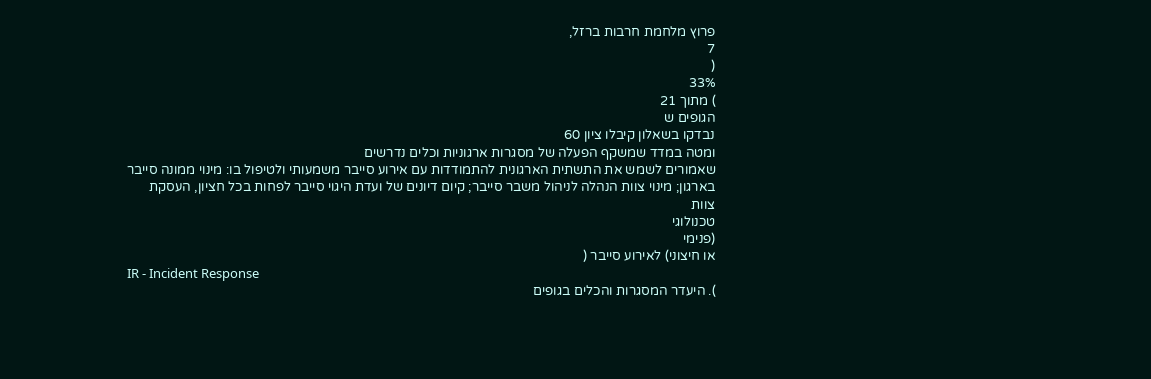פרוץ מלחמת חרבות ברזל,
7
(
33%
) מתוך 21
הגופים ש
נבדקו בשאלון קיבלו ציון 60
ומטה במדד שמשקף הפעלה של מסגרות ארגוניות וכלים נדרשים
שאמורים לשמש את התשתית הארגונית להתמודדות עם אירוע סייבר משמעותי ולטיפול בו: מינוי ממונה סייבר
בארגון; מינוי צוות הנהלה לניהול משבר סייבר; קיום דיונים של ועדת היגוי סייבר לפחות בכל חציון, העסקת
צוות
טכנולוגי
(פנימי
או חיצוני) לאירוע סייבר (
IR - Incident Response
). היעדר המסגרות והכלים בגופים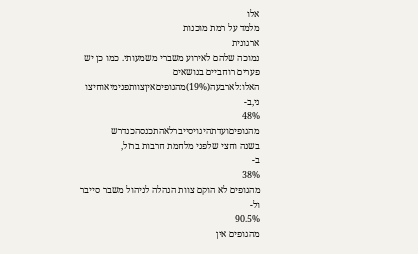אלו
מלמד על רמת מוכנות
ארגונית
נמוכה שלהם לאירוע משברי משמעותי. כמו כן יש פערים רוחביים בנושאים
האלו:לארבעה(19%)מהגופיםאיןצוותפנימיאוחיצו
ני,ב-
48%
מהגופיםועדתהיגויסייברלאהתכנסהכנדרש
בשנה וחצי שלפני מלחמת חרבות ברזל,
ב-
38%
מהגופים לא הוקם צוות הנהלה לניהול משבר סייבר
ול-
90.5%
מהגופים אין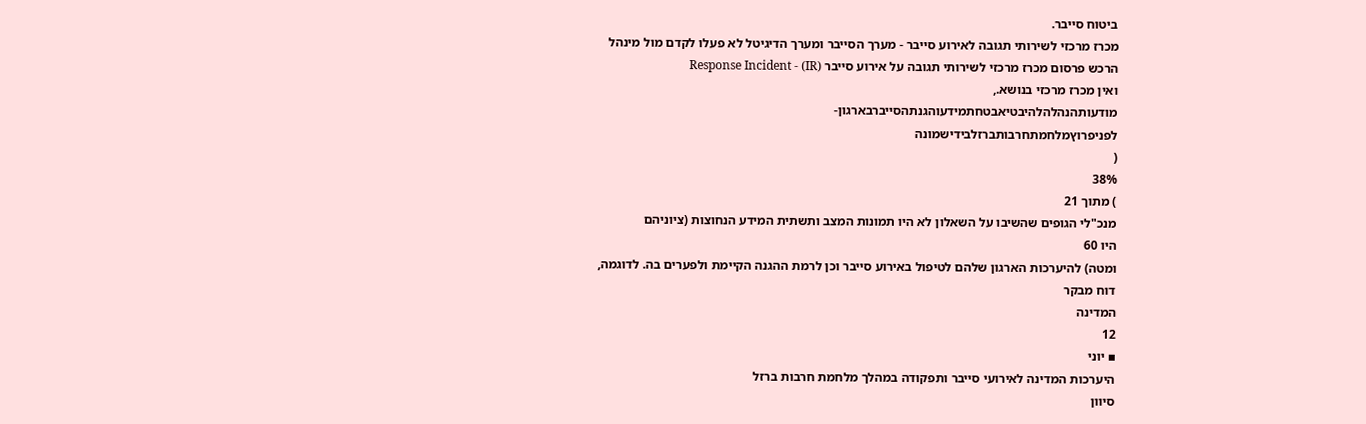ביטוח סייבר.
מכרז מרכזי לשירותי תגובה לאירוע סייבר - מערך הסייבר ומערך הדיגיטל לא פעלו לקדם מול מינהל
הרכש פרסום מכרז מרכזי לשירותי תגובה על אירוע סייבר (Response Incident - (IR
ואין מכרז מרכזי בנושא.,
מודעותהנהלהלהיבטיאבטחתמידעוהגנתהסייברבארגון-
לפניפרוץמלחמתחרבותברזלבידישמונה
(
38%
) מתוך 21
מנכ"לי הגופים שהשיבו על השאלון לא היו תמונות המצב ותשתית המידע הנחוצות (ציוניהם
היו 60
ומטה) להיערכות הארגון שלהם לטיפול באירוע סייבר וכן לרמת ההגנה הקיימת ולפערים בה. לדוגמה,
דוח מבקר
המדינה
12
▪ יוני
היערכות המדינה לאירועי סייבר ותפקודה במהלך מלחמת חרבות ברזל
סיוון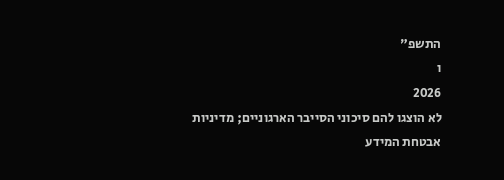התשפ"
ו
2026
לא הוצגו להם סיכוני הסייבר הארגוניים; מדיניות אבטחת המידע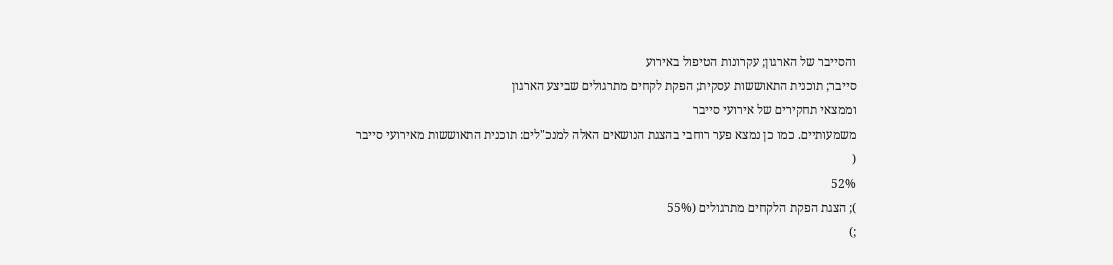והסייבר של הארגון; עקרונות הטיפול באירוע
סייבר; תוכנית התאוששות עסקית; הפקת לקחים מתרגולים שביצע הארגון
וממצאי תחקירים של אירועי סייבר
משמעותיים. כמו כן נמצא פער רוחבי בהצגת הנושאים האלה למנכ"לים: תוכנית התאוששות מאירועי סייבר
(
52%
); הצגת הפקת הלקחים מתרגולים (55%
;)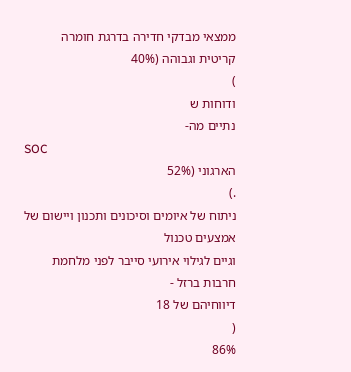ממצאי מבדקי חדירה בדרגת חומרה קריטית וגבוהה (40%
)
ודוחות ש
נתיים מה-
SOC
הארגוני (52%
.)
ניתוח של איומים וסיכונים ותכנון ויישום של אמצעים טכנול
וגיים לגילוי אירועי סייבר לפני מלחמת
חרבות ברזל -
דיווחיהם של 18
(
86%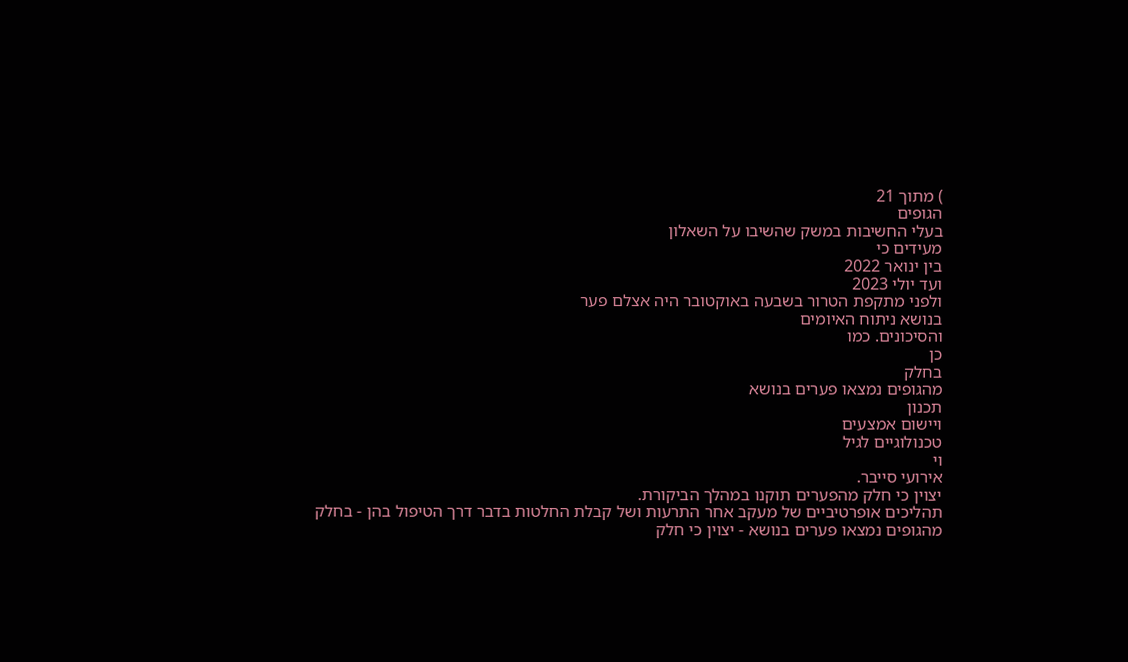) מתוך 21
הגופים
בעלי החשיבות במשק שהשיבו על השאלון
מעידים כי
בין ינואר 2022
ועד יולי 2023
ולפני מתקפת הטרור בשבעה באוקטובר היה אצלם פער
בנושא ניתוח האיומים
והסיכונים. כמו
כן
בחלק
מהגופים נמצאו פערים בנושא
תכנון
ויישום אמצעים
טכנולוגיים לגיל
וי
אירועי סייבר.
יצוין כי חלק מהפערים תוקנו במהלך הביקורת.
תהליכים אופרטיביים של מעקב אחר התרעות ושל קבלת החלטות בדבר דרך הטיפול בהן - בחלק
מהגופים נמצאו פערים בנושא - יצוין כי חלק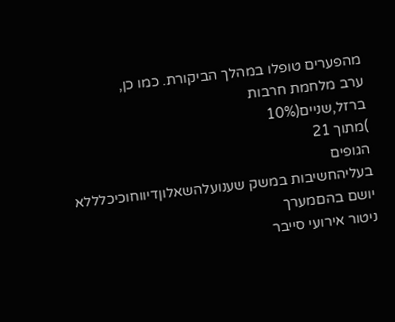מהפערים טופלו במהלך הביקורת. כמו כן,
ערב מלחמת חרבות
ברזל,שניים(10%
)מתוך 21
הגופים
בעליהחשיבות במשק שענועלהשאלוןדיווחוכיכלללא יושם בהםמערך
ניטור אירועי סייבר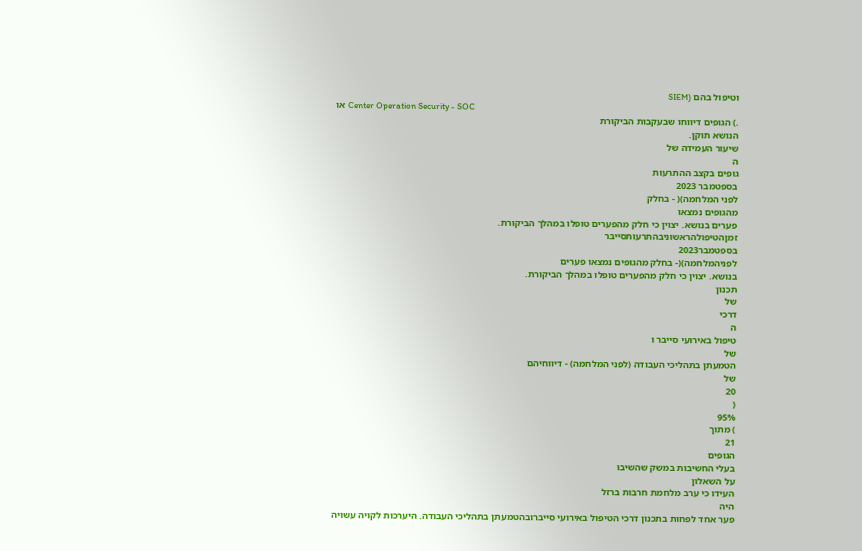וטיפול בהם (SIEM
או Center Operation Security - SOC
.) הגופים דיווחו שבעקבות הביקורת
הנושא תוקן.
שיעור העמידה של
ה
גופים בקצב ההתרעות
בספטמבר 2023
לפני המלחמה)( - בחלק
מהגופים נמצאו
פערים בנושא. יצוין כי חלק מהפערים טופלו במהלך הביקורת.
זמןהטיפולהראשוניבהתרעותסייבר
בספטמבר2023
לפניהמלחמה)(- בחלק מהגופים נמצאו פערים
בנושא. יצוין כי חלק מהפערים טופלו במהלך הביקורת.
תכנון
של
דרכי
ה
טיפול באירועי סייבר ו
של
הטמעתן בתהליכי העבודה (לפני המלחמה) - דיווחיהם
של
20
(
95%
) מתוך
21
הגופים
בעלי החשיבות במשק שהשיבו
על השאלון
העידו כי ערב מלחמת חרבות ברזל
היה
פער אחד לפחות בתכנון דרכי הטיפול באירועי סייברובהטמעתן בתהליכי העבודה. היערכות לקויה עשויה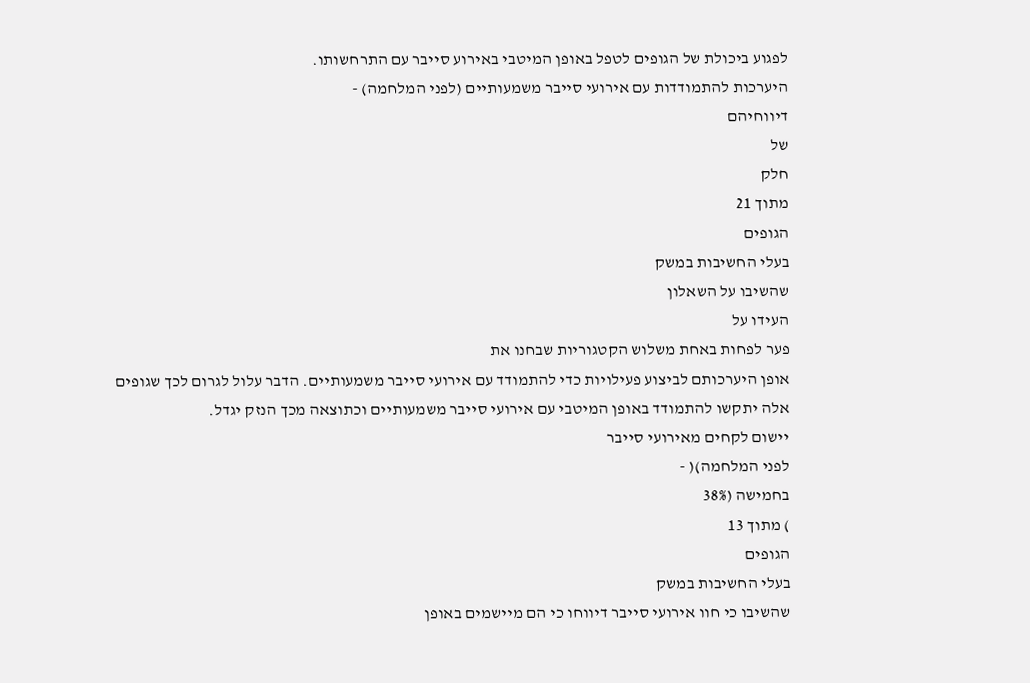לפגוע ביכולת של הגופים לטפל באופן המיטבי באירוע סייבר עם התרחשותו.
היערכות להתמודדות עם אירועי סייבר משמעותיים (לפני המלחמה) -
דיווחיהם
של
חלק
מתוך 21
הגופים
בעלי החשיבות במשק
שהשיבו על השאלון
העידו על
פער לפחות באחת משלוש הקטגוריות שבחנו את
אופן היערכותם לביצוע פעילויות כדי להתמודד עם אירועי סייבר משמעותיים. הדבר עלול לגרום לכך שגופים
אלה יתקשו להתמודד באופן המיטבי עם אירועי סייבר משמעותיים וכתוצאה מכך הנזק יגדל.
יישום לקחים מאירועי סייבר
לפני המלחמה)( -
בחמישה (38%
) מתוך 13
הגופים
בעלי החשיבות במשק
שהשיבו כי חוו אירועי סייבר דיווחו כי הם מיישמים באופן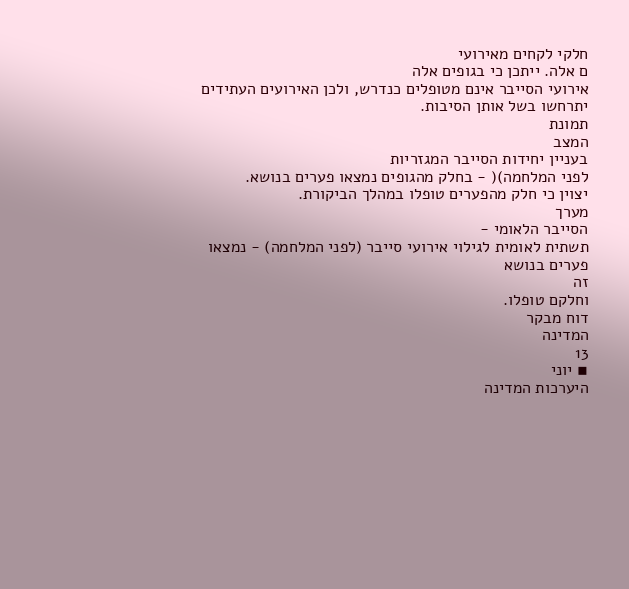חלקי לקחים מאירועי
ם אלה. ייתכן כי בגופים אלה
אירועי הסייבר אינם מטופלים כנדרש, ולכן האירועים העתידים יתרחשו בשל אותן הסיבות.
תמונת
המצב
בעניין יחידות הסייבר המגזריות
לפני המלחמה)( - בחלק מהגופים נמצאו פערים בנושא.
יצוין כי חלק מהפערים טופלו במהלך הביקורת.
מערך
הסייבר הלאומי -
תשתית לאומית לגילוי אירועי סייבר (לפני המלחמה) - נמצאו
פערים בנושא
זה
וחלקם טופלו.
דוח מבקר
המדינה
13
▪ יוני
היערכות המדינה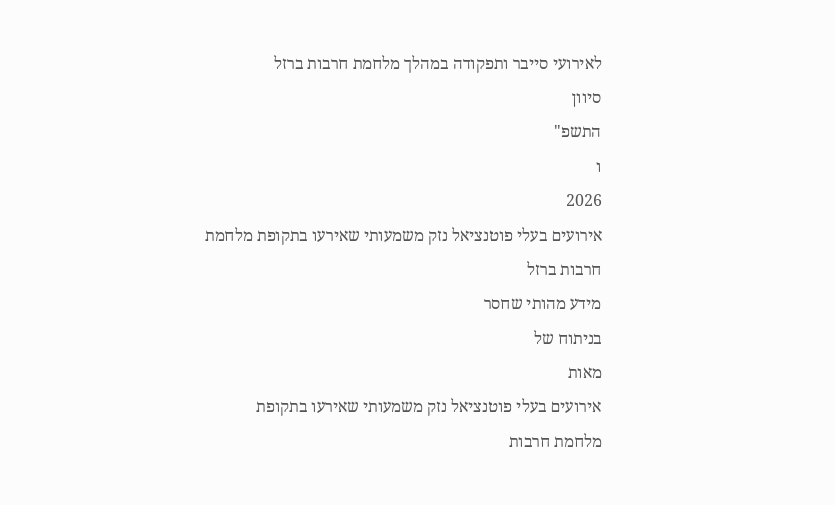לאירועי סייבר ותפקודה במהלך מלחמת חרבות ברזל
סיוון
התשפ"
ו
2026
אירועים בעלי פוטנציאל נזק משמעותי שאירעו בתקופת מלחמת חרבות ברזל
מידע מהותי שחסר
בניתוח של
מאות
אירועים בעלי פוטנציאל נזק משמעותי שאירעו בתקופת
מלחמת חרבות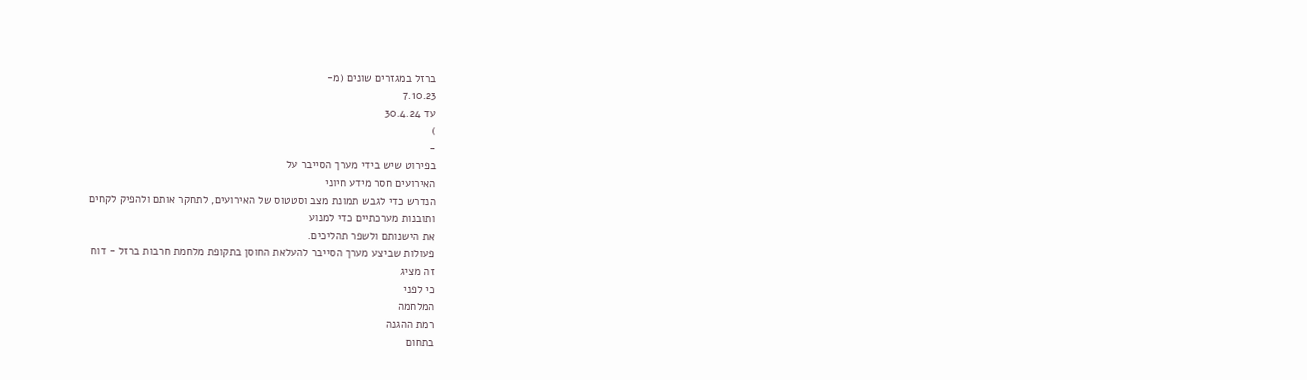ברזל במגזרים שונים (מ-
7.10.23
עד 30.4.24
)
-
בפירוט שיש בידי מערך הסייבר על
האירועים חסר מידע חיוני
הנדרש כדי לגבש תמונת מצב וסטטוס של האירועים, לתחקר אותם ולהפיק לקחים
ותובנות מערכתיים כדי למנוע
את הישנותם ולשפר תהליכים.
פעולות שביצע מערך הסייבר להעלאת החוסן בתקופת מלחמת חרבות ברזל - דוח
זה מציג
כי לפני
המלחמה
רמת ההגנה
בתחום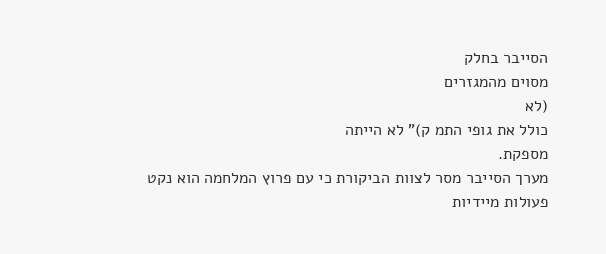הסייבר בחלק
מסוים מהמגזרים
(לא
כולל את גופי התמ ק)" לא הייתה
מספקת.
מערך הסייבר מסר לצוות הביקורת כי עם פרוץ המלחמה הוא נקט פעולות מיידיות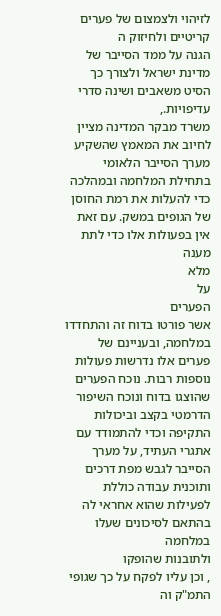לזיהוי ולצמצום של פערים
קריטיים ולחיזוק ה
הגנה על ממד הסייבר של מדינת ישראל ולצורך כך הסיט משאבים ושינה סדרי עדיפויות.,
משרד מבקר המדינה מציין לחיוב את המאמץ שהשקיע מערך הסייבר הלאומי בתחילת המלחמה ובמהלכה
כדי להעלות את רמת החוסן של הגופים במשק. עם זאת אין בפעולות אלו כדי לתת מענה
מלא
על
הפערים
אשר פורטו בדוח זה והתחדדו במלחמה, ובעניינם של פערים אלו נדרשות פעולות נוספות רבות. נוכח הפערים
שהוצגו בדוח ונוכח השיפור הדרמטי בקצב וביכולות התקיפה וכדי להתמודד עם אתגרי העתיד, על מערך
הסייבר לגבש מפת דרכים ותוכנית עבודה כוללת לפעילות שהוא אחראי לה בהתאם לסיכונים שעלו במלחמה
ולתובנות שהופקו
, וכן עליו לפקח על כך שגופי התמ"ק וה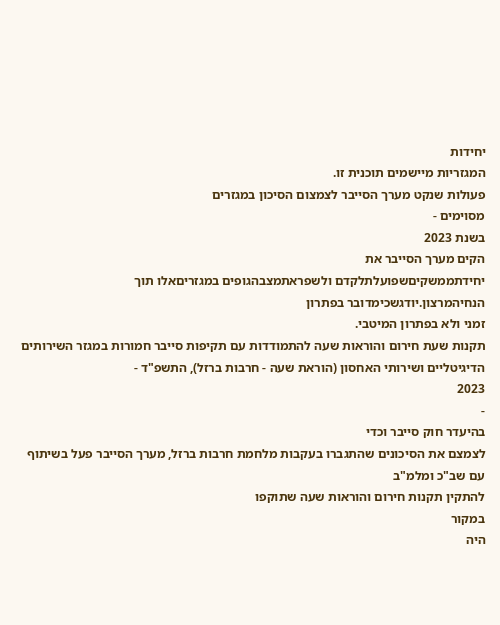יחידות
המגזריות מיישמים תוכנית זו.
פעולות שנקט מערך הסייבר לצמצום הסיכון במגזרים
מסוימים -
בשנת 2023
הקים מערך הסייבר את
יחידתממשקיםשפועלתלקדם ולשפראתמצבהגופים במגזריםאלו תוך הנחיהמרצון.יודגשכימדובר בפתרון
זמני ולא בפתרון המיטבי.
תקנות שעת חירום והוראות שעה להתמודדות עם תקיפות סייבר חמורות במגזר השירותים
הדיגיטליים ושירותי האחסון (הוראת שעה - חרבות ברזל), התשפ"ד -
2023
-
בהיעדר חוק סייבר וכדי
לצמצם את הסיכונים שהתגברו בעקבות מלחמת חרבות ברזל, מערך הסייבר פעל בשיתוף עם שב"כ ומלמ"ב
להתקין תקנות חירום והוראות שעה שתוקפו
במקור
היה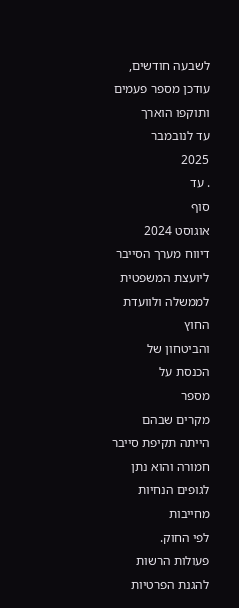לשבעה חודשים, עודכן מספר פעמים
ותוקפו הוארך
עד לנובמבר
2025
. עד
סוף
אוגוסט 2024
דיווח מערך הסייבר
ליועצת המשפטית לממשלה ולוועדת החוץ
והביטחון של הכנסת על
מספר
מקרים שבהם הייתה תקיפת סייבר חמורה והוא נתן לגופים הנחיות מחייבות
לפי החוק.
פעולות הרשות להגנת הפרטיות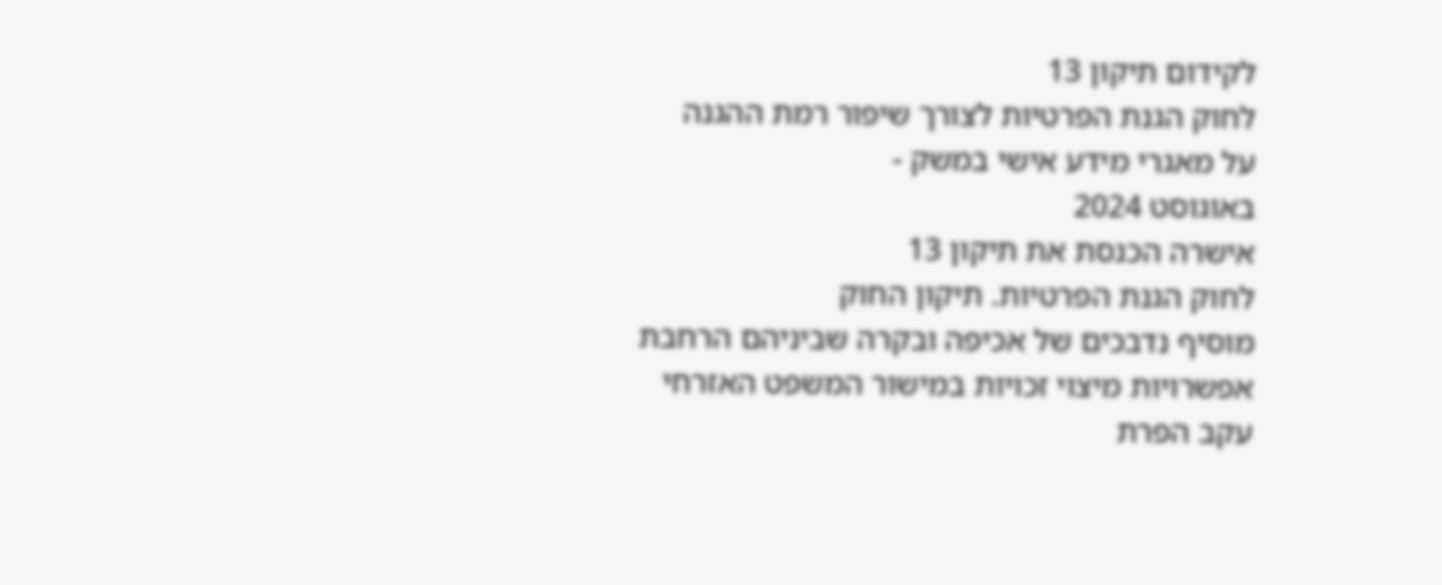לקידום תיקון 13
לחוק הגנת הפרטיות לצורך שיפור רמת ההגנה
על מאגרי מידע אישי במשק -
באוגוסט 2024
אישרה הכנסת את תיקון 13
לחוק הגנת הפרטיות. תיקון החוק
מוסיף נדבכים של אכיפה ובקרה שביניהם הרחבת אפשרויות מיצוי זכויות במישור המשפט האזרחי עקב הפרת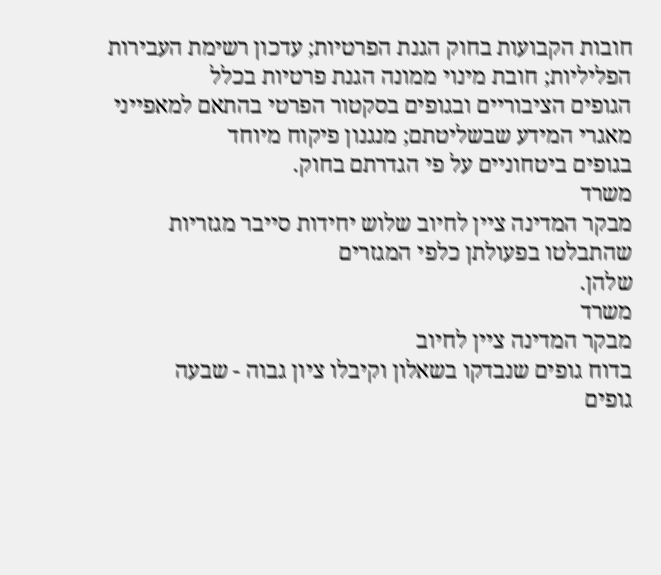חובות הקבועות בחוק הגנת הפרטיות; עדכון רשימת העבירות הפליליות; חובת מינוי ממונה הגנת פרטיות בכלל
הגופים הציבוריים ובגופים בסקטור הפרטי בהתאם למאפייני מאגרי המידע שבשליטתם; מנגנון פיקוח מיוחד
בגופים ביטחוניים על פי הגדרתם בחוק.
משרד
מבקר המדינה ציין לחיוב שלוש יחידות סייבר מגזריות
שהתבלטו בפעולתן כלפי המגזרים
שלהן.
משרד
מבקר המדינה ציין לחיוב
בדוח גופים שנבדקו בשאלון וקיבלו ציון גבוה - שבעה
גופים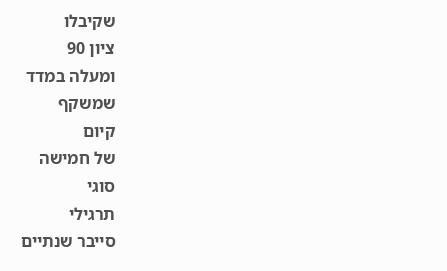שקיבלו
ציון 90
ומעלה במדד
שמשקף
קיום
של חמישה
סוגי
תרגילי
סייבר שנתיים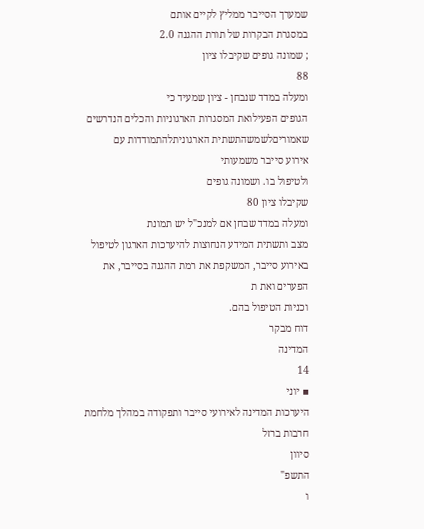שמערך הסייבר ממליץ לקיים אותם
במסגרת הבקרות של תורת ההגנה 2.0
; שמונה גופים שקיבלו ציון
88
ומעלה במדד שנבחן - ציון שמעיד כי
הגופים הפעילואת המסגרות הארגוניות והכלים הנדרשים
שאמוריםלשמשהתשתית הארגוניתלהתמודדות עם
אירוע סייבר משמעותי
ולטיפול בו. ושמונה גופים
שקיבלו ציון 80
ומעלה במדד שבחן אם למנכ"ל יש תמונת
מצב ותשתית המידע הנחוצות להיערכות הארגון לטיפול באירוע סייבר, המשקפת את רמת ההגנה בסייבר, את
הפערים ואת ת
וכניות הטיפול בהם.
דוח מבקר
המדינה
14
▪ יוני
היערכות המדינה לאירועי סייבר ותפקודה במהלך מלחמת חרבות ברזל
סיוון
התשפ"
ו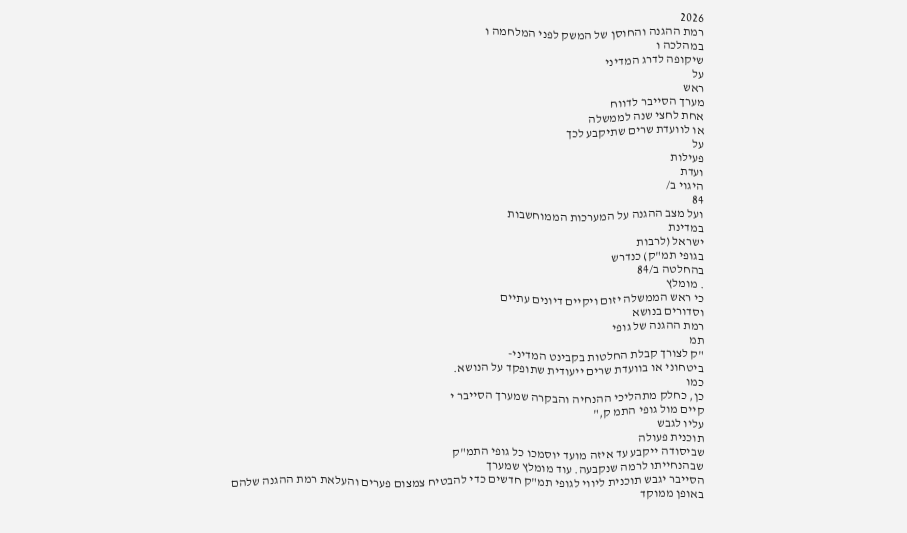2026
רמת ההגנה והחוסן של המשק לפני המלחמה ו
במהלכה ו
שיקופה לדרג המדיני
על
ראש
מערך הסייבר לדווח
אחת לחצי שנה לממשלה
או לוועדת שרים שתיקבע לכך
על
פעילות
ועדת
היגוי ב/
84
ועל מצב ההגנה על המערכות הממוחשבות
במדינת
ישראל (לרבות
בגופי תמ"ק) כנדרש
בהחלטה ב/84
. מומלץ
כי ראש הממשלה יזום ויקיים דיונים עתיים
וסדורים בנושא
רמת ההגנה של גופי
תמ
"ק לצורך קבלת החלטות בקבינט המדיני-
ביטחוני או בוועדת שרים ייעודית שתופקד על הנושא.
כמו
כן, כחלק מתהליכי ההנחיה והבקרה שמערך הסייבר י
קיים מול גופי התמ ק,"
עליו לגבש
תוכנית פעולה
שביסודה ייקבע עד איזה מועד יוסמכו כל גופי התמ"ק
שבהנחייתו לרמה שנקבעה. עוד מומלץ שמערך
הסייבר יגבש תוכנית ליווי לגופי תמ"ק חדשים כדי להבטיח צמצום פערים והעלאת רמת ההגנה שלהם
באופן ממוקד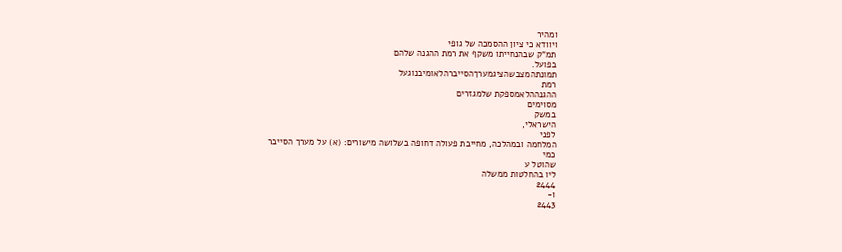ומהיר
ויוודא כי ציון ההסמכה של גופי
תמ"ק שבהנחייתו משקף את רמת ההגנה שלהם
בפועל.
תמונתהמצבשהציגמערךהסייברהלאומיבנוגעל
רמת
ההגנההלאמספקת שלמגזרים
מסוימים
במשק
הישראלי,
לפני
המלחמה ובמהלכה, מחייבת פעולה דחופה בשלושה מישורים: (א) על מערך הסייבר
כמי
שהוטל ע
ליו בהחלטות ממשלה
2444
ו-
2443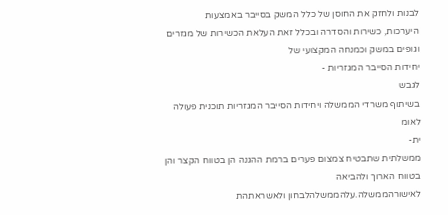לבנות ולחזק את החוסן של כלל המשק בסייבר באמצעות
היערכות, כשירות והסדרה ובכלל זאת העלאת הכשירות של מגזרים וגופים במשק וכמנחה המקצועי של
יחידות הסייבר המגזריות -
לגבש
בשיתוף משרדי הממשלה ויחידות הסייבר המגזריות תוכנית פעולה
לאומ
ית-
ממשלתית שתבטיח צמצום פערים ברמת ההגנה הן בטווח הקצר והן בטווח הארוך ולהביאה
לאישורהממשלה.עלהממשלהלבחון ולאשראתהת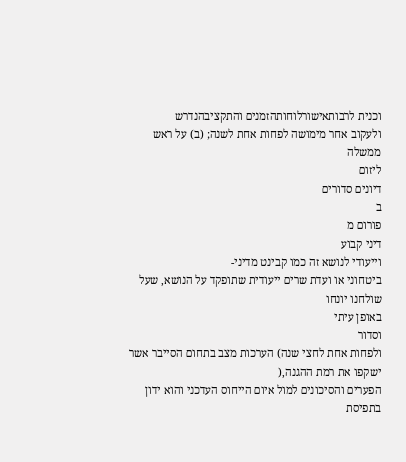וכנית לרבותאישורלוחותהזמנים והתקציבהנדרש
ולעקוב אחר מימושה לפחות אחת לשנה; (ב) על ראש ממשלה
ליזום
דיונים סדורים
ב
פורום מ
דיני קבוע
וייעודי לנושא זה כמו קבינט מדיני-
ביטחוני או ועדת שרים ייעודית שתופקד על הנושא, שעל שולחנו יונחו
באופן עיתי
וסדור
ולפחות אחת לחצי שנה) הערכות מצב בתחום הסייבר אשר ישקפו את רמת ההגנה,(
הפערים והסיכונים למול איום הייחוס העדכני והוא ידון בתפיסת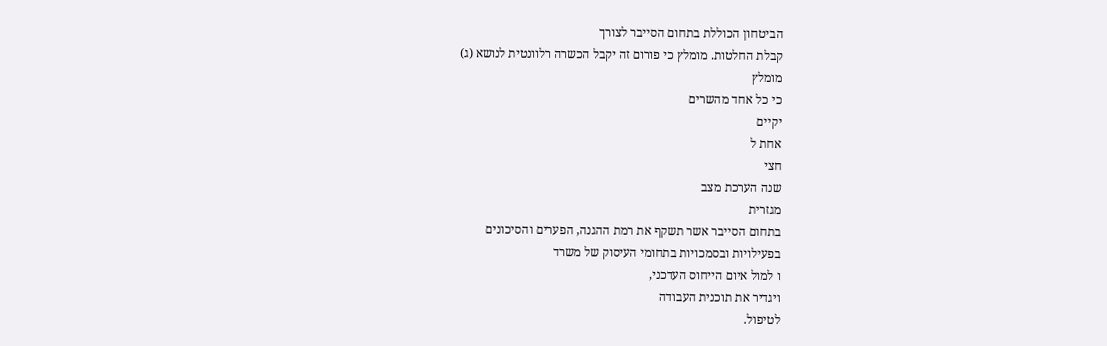הביטחון הכוללת בתחום הסייבר לצורך
קבלת החלטות. מומלץ כי פורום זה יקבל הכשרה רלוונטית לנושא (ג)
מומלץ
כי כל אחד מהשרים
יקיים
אחת ל
חצי
שנה הערכת מצב
מגזרית
בתחום הסייבר אשר תשקף את רמת ההגנה, הפערים והסיכונים
בפעילויות ובסמכויות בתחומי העיסוק של משרד
ו למול איום הייחוס העדכני,
ויגדיר את תוכנית העבודה
לטיפול.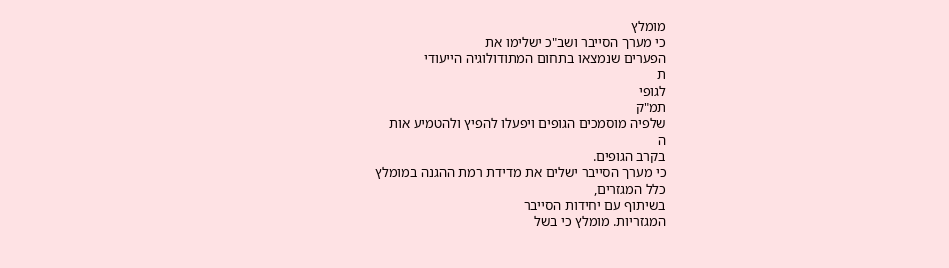מומלץ
כי מערך הסייבר ושב"כ ישלימו את
הפערים שנמצאו בתחום המתודולוגיה הייעודי
ת
לגופי
תמ"ק
שלפיה מוסמכים הגופים ויפעלו להפיץ ולהטמיע אות
ה
בקרב הגופים.
כי מערך הסייבר ישלים את מדידת רמת ההגנה במומלץ
כלל המגזרים,
בשיתוף עם יחידות הסייבר
המגזריות. מומלץ כי בשל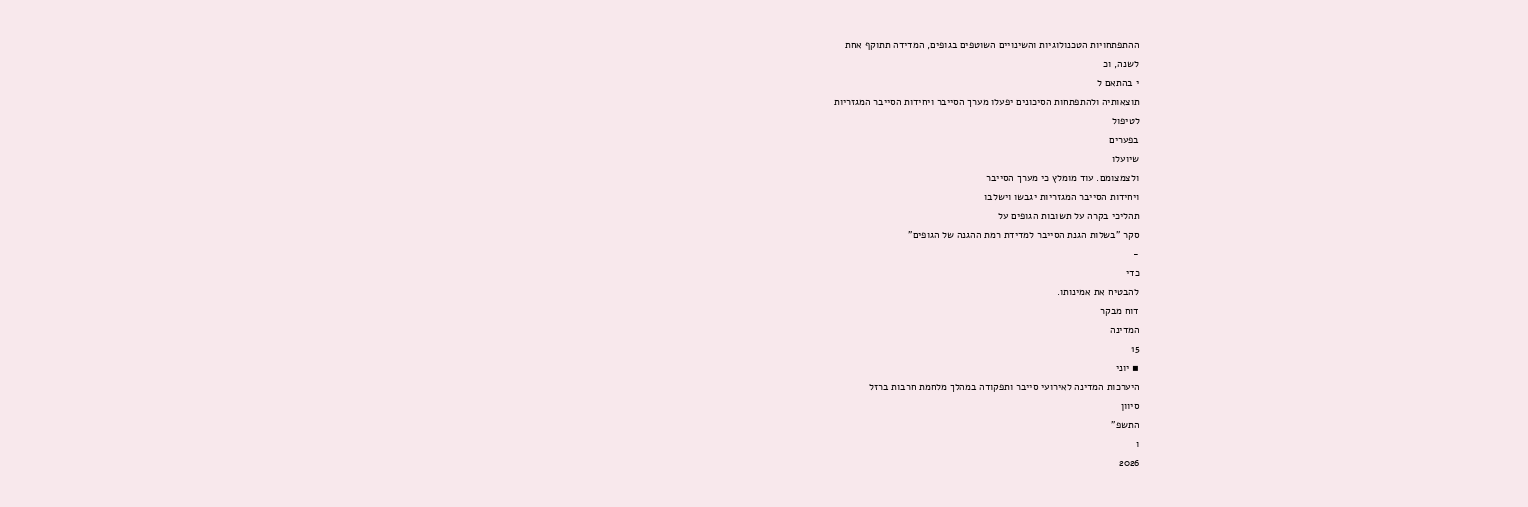ההתפתחויות הטכנולוגיות והשינויים השוטפים בגופים, המדידה תתוקף אחת
לשנה, וכ
י בהתאם ל
תוצאותיה ולהתפתחות הסיכונים יפעלו מערך הסייבר ויחידות הסייבר המגזריות
לטיפול
בפערים
שיועלו
ולצמצומם. עוד מומלץ כי מערך הסייבר
ויחידות הסייבר המגזריות יגבשו וישלבו
תהליכי בקרה על תשובות הגופים על
סקר "בשלות הגנת הסייבר למדידת רמת ההגנה של הגופים"
-
כדי
להבטיח את אמינותו.
דוח מבקר
המדינה
15
▪ יוני
היערכות המדינה לאירועי סייבר ותפקודה במהלך מלחמת חרבות ברזל
סיוון
התשפ"
ו
2026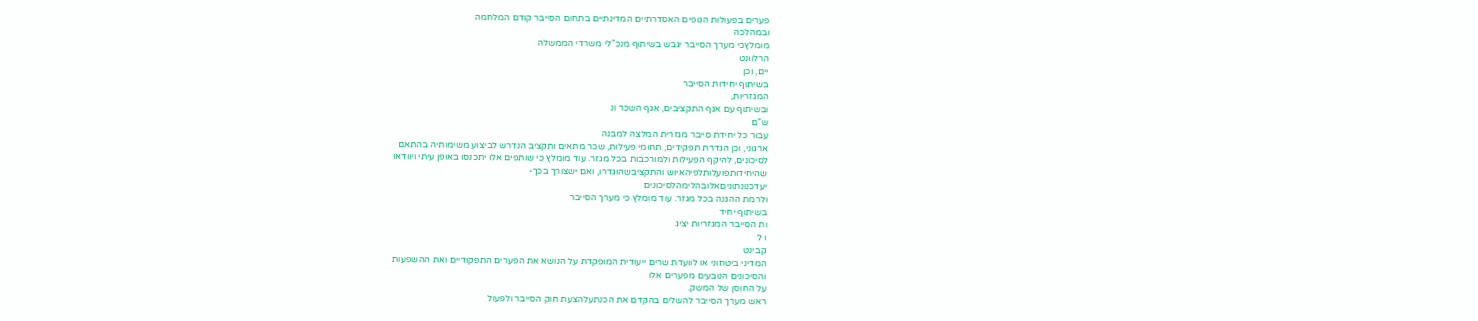פערים בפעולות הגופים האסדרתיים המדינתיים בתחום הסייבר קודם המלחמה
ובמהלכה
מומלץכי מערך הסייבר יגבש בשיתוף מנכ"לי משרדי הממשלה
הרלוונט
יים, וכן
בשיתוף יחידות הסייבר
המגזריות,
ובשיתוף עם אגף התקציבים, אגף השכר ונ
ש"ם
עבור כל יחידת סייבר מגזרית המלצה למבנה
ארגוני, וכן הגדרת תפקידים, תחומי פעילות, שכר מתאים ותקציב הנדרש לביצוע משימותיה בהתאם
לסיכונים, להיקף הפעילות ולמורכבות בכל מגזר. עוד מומלץ כי שותפים אלו יתכנסו באופן עיתי ויוודאו
שהיחידותפועלותלפיהאיוש והתקציבשהוגדרו, ואם ישצורך בכך-
יעדכנונתוניםאלובהלימהלסיכונים
ולרמת ההגנה בכל מגזר. עוד מומלץ כי מערך הסייבר
בשיתוף יחיד
ות הסייבר המגזריות יציג
ו ל
קבינט
המדיני ביטחוני או לוועדת שרים ייעודית המופקדת על הנושא את הפערים התפקודיים ואת ההשפעות
והסיכונים הנובעים מפערים אלו
על החוסן של המשק.
ראש מערך הסייבר להשלים בהקדם את הכנתעלהצעת חוק הסייבר ולפעול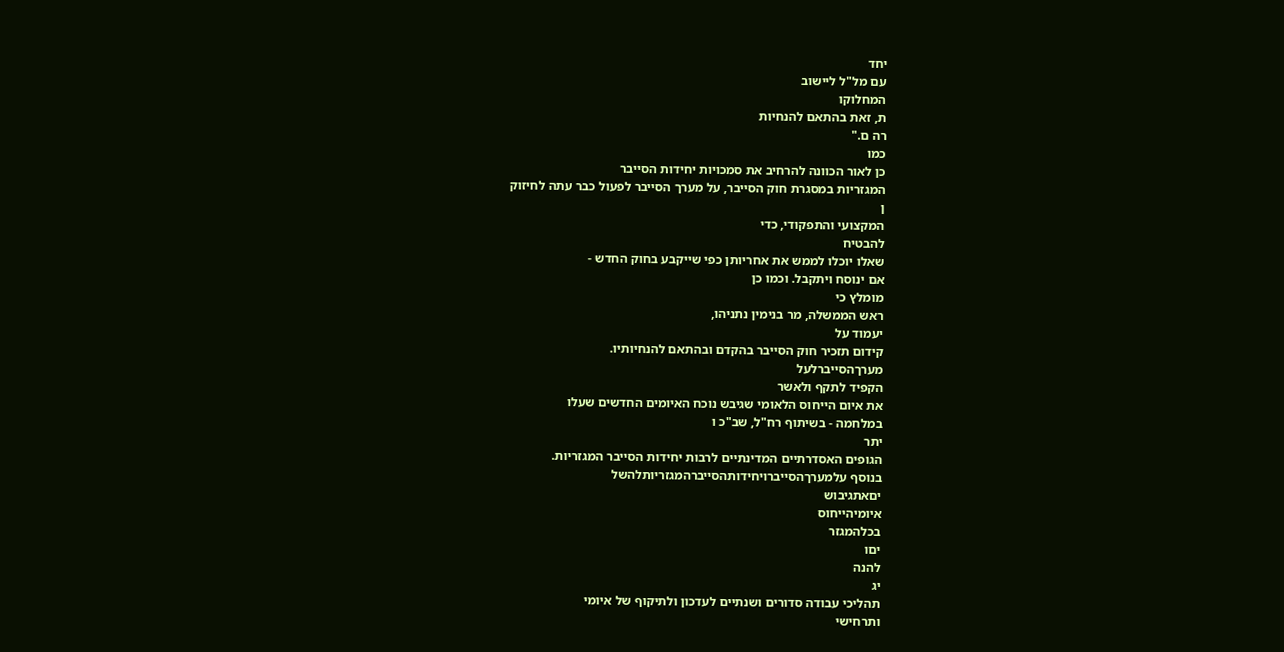יחד
עם מל"ל ליישוב
המחלוקו
ת, זאת בהתאם להנחיות
רה ם."
כמו
כן לאור הכוונה להרחיב את סמכויות יחידות הסייבר
המגזריות במסגרת חוק הסייבר, על מערך הסייבר לפעול כבר עתה לחיזוק
ן
המקצועי והתפקודי, כדי
להבטיח
שאלו יוכלו לממש את אחריותן כפי שייקבע בחוק החדש -
אם ינוסח ויתקבל. וכמו כן
מומלץ כי
ראש הממשלה, מר בנימין נתניהו,
יעמוד על
קידום תזכיר חוק הסייבר בהקדם ובהתאם להנחיותיו.
מערךהסייברלעל
הקפיד לתקף ולאשר
את איום הייחוס הלאומי שגיבש נוכח האיומים החדשים שעלו
במלחמה - בשיתוף רח"ל, שב"כ ו
יתר
הגופים האסדרתיים המדינתיים לרבות יחידות הסייבר המגזריות.
בנוסף עלמערךהסייברויחידותהסייברהמגזריותלהשל
יםאתגיבוש
איומיהייחוס
בכלהמגזר
יםו
להנה
יג
תהליכי עבודה סדורים ושנתיים לעדכון ולתיקוף של איומי
ותרחישי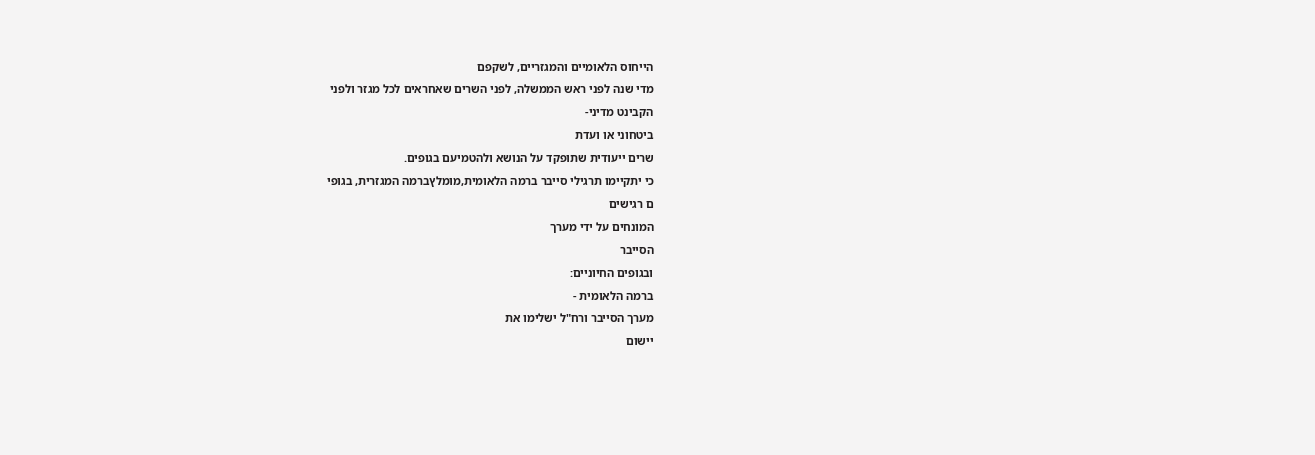הייחוס הלאומיים והמגזריים, לשקפם
מדי שנה לפני ראש הממשלה, לפני השרים שאחראים לכל מגזר ולפני
הקבינט מדיני-
ביטחוני או ועדת
שרים ייעודית שתופקד על הנושא ולהטמיעם בגופים.
כי יתקיימו תרגילי סייבר ברמה הלאומית,מומלץברמה המגזרית, בגופי
ם רגישים
המונחים על ידי מערך
הסייבר
ובגופים החיוניים:
ברמה הלאומית -
מערך הסייבר ורח"ל ישלימו את
יישום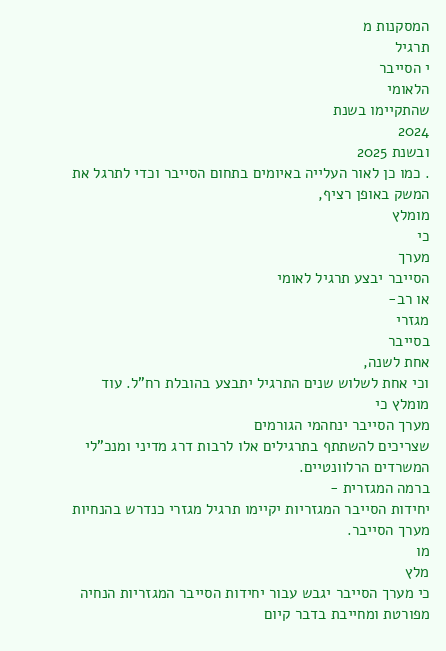המסקנות מ
תרגיל
י הסייבר
הלאומי
שהתקיימו בשנת
2024
ובשנת 2025
. כמו כן לאור העלייה באיומים בתחום הסייבר וכדי לתרגל את
המשק באופן רציף,
מומלץ
כי
מערך
הסייבר יבצע תרגיל לאומי
או רב-
מגזרי
בסייבר
אחת לשנה,
וכי אחת לשלוש שנים התרגיל יתבצע בהובלת רח"ל. עוד מומלץ כי
מערך הסייבר ינחהמי הגורמים
שצריכים להשתתף בתרגילים אלו לרבות דרג מדיני ומנכ"לי
המשרדים הרלוונטיים.
ברמה המגזרית -
יחידות הסייבר המגזריות יקיימו תרגיל מגזרי כנדרש בהנחיות מערך הסייבר.
מו
מלץ
כי מערך הסייבר יגבש עבור יחידות הסייבר המגזריות הנחיה מפורטת ומחייבת בדבר קיום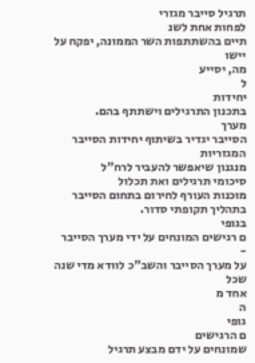תרגיל סייבר מגזרי
לפחות אחת לשנ
תיים בהשתתפות השר הממונה, יפקח על יישו
מה, יסייע
ל
יחידות
בתכנון התרגילים וישתתף בהם.
מערך
הסייבר יגדיר בשיתוף יחידות הסייבר
המגזריות
מנגנון שיאפשר להעביר לרח"ל
סיכומי תרגילים ואת תכלול
מוכנות העורף לחירום בתחום הסייבר
בתהליך תקופתי סדור.
בגופי
ם רגישים המונחים על ידי מערך הסייבר -
על מערך הסייבר והשב"כ לוודא מדי שנה שכל
אחד מ
ה
גופי
ם הרגישים
שמונחים על ידם מבצע תרגיל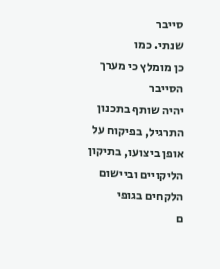סייבר
שנתי. כמו
כן מומלץ כי מערך הסייבר
יהיה שותף בתכנון התרגיל, בפיקוח על אופן ביצועו, בתיקון הליקויים וביישום הלקחים בגופי
ם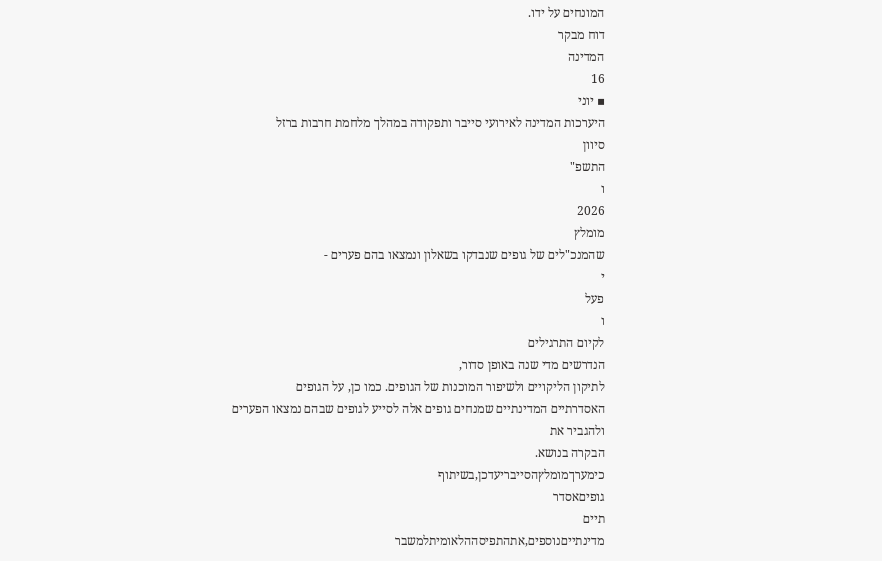המונחים על ידו.
דוח מבקר
המדינה
16
▪ יוני
היערכות המדינה לאירועי סייבר ותפקודה במהלך מלחמת חרבות ברזל
סיוון
התשפ"
ו
2026
מומלץ
שהמנכ"לים של גופים שנבדקו בשאלון ונמצאו בהם פערים -
י
פעל
ו
לקיום התרגילים
הנדרשים מדי שנה באופן סדור,
לתיקון הליקויים ולשיפור המוכנות של הגופים. כמו כן, על הגופים
האסדרתיים המדינתיים שמנחים גופים אלה לסייע לגופים שבהם נמצאו הפערים ולהגביר את
הבקרה בנושא.
כימערךמומלץהסייבריעדכן,בשיתוף
גופיםאסדר
תיים
מדינתייםנוספים,אתהתפיסההלאומיתלמשבר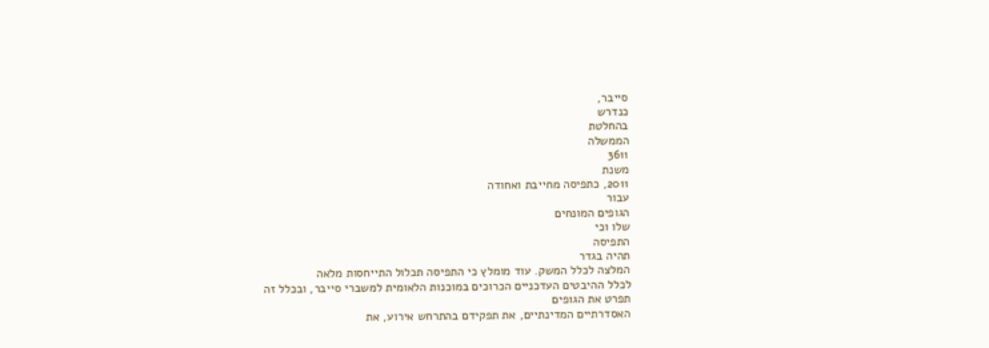סייבר,
כנדרש
בהחלטת
הממשלה
3611
משנת
2011, כתפיסה מחייבת ואחודה
עבור
הגופים המונחים
שלו וכי
התפיסה
תהיה בגדר
המלצה לכלל המשק. עוד מומלץ כי התפיסה תכלול התייחסות מלאה
לכלל ההיבטים העדכניים הכרוכים במוכנות הלאומית למשברי סייבר, ובכלל זה
תפרט את הגופים
האסדרתיים המדינתיים, את תפקידם בהתרחש אירוע, את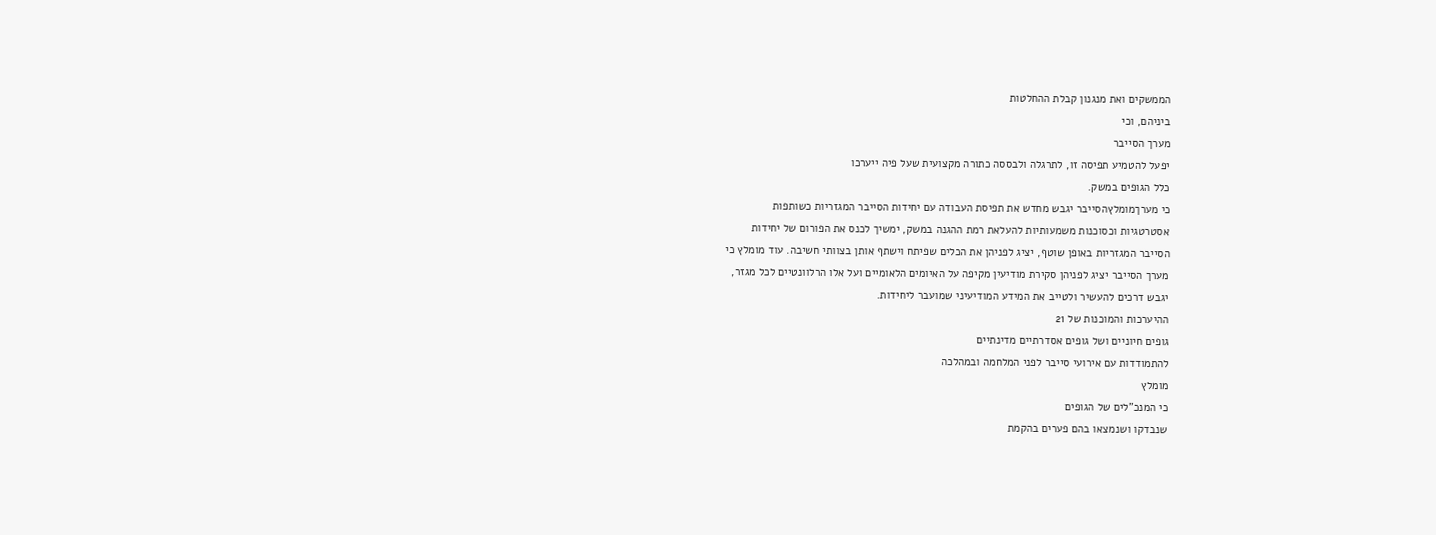הממשקים ואת מנגנון קבלת ההחלטות
ביניהם, וכי
מערך הסייבר
יפעל להטמיע תפיסה זו, לתרגלה ולבססה כתורה מקצועית שעל פיה ייערכו
כלל הגופים במשק.
כי מערךמומלץהסייבר יגבש מחדש את תפיסת העבודה עם יחידות הסייבר המגזריות כשותפות
אסטרטגיות וכסוכנות משמעותיות להעלאת רמת ההגנה במשק, ימשיך לכנס את הפורום של יחידות
הסייבר המגזריות באופן שוטף, יציג לפניהן את הכלים שפיתח וישתף אותן בצוותי חשיבה. עוד מומלץ כי
מערך הסייבר יציג לפניהן סקירת מודיעין מקיפה על האיומים הלאומיים ועל אלו הרלוונטיים לכל מגזר,
יגבש דרכים להעשיר ולטייב את המידע המודיעיני שמועבר ליחידות.
ההיערכות והמוכנות של 21
גופים חיוניים ושל גופים אסדרתיים מדינתיים
להתמודדות עם אירועי סייבר לפני המלחמה ובמהלכה
מומלץ
כי המנכ"לים של הגופים
שנבדקו ושנמצאו בהם פערים בהקמת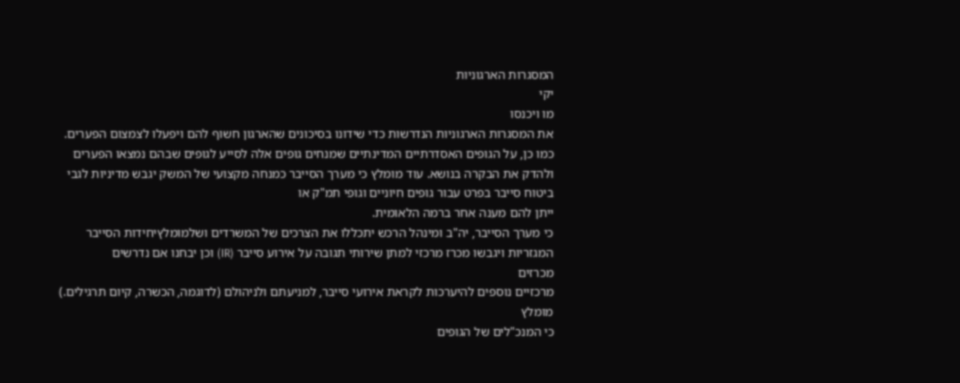המסגרות הארגוניות
יקי
מו ויכנסו
את המסגרות הארגוניות הנדרשות כדי שידונו בסיכונים שהארגון חשוף להם ויפעלו לצמצום הפערים.
כמו כן, על הגופים האסדרתיים המדינתיים שמנחים גופים אלה לסייע לגופים שבהם נמצאו הפערים
ולהדק את הבקרה בנושא. עוד מומלץ כי מערך הסייבר כמנחה מקצועי של המשק יגבש מדיניות לגבי
ביטוח סייבר בפרט עבור גופים חיוניים וגופי תמ"ק או
ייתן להם מענה אחר ברמה הלאומית.
כי מערך הסייבר, יה"ב ומינהל הרכש יתכללו את הצרכים של המשרדים ושלמומלץיחידות הסייבר
המגזריות ויגבשו מכרז מרכזי למתן שירותי תגובה על אירוע סייבר (IR) וכן יבחנו אם נדרשים
מכרזים
מרכזיים נוספים להיערכות לקראת אירועי סייבר, למניעתם ולניהולם (לדוגמה, הכשרה, קיום תרגילים.)
מומלץ
כי המנכ"לים של הגופים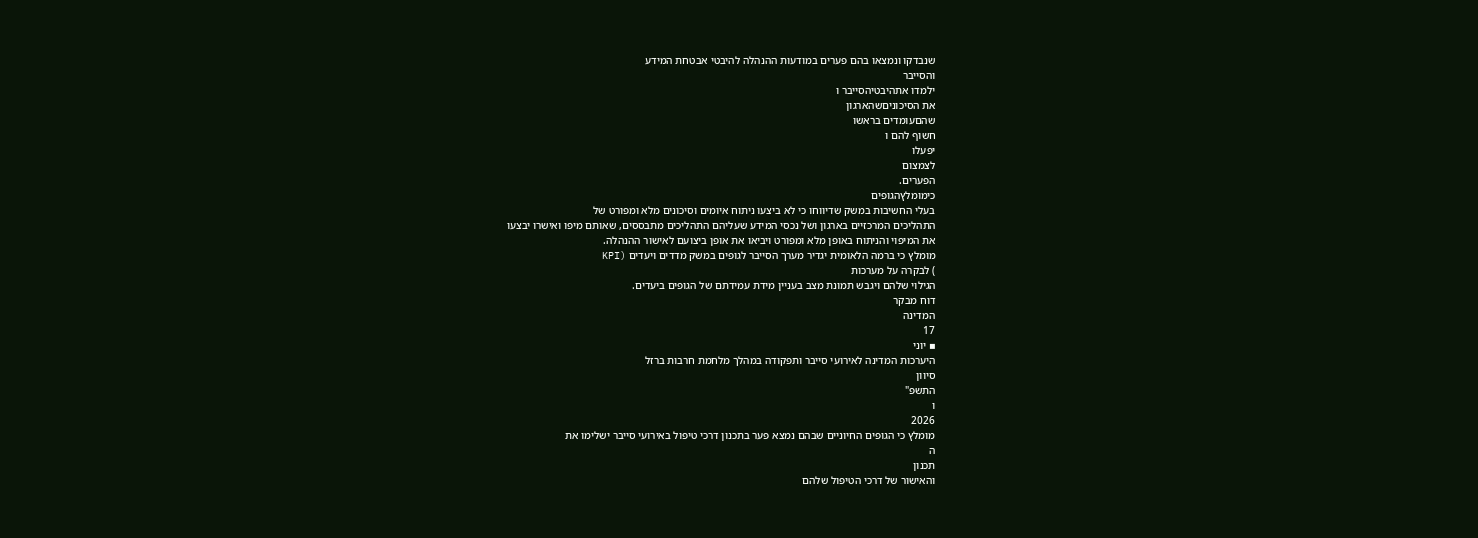שנבדקו ונמצאו בהם פערים במודעות ההנהלה להיבטי אבטחת המידע
והסייבר
ילמדו אתהיבטיהסייבר ו
את הסיכוניםשהארגון
שהםעומדים בראשו
חשוף להם ו
יפעלו
לצמצום
הפערים.
כימומלץהגופים
בעלי החשיבות במשק שדיווחו כי לא ביצעו ניתוח איומים וסיכונים מלא ומפורט של
התהליכים המרכזיים בארגון ושל נכסי המידע שעליהם התהליכים מתבססים, שאותם מיפו ואישרו יבצעו
את המיפוי והניתוח באופן מלא ומפורט ויביאו את אופן ביצועם לאישור ההנהלה.
מומלץ כי ברמה הלאומית יגדיר מערך הסייבר לגופים במשק מדדים ויעדים (KPI
) לבקרה על מערכות
הגילוי שלהם ויגבש תמונת מצב בעניין מידת עמידתם של הגופים ביעדים.
דוח מבקר
המדינה
17
▪ יוני
היערכות המדינה לאירועי סייבר ותפקודה במהלך מלחמת חרבות ברזל
סיוון
התשפ"
ו
2026
מומלץ כי הגופים החיוניים שבהם נמצא פער בתכנון דרכי טיפול באירועי סייבר ישלימו את
ה
תכנון
והאישור של דרכי הטיפול שלהם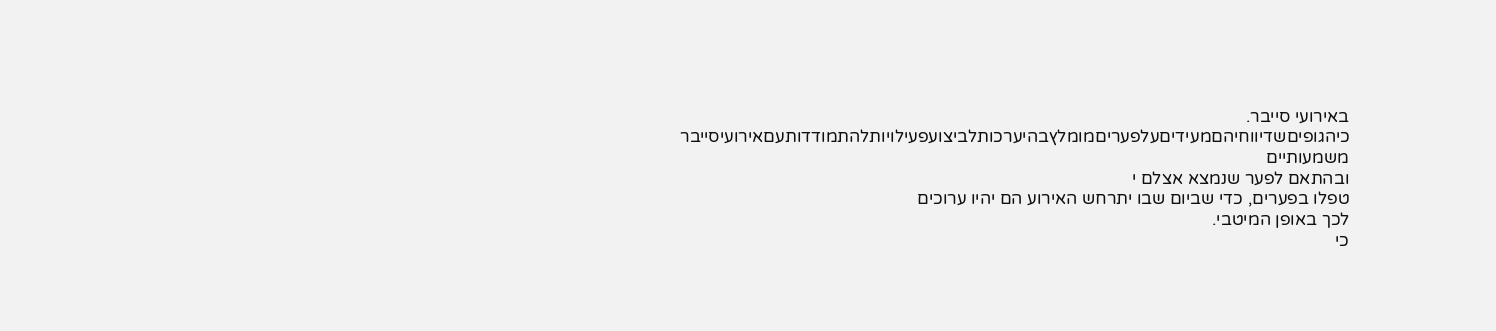באירועי סייבר.
כיהגופיםשדיווחיהםמעידיםעלפעריםמומלץבהיערכותלביצועפעילויותלהתמודדותעםאירועיסייבר
משמעותיים
ובהתאם לפער שנמצא אצלם י
טפלו בפערים, כדי שביום שבו יתרחש האירוע הם יהיו ערוכים
לכך באופן המיטבי.
כי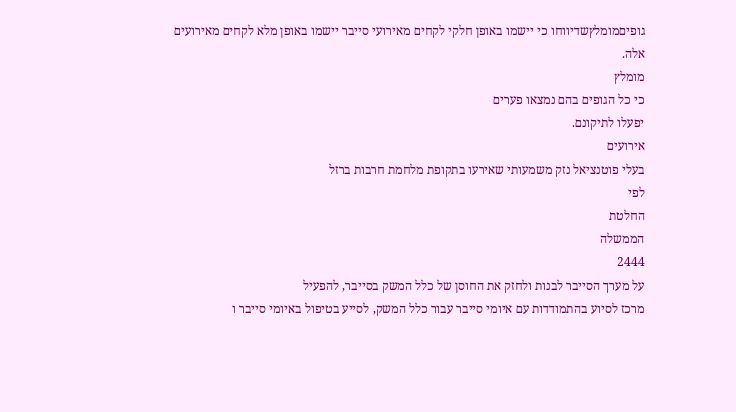גופיםמומלץשדיווחו כי יישמו באופן חלקי לקחים מאירועי סייבר יישמו באופן מלא לקחים מאירועים
אלה.
מומלץ
כי כל הגופים בהם נמצאו פערים
יפעלו לתיקונם.
אירועים
בעלי פוטנציאל נזק משמעותי שאירעו בתקופת מלחמת חרבות ברזל
לפי
החלטת
הממשלה
2444
על מערך הסייבר לבנות ולחזק את החוסן של כלל המשק בסייבר, להפעיל
מרכז לסיוע בהתמודדות עם איומי סייבר עבור כלל המשק, לסייע בטיפול באיומי סייבר ו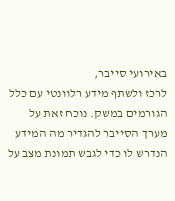באירועי סייבר,
לרכז ולשתף מידע רלוונטי עם כלל הגורמים במשק. נוכח זאת על מערך הסייבר להגדיר מה המידע
הנדרש לו כדי לגבש תמונת מצב על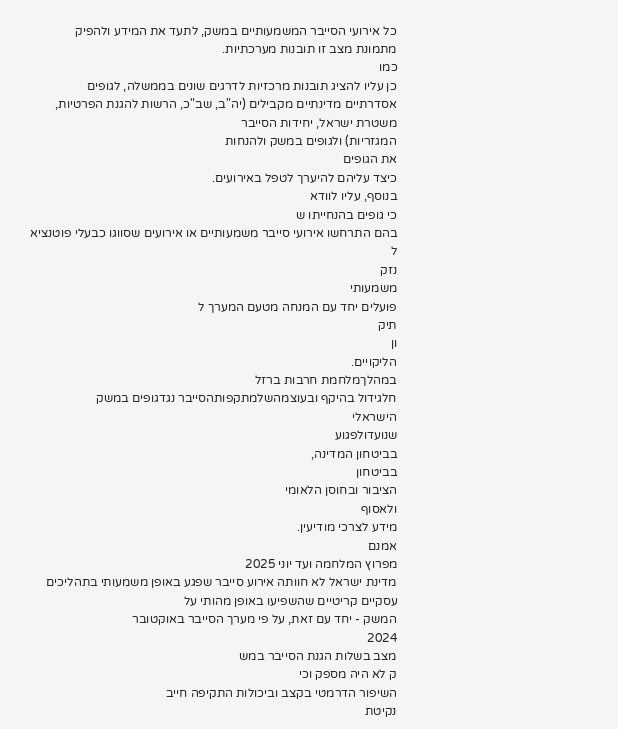כל אירועי הסייבר המשמעותיים במשק, לתעד את המידע ולהפיק
מתמונת מצב זו תובנות מערכתיות.
כמו
כן עליו להציג תובנות מרכזיות לדרגים שונים בממשלה, לגופים
אסדרתיים מדינתיים מקבילים (יה"ב, שב"כ, הרשות להגנת הפרטיות,
משטרת ישראל, יחידות הסייבר
המגזריות) ולגופים במשק ולהנחות
את הגופים
כיצד עליהם להיערך לטפל באירועים.
בנוסף, עליו לוודא
כי גופים בהנחייתו ש
בהם התרחשו אירועי סייבר משמעותיים או אירועים שסווגו כבעלי פוטנציא
ל
נזק
משמעותי
פועלים יחד עם המנחה מטעם המערך ל
תיק
ון
הליקויים.
במהלךמלחמת חרבות ברזל
חלגידול בהיקף ובעוצמהשלמתקפותהסייבר נגדגופים במשק
הישראלי
שנועדולפגוע
בביטחון המדינה,
בביטחון
הציבור ובחוסן הלאומי
ולאסוף
מידע לצרכי מודיעין.
אמנם
מפרוץ המלחמה ועד יוני 2025
מדינת ישראל לא חוותה אירוע סייבר שפגע באופן משמעותי בתהליכים עסקיים קריטיים שהשפיעו באופן מהותי על
המשק - יחד עם זאת, על פי מערך הסייבר באוקטובר
2024
מצב בשלות הגנת הסייבר במש
ק לא היה מספק וכי
השיפור הדרמטי בקצב וביכולות התקיפה חייב
נקיטת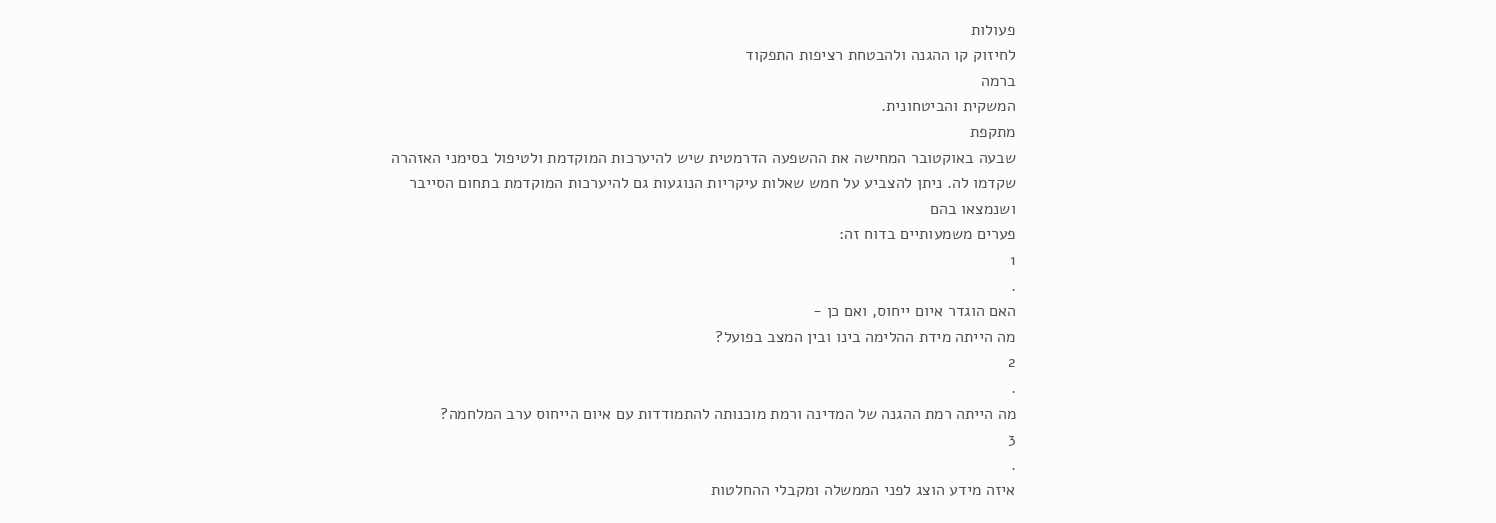פעולות
לחיזוק קו ההגנה ולהבטחת רציפות התפקוד
ברמה
המשקית והביטחונית.
מתקפת
שבעה באוקטובר המחישה את ההשפעה הדרמטית שיש להיערכות המוקדמת ולטיפול בסימני האזהרה
שקדמו לה. ניתן להצביע על חמש שאלות עיקריות הנוגעות גם להיערכות המוקדמת בתחום הסייבר ושנמצאו בהם
פערים משמעותיים בדוח זה:
1
.
האם הוגדר איום ייחוס, ואם כן -
מה הייתה מידת ההלימה בינו ובין המצב בפועל?
2
.
מה הייתה רמת ההגנה של המדינה ורמת מוכנותה להתמודדות עם איום הייחוס ערב המלחמה?
3
.
איזה מידע הוצג לפני הממשלה ומקבלי ההחלטות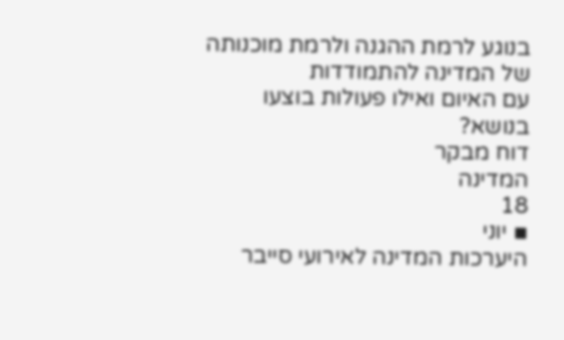בנוגע לרמת ההגנה ולרמת מוכנותה של המדינה להתמודדות
עם האיום ואילו פעולות בוצעו בנושא?
דוח מבקר
המדינה
18
▪ יוני
היערכות המדינה לאירועי סייבר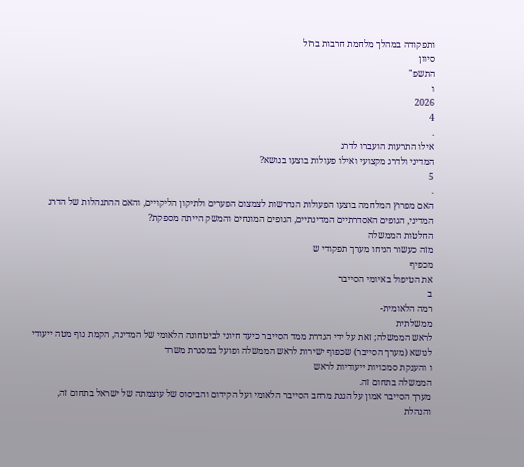ותפקודה במהלך מלחמת חרבות ברזל
סיוון
התשפ"
ו
2026
4
.
אילו התרעות הועברו לדרג
המדיני ולדרג מקצועי ואילו פעולות בוצעו בנושא?
5
.
האם מפרוץ המלחמה בוצעו הפעולות הנדרשות לצמצום הפערים ולתיקון הליקויים, והאם ההתנהלות של הדרג
המדיני, הגופים האסדרתיים המדינתיים, הגופים המונחים והמשק הייתה מספקת?
החלטות הממשלה
מזה כעשור הניחו מערך תפקודי ש
מכפיף
את הטיפול באיומי הסייבר
ב
רמה הלאומית-
ממשלתית
לראש הממשלה; זאת על ידי הגדרת ממד הסייבר כיעד חיוני לביטחונה הלאומי של המדינה, הקמת גוף מטה ייעודי
לנושא (מערך הסייבר) שכפוף ישירות לראש הממשלה ופועל במסגרת משרד
ו והענקת סמכויות ייעודיות לראש
הממשלה בתחום זה.
מערך הסייבר אמון על הגנת מרחב הסייבר הלאומי ועל הקידום והביסוס של עוצמתה של ישראל בתחום זה, והנהלת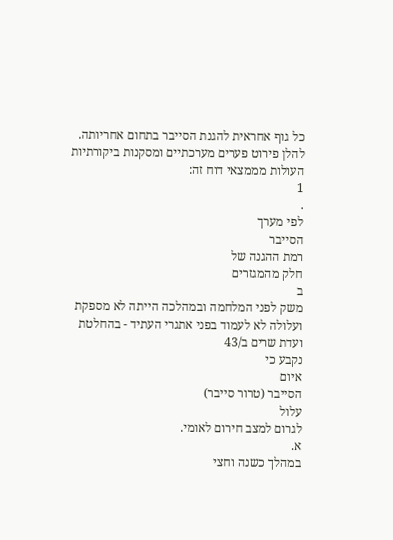כל גוף אחראית להגנת הסייבר בתחום אחריותה.
להלן פירוט פערים מערכתיים ומסקנות ביקורתיות העולות מממצאי דוח זה:
1
.
לפי מערך
הסייבר
רמת ההגנה של
חלק מהמגזרים
ב
משק לפני המלחמה ובמהלכה הייתה לא מספקת
ועלולה לא לעמוד בפני אתגרי העתיד - בהחלטת
ועדת שרים ב/43
נקבע כי
איום
הסייבר (טרור סייבר)
עלול
לגרום למצב חירום לאומי.
א.
במהלך כשנה וחצי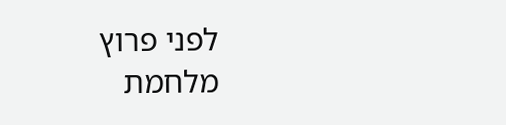לפני פרוץ מלחמת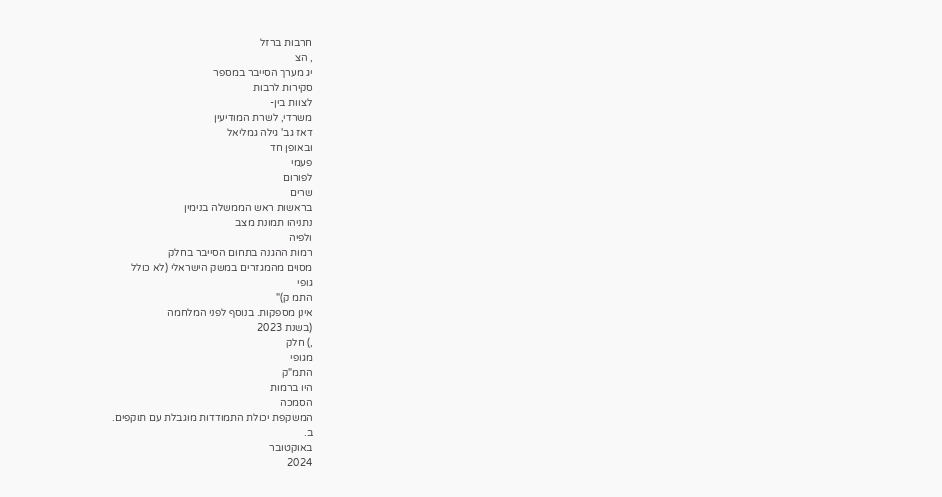חרבות ברזל
, הצ
יג מערך הסייבר במספר
סקירות לרבות
לצוות בין-
משרדי, לשרת המודיעין
דאז גב' גילה גמליאל
ובאופן חד
פעמי
לפורום
שרים
בראשות ראש הממשלה בנימין
נתניהו תמונת מצב
ולפיה
רמות ההגנה בתחום הסייבר בחלק
מסוים מהמגזרים במשק הישראלי (לא כולל
גופי
התמ ק)"
אינן מספקות. בנוסף לפני המלחמה
(בשנת 2023
,) חלק
מגופי
התמ"ק
היו ברמות
הסמכה
המשקפת יכולת התמודדות מוגבלת עם תוקפים.
ב.
באוקטובר
2024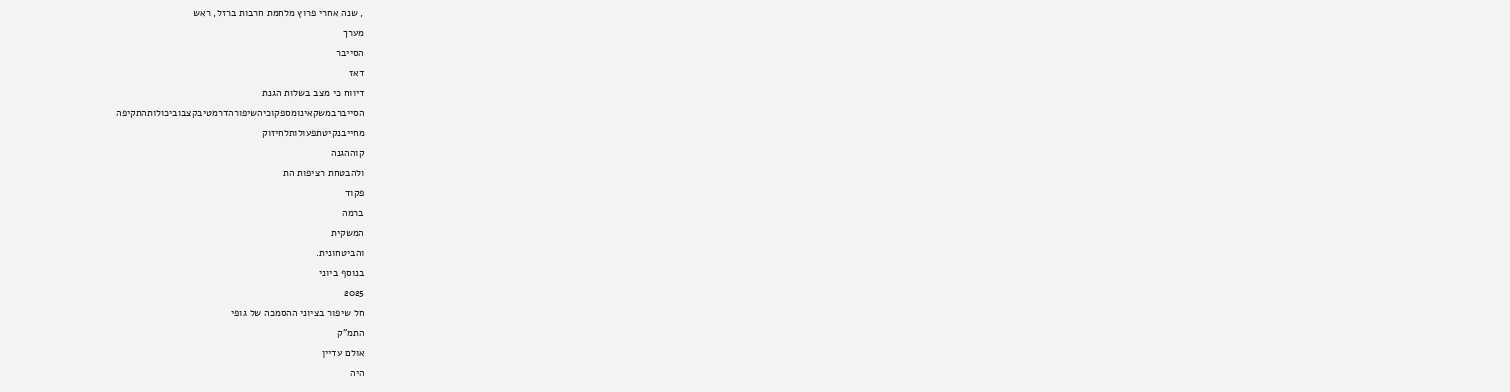, שנה אחרי פרוץ מלחמת חרבות ברזל, ראש
מערך
הסייבר
דאז
דיווח כי מצב בשלות הגנת
הסייברבמשקאינומספקוכיהשיפורהדרמטיבקצבוביכולותהתקיפה
מחייבנקיטתפעולותלחיזוק
קוההגנה
ולהבטחת רציפות הת
פקוד
ברמה
המשקית
והביטחונית.
בנוסף ביוני
2025
חל שיפור בציוני ההסמכה של גופי
התמ"ק
אולם עדיין
היה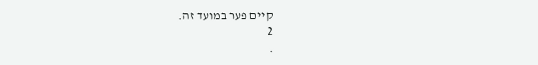קיים פער במועד זה.
2
.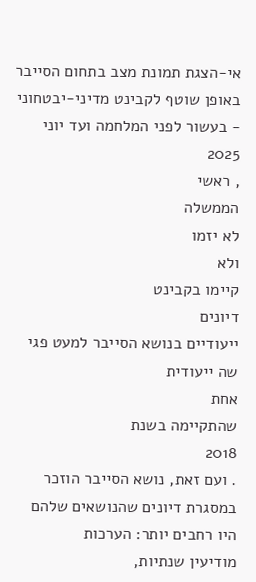אי-הצגת תמונת מצב בתחום הסייבר באופן שוטף לקבינט מדיני-יבטחוני - בעשור לפני המלחמה ועד יוני
2025
, ראשי
הממשלה
לא יזמו
ולא
קיימו בקבינט
דיונים
ייעודיים בנושא הסייבר למעט פגי
שה ייעודית
אחת
שהתקיימה בשנת
2018
. ועם זאת, נושא הסייבר הוזכר במסגרת דיונים שהנושאים שלהם היו רחבים יותר: הערכות
מודיעין שנתיות,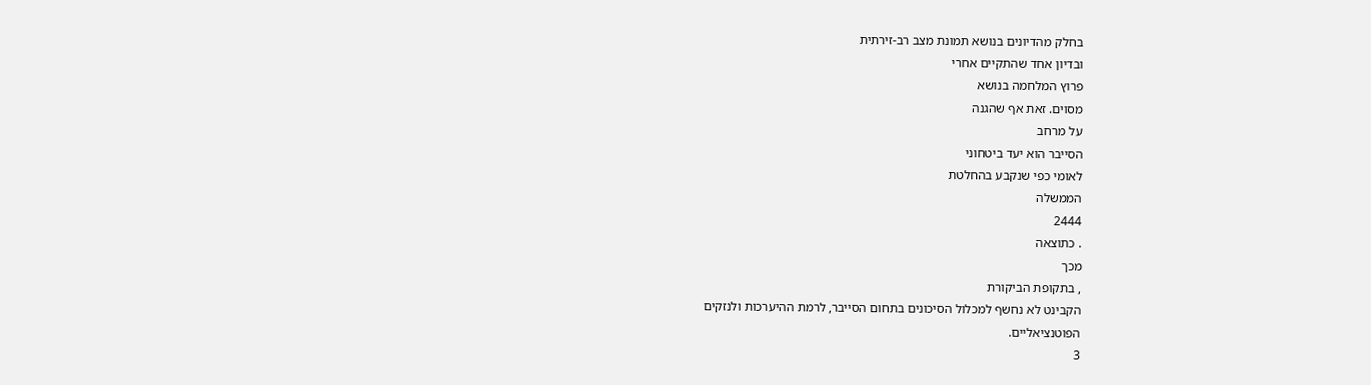בחלק מהדיונים בנושא תמונת מצב רב-זירתית
ובדיון אחד שהתקיים אחרי
פרוץ המלחמה בנושא
מסוים. זאת אף שהגנה
על מרחב
הסייבר הוא יעד ביטחוני
לאומי כפי שנקבע בהחלטת
הממשלה
2444
. כתוצאה
מכך
, בתקופת הביקורת
הקבינט לא נחשף למכלול הסיכונים בתחום הסייבר, לרמת ההיערכות ולנזקים
הפוטנציאליים.
3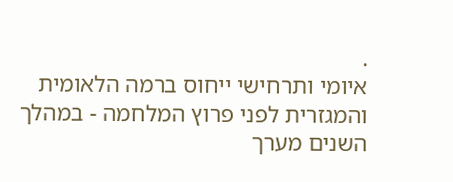.
איומי ותרחישי ייחוס ברמה הלאומית והמגזרית לפני פרוץ המלחמה - במהלך
השנים מערך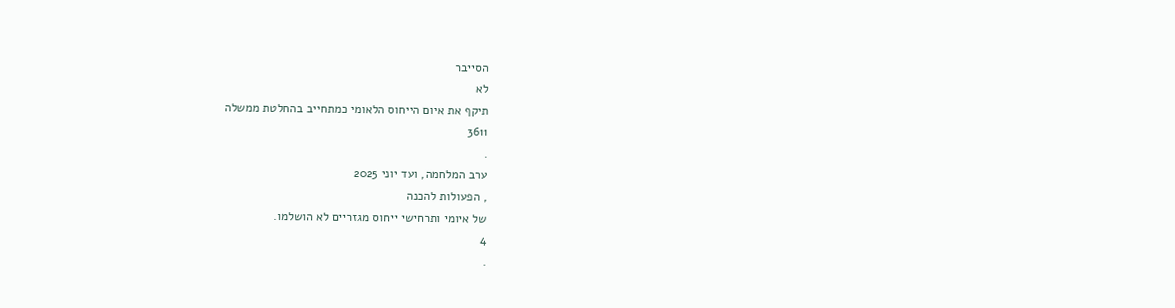הסייבר
לא
תיקף את איום הייחוס הלאומי כמתחייב בהחלטת ממשלה
3611
.
ערב המלחמה, ועד יוני 2025
, הפעולות להכנה
של איומי ותרחישי ייחוס מגזריים לא הושלמו.
4
.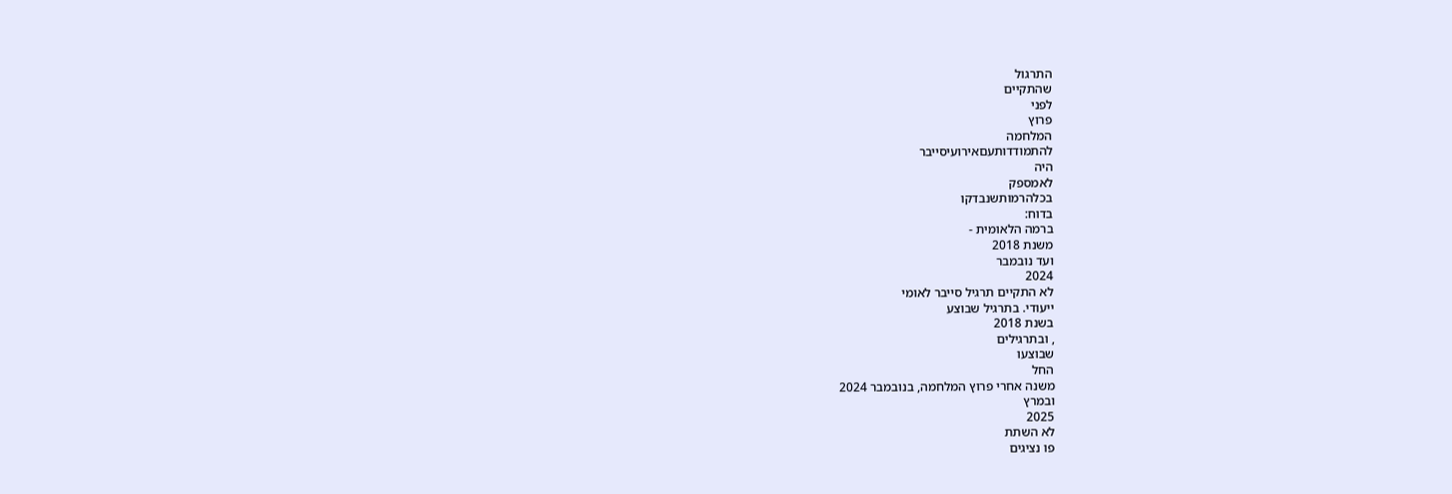התרגול
שהתקיים
לפני
פרוץ
המלחמה
להתמודדותעםאירועיסייבר
היה
לאמספק
בכלהרמותשנבדקו
בדוח:
ברמה הלאומית -
משנת 2018
ועד נובמבר
2024
לא התקיים תרגיל סייבר לאומי
ייעודי. בתרגיל שבוצע
בשנת 2018
, ובתרגילים
שבוצעו
החל
משנה אחרי פרוץ המלחמה, בנובמבר 2024
ובמרץ
2025
לא השתת
פו נציגים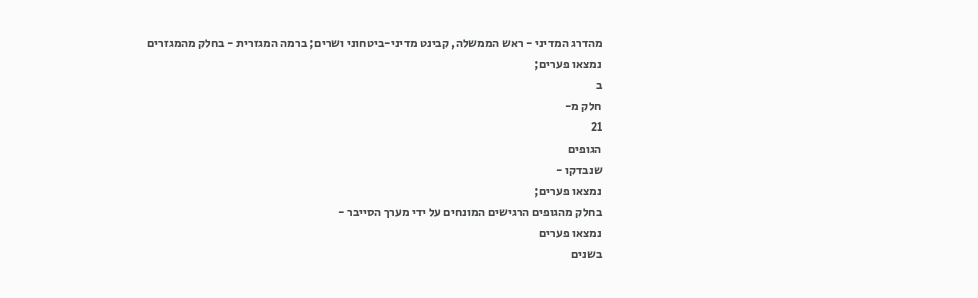מהדרג המדיני - ראש הממשלה, קבינט מדיני-ביטחוני ושרים; ברמה המגזרית - בחלק מהמגזרים נמצאו פערים;
ב
חלק מ-
21
הגופים
שנבדקו -
נמצאו פערים;
בחלק מהגופים הרגישים המונחים על ידי מערך הסייבר -
נמצאו פערים
בשנים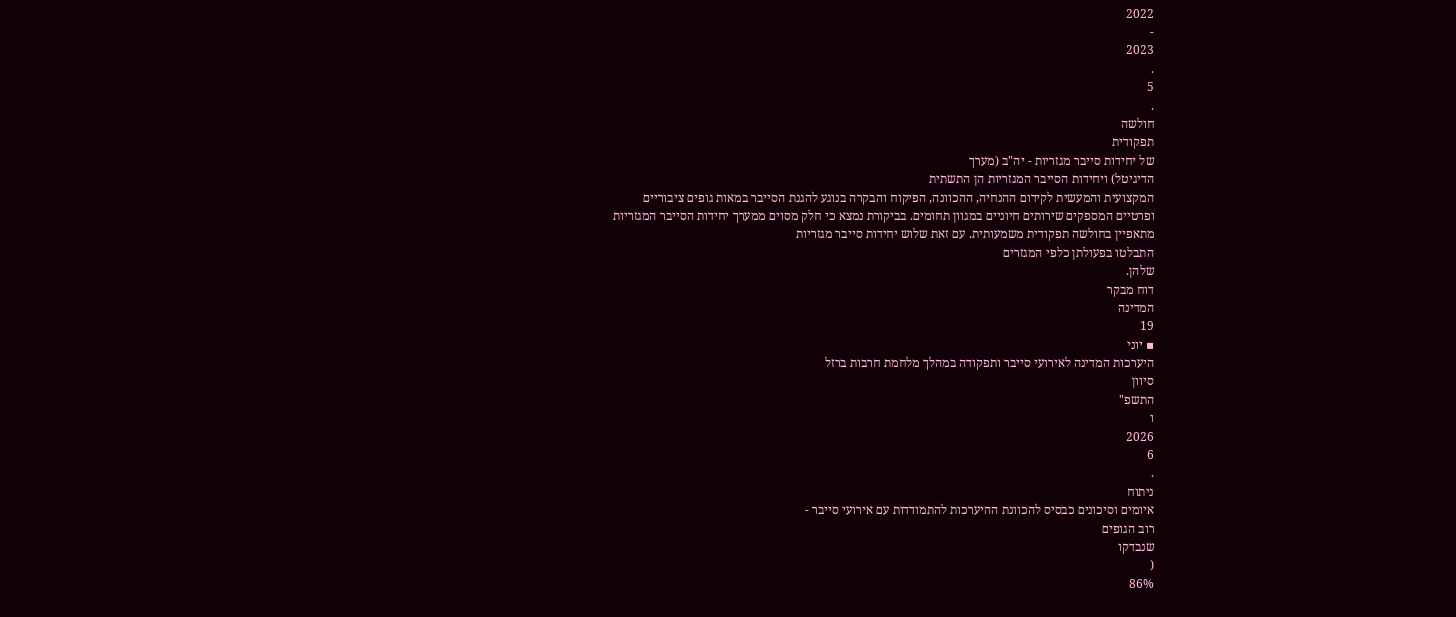2022
-
2023
.
5
.
חולשה
תפקודית
של יחידות סייבר מגזריות - יה"ב (מערך
הדיגיטל) ויחידות הסייבר המגזריות הן התשתית
המקצועית והמעשית לקידום ההנחיה, ההכוונה, הפיקוח והבקרה בנוגע להגנת הסייבר במאות גופים ציבוריים
ופרטיים המספקים שירותים חיוניים במגוון תחומים. בביקורת נמצא כי חלק מסוים ממערך יחידות הסייבר המגזריות
מתאפיין בחולשה תפקודית משמעותית. עם זאת שלוש יחידות סייבר מגזריות
התבלטו בפעולתן כלפי המגזרים
שלהן.
דוח מבקר
המדינה
19
▪ יוני
היערכות המדינה לאירועי סייבר ותפקודה במהלך מלחמת חרבות ברזל
סיוון
התשפ"
ו
2026
6
.
ניתוח
איומים וסיכונים כבסיס להכוונת ההיערכות להתמודדות עם אירועי סייבר -
רוב הגופים
שנבדקו
(
86%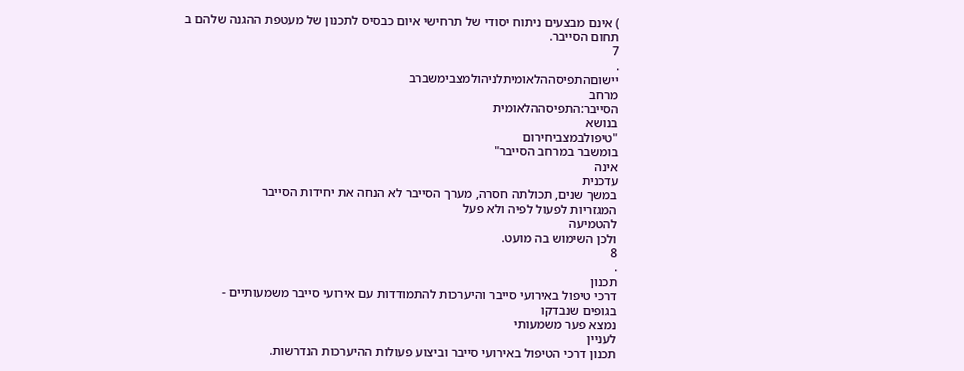) אינם מבצעים ניתוח יסודי של תרחישי איום כבסיס לתכנון של מעטפת ההגנה שלהם ב
תחום הסייבר.
7
.
יישוםהתפיסההלאומיתלניהולמצבימשברב
מרחב
הסייבר:התפיסההלאומית
בנושא
"טיפולבמצביחירום
בומשבר במרחב הסייבר"
אינה
עדכנית
במשך שנים, תכולתה חסרה, מערך הסייבר לא הנחה את יחידות הסייבר
המגזריות לפעול לפיה ולא פעל
להטמיעה
ולכן השימוש בה מועט.
8
.
תכנון
דרכי טיפול באירועי סייבר והיערכות להתמודדות עם אירועי סייבר משמעותיים -
בגופים שנבדקו
נמצא פער משמעותי
לעניין
תכנון דרכי הטיפול באירועי סייבר וביצוע פעולות ההיערכות הנדרשות.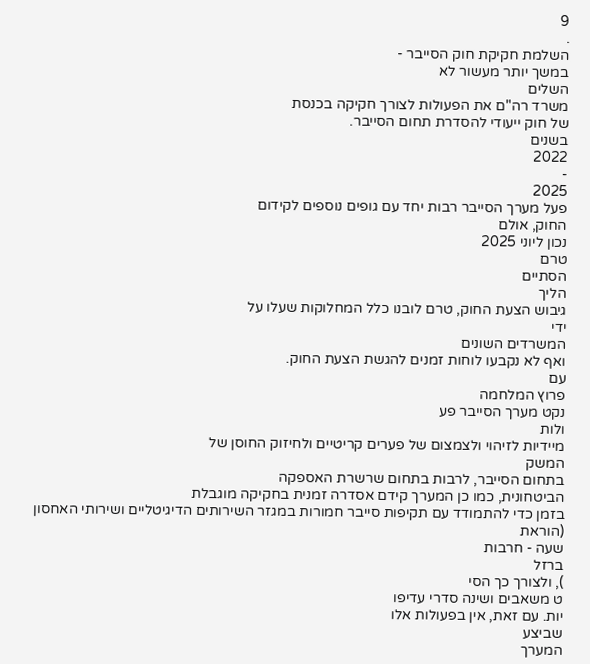9
.
השלמת חקיקת חוק הסייבר -
במשך יותר מעשור לא
השלים
משרד רה"ם את הפעולות לצורך חקיקה בכנסת
של חוק ייעודי להסדרת תחום הסייבר.
בשנים
2022
-
2025
פעל מערך הסייבר רבות יחד עם גופים נוספים לקידום
החוק, אולם
נכון ליוני 2025
טרם
הסתיים
הליך
גיבוש הצעת החוק, טרם לובנו כלל המחלוקות שעלו על
ידי
המשרדים השונים
ואף לא נקבעו לוחות זמנים להגשת הצעת החוק.
עם
פרוץ המלחמה
נקט מערך הסייבר פע
ולות
מיידיות לזיהוי ולצמצום של פערים קריטיים ולחיזוק החוסן של
המשק
בתחום הסייבר, לרבות בתחום שרשרת האספקה
הביטחונית, כמו כן המערך קידם אסדרה זמנית בחקיקה מוגבלת
בזמן כדי להתמודד עם תקיפות סייבר חמורות במגזר השירותים הדיגיטליים ושירותי האחסון
(הוראת
שעה - חרבות
ברזל
), ולצורך כך הסי
ט משאבים ושינה סדרי עדיפו
יות. עם זאת, אין בפעולות אלו
שביצע
המערך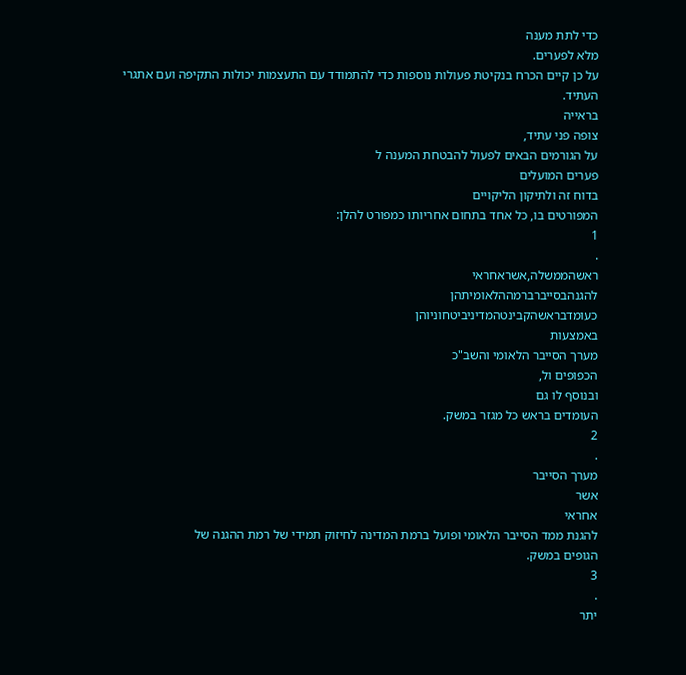כדי לתת מענה
מלא לפערים.
על כן קיים הכרח בנקיטת פעולות נוספות כדי להתמודד עם התעצמות יכולות התקיפה ועם אתגרי
העתיד.
בראייה
צופה פני עתיד,
על הגורמים הבאים לפעול להבטחת המענה ל
פערים המועלים
בדוח זה ולתיקון הליקויים
המפורטים בו, כל אחד בתחום אחריותו כמפורט להלן:
1
.
ראשהממשלה,אשראחראי
להגנהבסייברברמההלאומיתהן
כעומדבראשהקבינטהמדיניביטחוניוהן
באמצעות
מערך הסייבר הלאומי והשב"כ
הכפופים ול,
ובנוסף לו גם
העומדים בראש כל מגזר במשק.
2
.
מערך הסייבר
אשר
אחראי
להגנת ממד הסייבר הלאומי ופועל ברמת המדינה לחיזוק תמידי של רמת ההגנה של
הגופים במשק.
3
.
יתר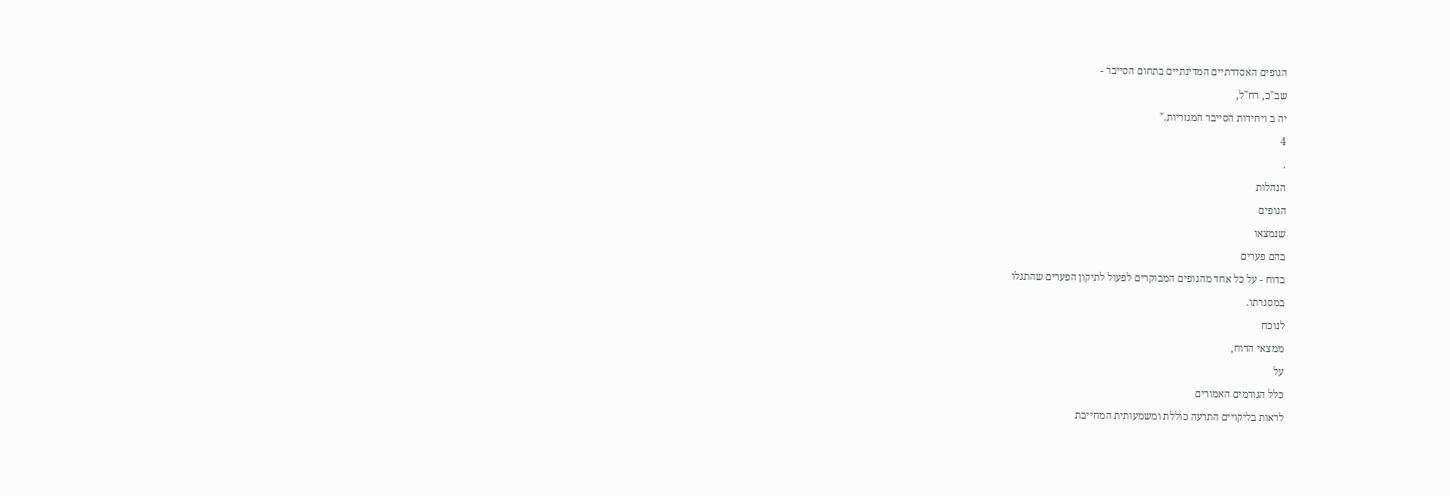הגופים האסדרתיים המדינתיים בתחום הסייבר -
שב"כ, רח"ל,
יה ב ויחידות הסייבר המגזריות."
4
.
הנהלות
הגופים
שנמצאו
בהם פערים
בדוח - על כל אחד מהגופים המבוקרים לפעול לתיקון הפערים שהתגלו
במסגרתו.
לנוכח
ממצאי הדוח,
על
כלל הגורמים האמורים
לראות בליקויים התרעה כוללת ומשמעותית המחייבת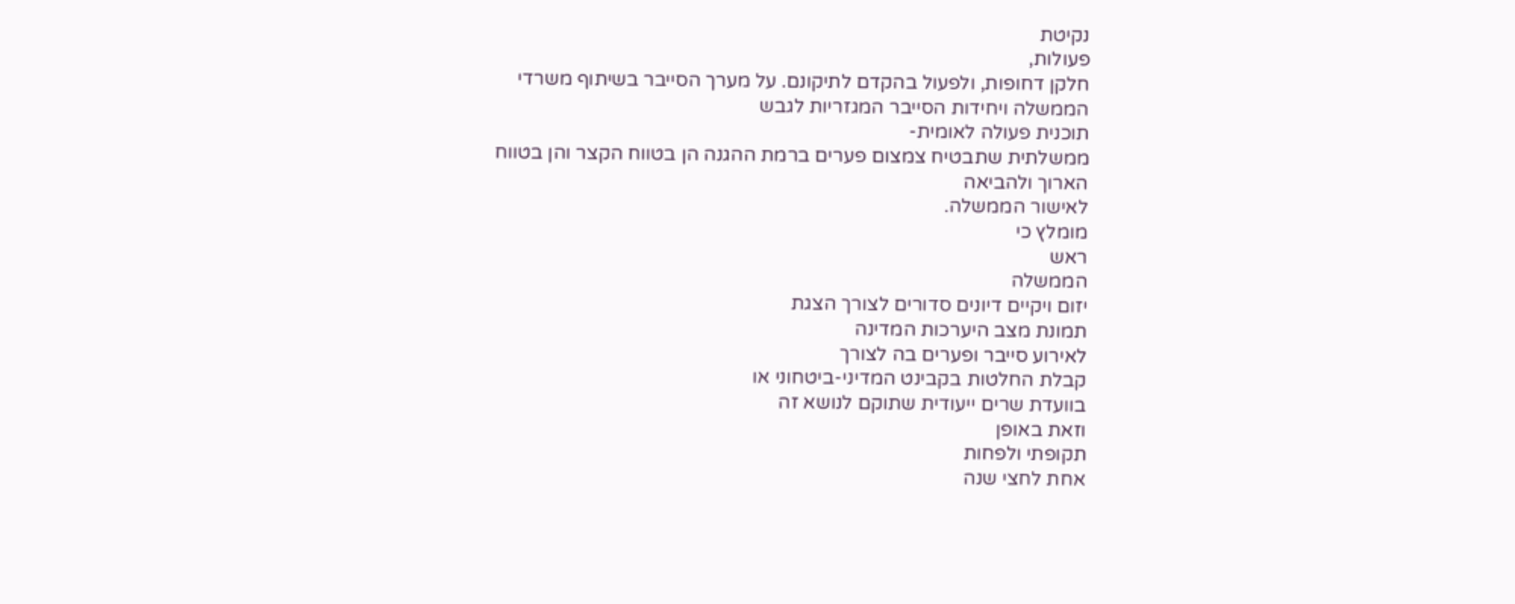נקיטת
פעולות,
חלקן דחופות, ולפעול בהקדם לתיקונם. על מערך הסייבר בשיתוף משרדי הממשלה ויחידות הסייבר המגזריות לגבש
תוכנית פעולה לאומית-
ממשלתית שתבטיח צמצום פערים ברמת ההגנה הן בטווח הקצר והן בטווח הארוך ולהביאה
לאישור הממשלה.
מומלץ כי
ראש
הממשלה
יזום ויקיים דיונים סדורים לצורך הצגת
תמונת מצב היערכות המדינה
לאירוע סייבר ופערים בה לצורך
קבלת החלטות בקבינט המדיני-ביטחוני או
בוועדת שרים ייעודית שתוקם לנושא זה
וזאת באופן
תקופתי ולפחות
אחת לחצי שנה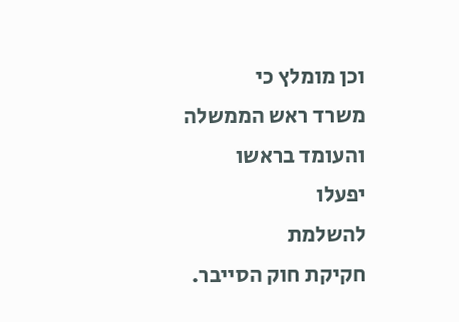וכן מומלץ כי
משרד ראש הממשלה
והעומד בראשו
יפעלו
להשלמת
חקיקת חוק הסייבר.